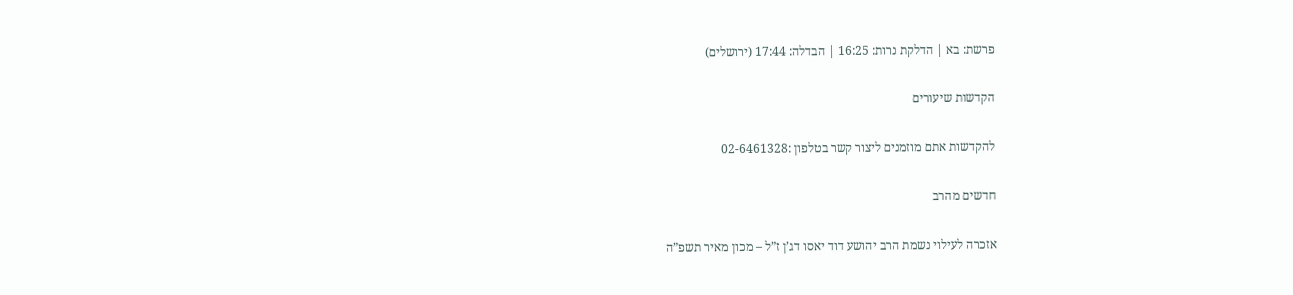פרשת: בא | הדלקת נרות: 16:25 | הבדלה: 17:44 (ירושלים)

הקדשות שיעורים

להקדשות אתם מוזמנים ליצור קשר בטלפון :02-6461328

חדשים מהרב

אזכרה לעילוי נשמת הרב יהושע דוד יאסו דג’ן ז”ל – מכון מאיר תשפ”ה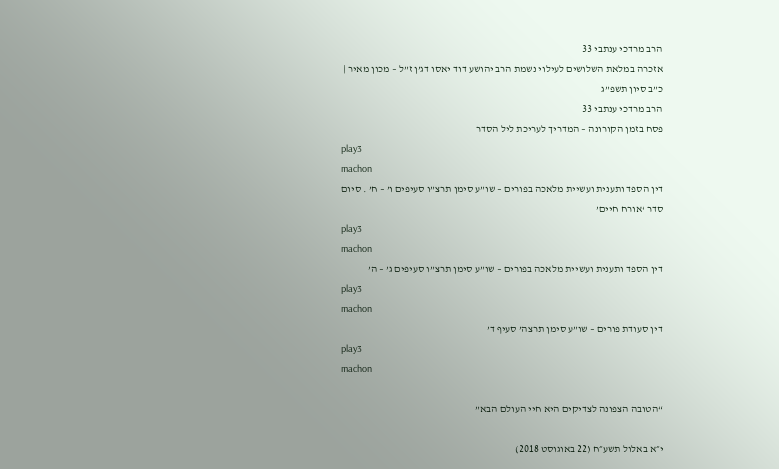הרב מרדכי ענתבי 33
אזכרה במלאת השלושים לעילוי נשמת הרב יהושע דוד יאסו דג’ן ז”ל – מכון מאיר | כ”ב סיון תשפ”ג
הרב מרדכי ענתבי 33
פסח בזמן הקורונה – המדריך לעריכת ליל הסדר
play3
machon
דין הספד ותענית ועשיית מלאכה בפורים – שו”ע סימן תרצ”ו סעיפים ו’ – ח’ . סיום סדר ‘אורח חיים’
play3
machon
דין הספד ותענית ועשיית מלאכה בפורים – שו”ע סימן תרצ”ו סעיפים ג’ – ה’
play3
machon
דין סעודת פורים – שו”ע סימן תרצה’ סעיף ד’
play3
machon

“הטובה הצפונה לצדיקים היא חיי העולם הבא”

י״א באלול תשע״ח (22 באוגוסט 2018)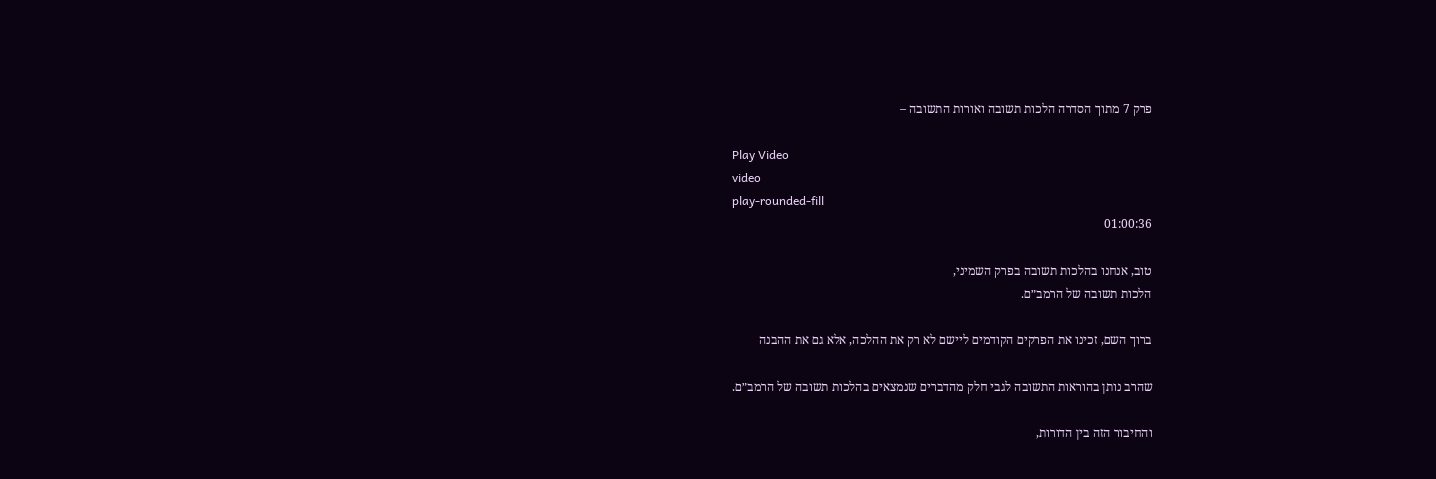פרק 7 מתוך הסדרה הלכות תשובה ואורות התשובה –

Play Video
video
play-rounded-fill
01:00:36

טוב, אנחנו בהלכות תשובה בפרק השמיני,
הלכות תשובה של הרמב״ם.

ברוך השם, זכינו את הפרקים הקודמים ליישם לא רק את ההלכה, אלא גם את ההבנה

שהרב נותן בהוראות התשובה לגבי חלק מהדברים שנמצאים בהלכות תשובה של הרמב״ם.

והחיבור הזה בין הדורות,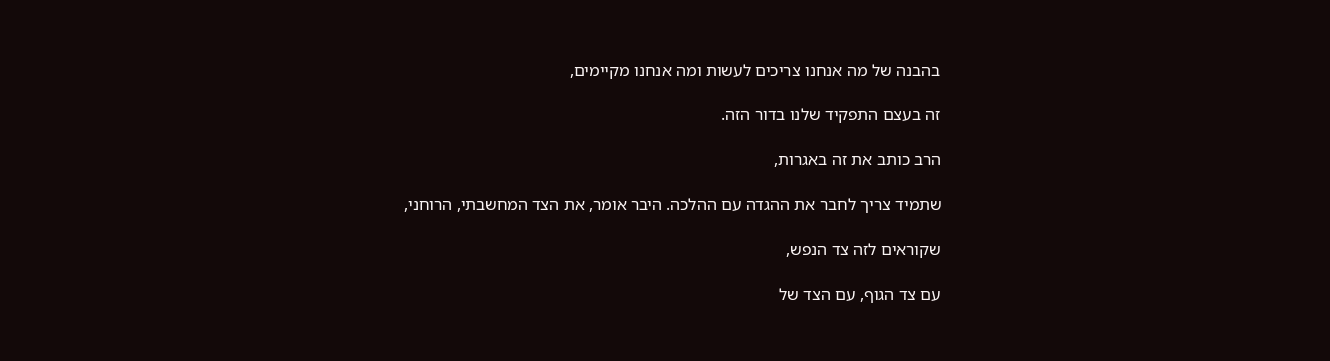בהבנה של מה אנחנו צריכים לעשות ומה אנחנו מקיימים,

זה בעצם התפקיד שלנו בדור הזה.

הרב כותב את זה באגרות,

שתמיד צריך לחבר את ההגדה עם ההלכה. היבר אומר, את הצד המחשבתי, הרוחני,

שקוראים לזה צד הנפש,

עם צד הגוף, עם הצד של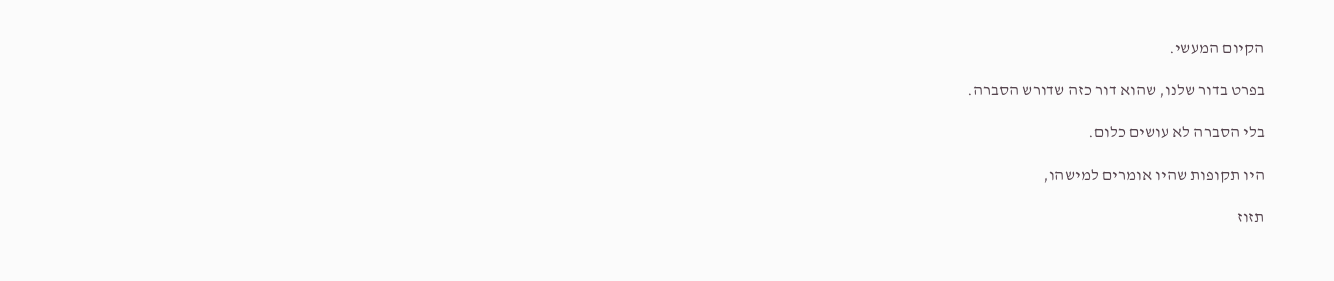הקיום המעשי.

בפרט בדור שלנו, שהוא דור כזה שדורש הסברה.

בלי הסברה לא עושים כלום.

היו תקופות שהיו אומרים למישהו,

תזוז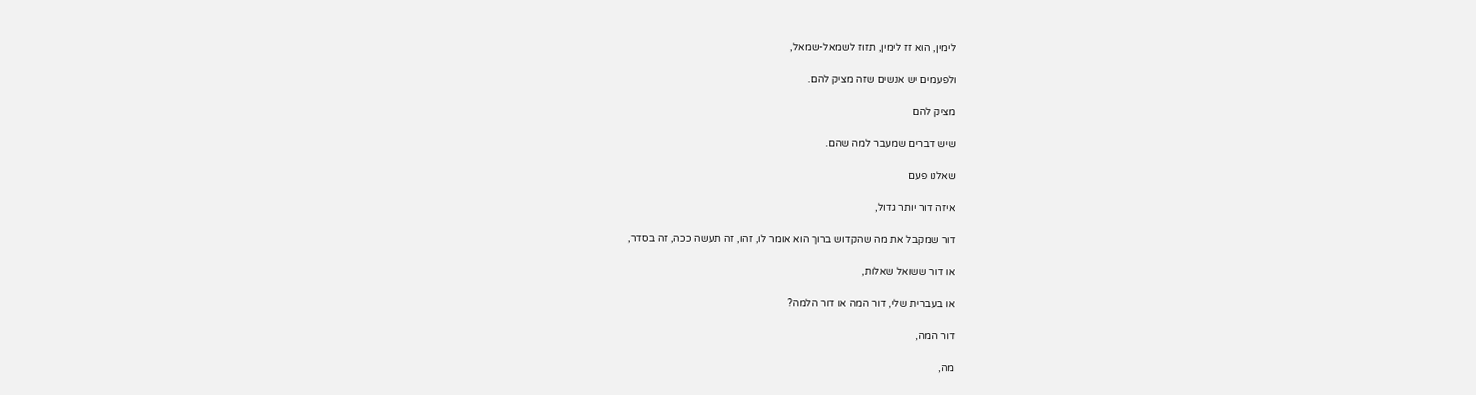לימין, הוא זז לימין, תזוז לשמאל-שמאל,

ולפעמים יש אנשים שזה מציק להם.

מציק להם

שיש דברים שמעבר למה שהם.

שאלנו פעם

איזה דור יותר גדול,

דור שמקבל את מה שהקדוש ברוך הוא אומר לו, זהו, זה תעשה ככה, זה בסדר,

או דור ששואל שאלות,

או בעברית שלי, דור המה או דור הלמה?

דור המה,

מה,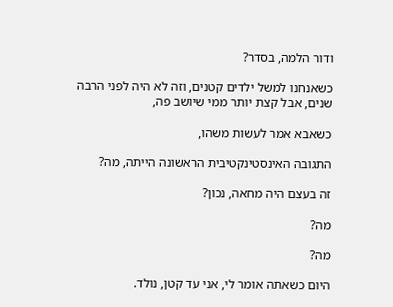ודור הלמה, בסדר?

כשאנחנו למשל ילדים קטנים, וזה לא היה לפני הרבה שנים, אבל קצת יותר ממי שיושב פה,

כשאבא אמר לעשות משהו,

התגובה האינסטינקטיבית הראשונה הייתה, מה?

זה בעצם היה מחאה, נכון?

מה?

מה?

היום כשאתה אומר לי, אני עד קטן, נולד.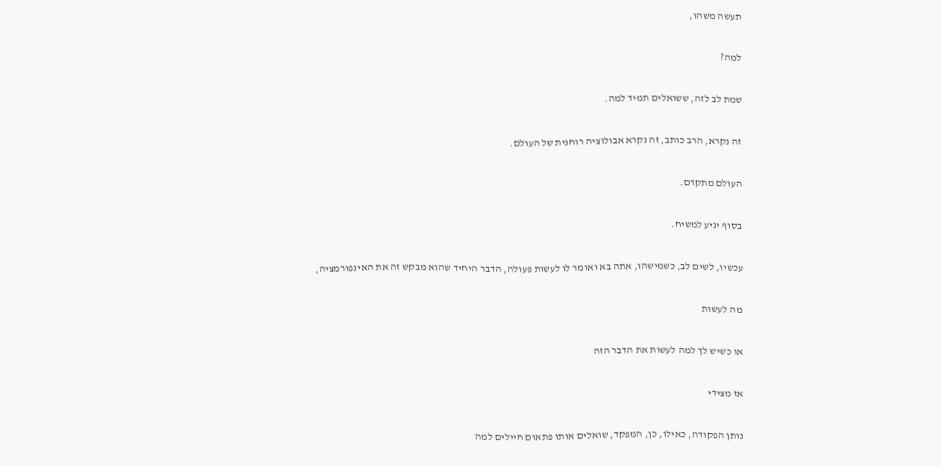תעשה משהו,

למה?

שמת לב לזה, ששואלים תמיד למה.

זה נקרא, הרב כותב, זה נקרא אבולוציה רוחנית של העולם.

העולם מתקדם.

בסוף יגיע למשיח.

עכשיו, לשים לב, כשמישהו, אתה בא ואומר לו לעשות פעולה, הדבר היחיד שהוא מבקש זה את האינפורמציה,

מה לעשות

או כשיש לך למה לעשות את הדבר הזה

אז מצידי

נותן הפקודה, כאילו, כן, המפקד, שואלים אותו פתאום חיילים למה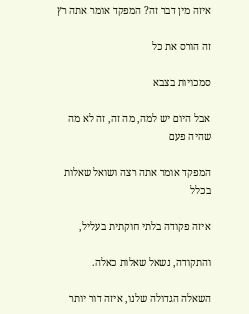איזה מין דבר זה? המפקד אומר אתה רץ

זה הורס את כל

סמכויות בצבא

אבל היום יש למה, מה זה, זה לא מה שהיה פעם

המפקד אומר אתה רצה ושואל שאלות בכלל

איזה פקודה בלתי חוקתית בעליל,

והתקודה, נשאל שאלות כאלה.

השאלה הגדולה שלנו, איזה דור יותר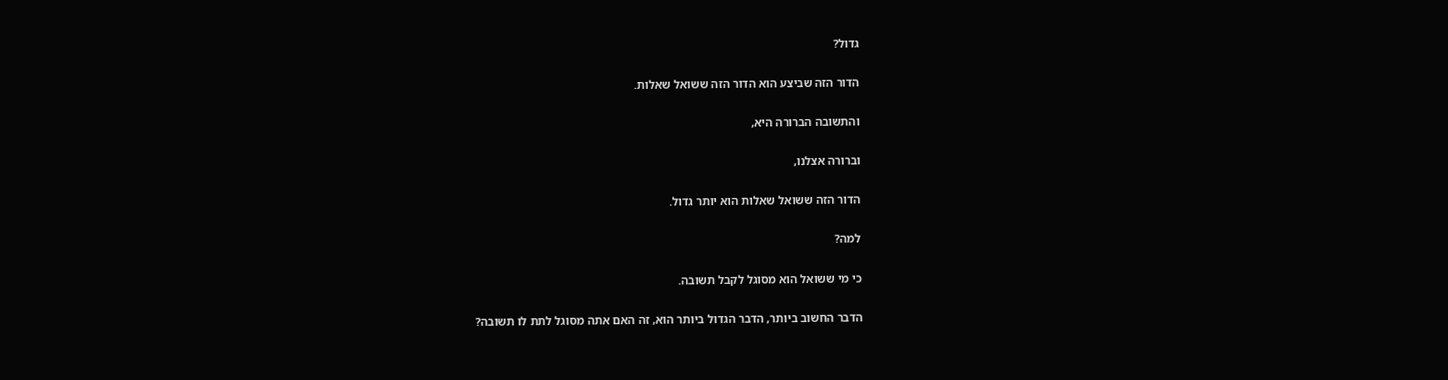גדול?

הדור הזה שביצע הוא הדור הזה ששואל שאלות.

והתשובה הברורה היא,

וברורה אצלנו,

הדור הזה ששואל שאלות הוא יותר גדול.

למה?

כי מי ששואל הוא מסוגל לקבל תשובה.

הדבר החשוב ביותר, הדבר הגדול ביותר הוא, זה האם אתה מסוגל לתת לו תשובה?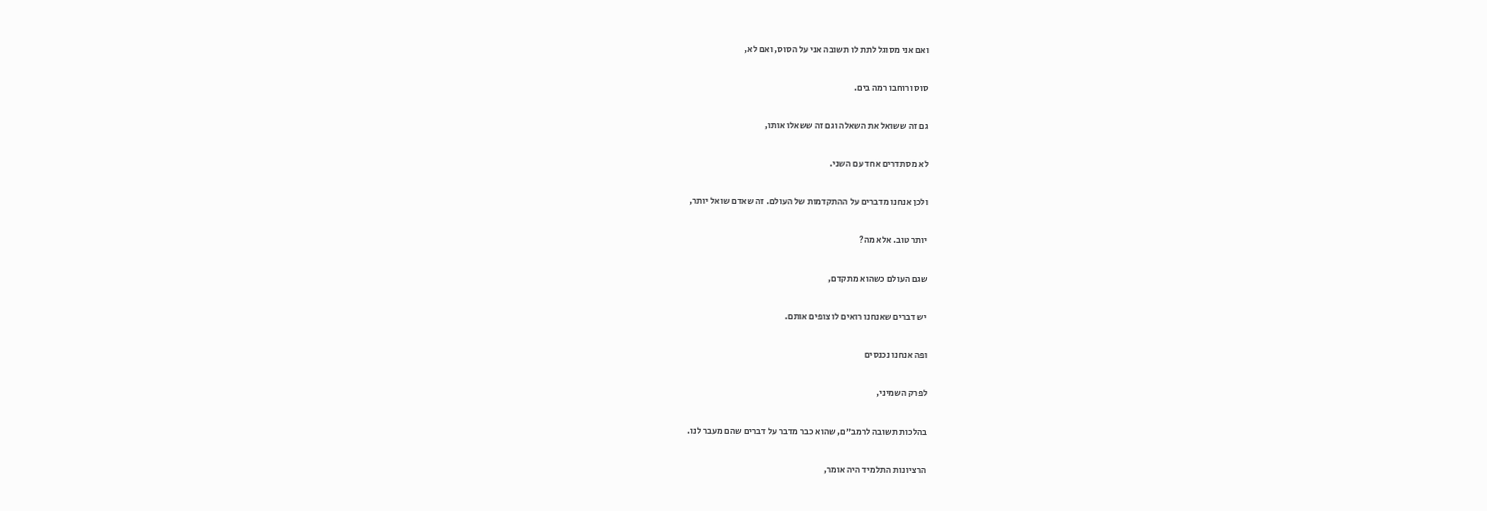ואם אני מסוגל לתת לו תשובה אני על הסוס, ואם לא,

סוס ורוחבו רמה בים.

גם זה ששואל את השאלה וגם זה ששאלו אותו,

לא מסתדרים אחד עם השני.

ולכן אנחנו מדברים על ההתקדמות של העולם. זה שאדם שואל יותר,

יותר טוב. אלא מה?

שגם העולם כשהוא מתקדם,

יש דברים שאנחנו רואים לו צופים אותם.

ופה אנחנו נכנסים

לפרק השמיני,

בהלכות תשובה לרמב״ם, שהוא כבר מדבר על דברים שהם מעבר לנו.

הרציונות התלמיד היה אומר,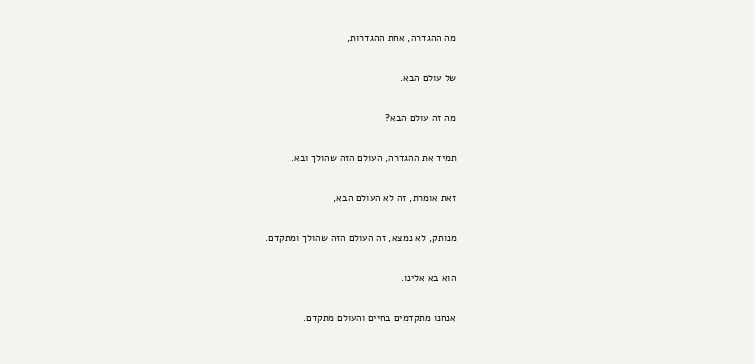מה ההגדרה, אחת ההגדרות,

של עולם הבא.

מה זה עולם הבא?

תמיד את ההגדרה, העולם הזה שהולך ובא.

זאת אומרת, זה לא העולם הבא,

מנותק, לא נמצא, זה העולם הזה שהולך ומתקדם.

הוא בא אלינו.

אנחנו מתקדמים בחיים והעולם מתקדם.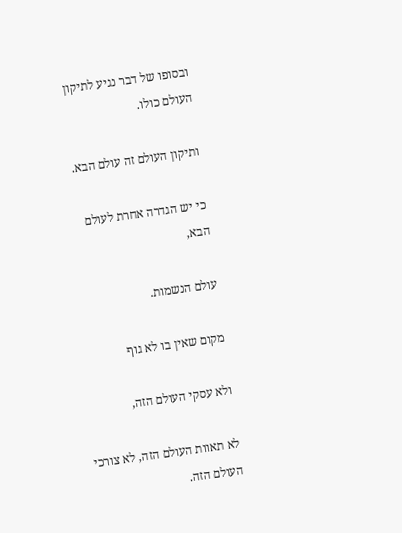ובסופו של דבר נגיע לתיקון העולם כולו.

ותיקון העולם זה עולם הבא.

כי יש הגדרה אחרת לעולם הבא,

עולם הנשמות.

מקום שאין בו לא גוף

ולא עסקי העולם הזה,

לא תאוות העולם הזה, לא צורכי העולם הזה.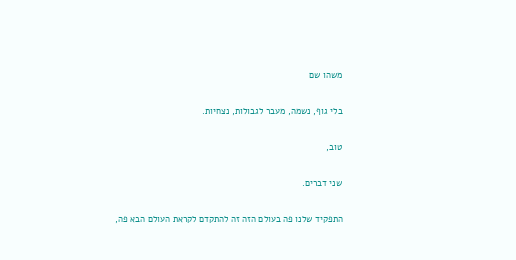משהו שם

בלי גוף, נשמה, מעבר לגבולות, נצחיות.

טוב,

שני דברים.

התפקיד שלנו פה בעולם הזה זה להתקדם לקראת העולם הבא פה,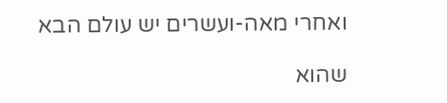ואחרי מאה-ועשרים יש עולם הבא

שהוא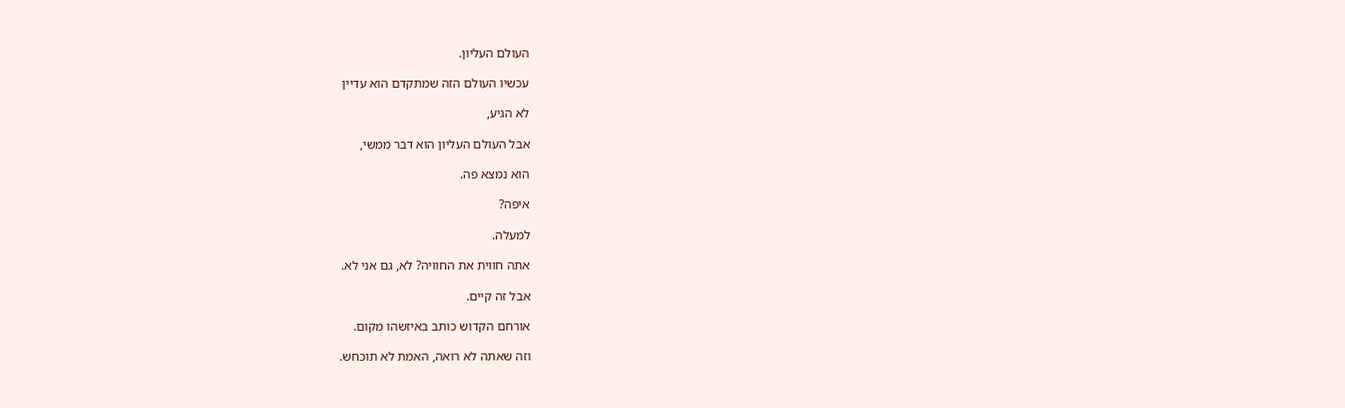העולם העליון.

עכשיו העולם הזה שמתקדם הוא עדיין

לא הגיע,

אבל העולם העליון הוא דבר ממשי,

הוא נמצא פה.

איפה?

למעלה.

אתה חווית את החוויה? לא, גם אני לא.

אבל זה קיים.

אורחם הקדוש כותב באיזשהו מקום.

וזה שאתה לא רואה, האמת לא תוכחש.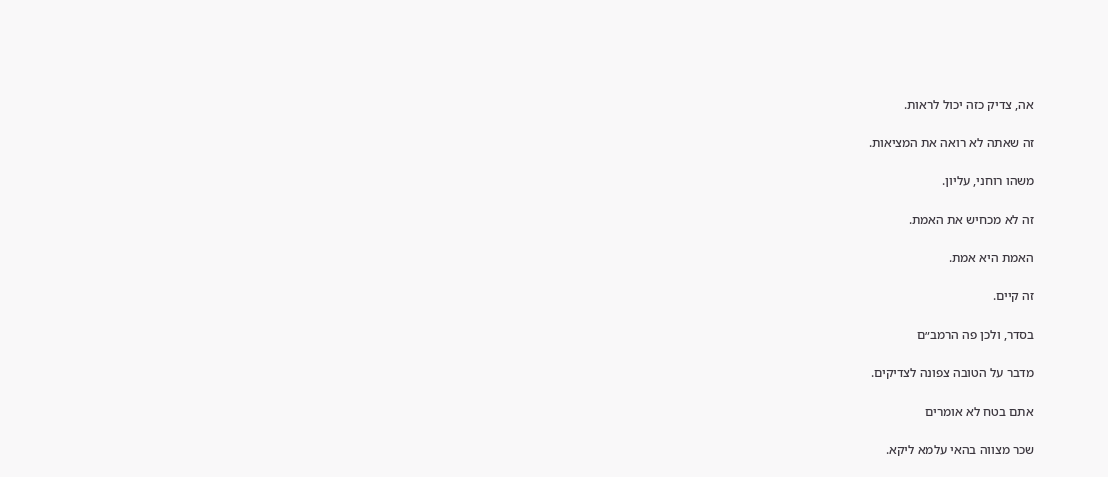אה, צדיק כזה יכול לראות.

זה שאתה לא רואה את המציאות.

משהו רוחני, עליון.

זה לא מכחיש את האמת.

האמת היא אמת.

זה קיים.

בסדר, ולכן פה הרמב״ם

מדבר על הטובה צפונה לצדיקים.

אתם בטח לא אומרים

שכר מצווה בהאי עלמא ליקא.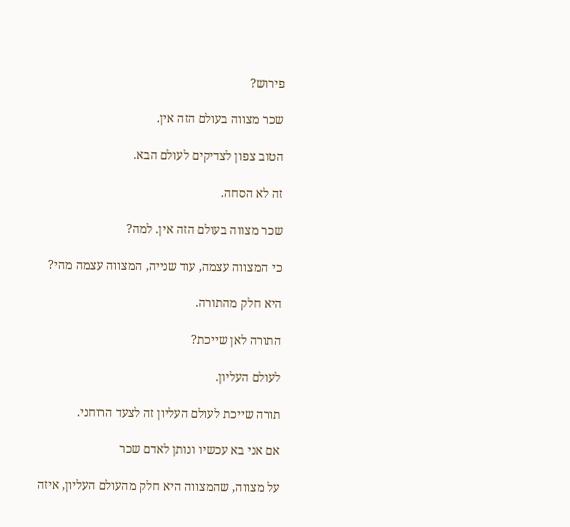פירוש?

שכר מצווה בעולם הזה אין.

הטוב צפון לצדיקים לעולם הבא.

זה לא הסחה.

שכר מצווה בעולם הזה אין. למה?

כי המצווה עצמה, עוד שנייה, המצווה עצמה מהי?

היא חלק מהתורה.

התורה לאן שייכת?

לעולם העליון.

תורה שייכת לעולם העליון זה לצעד הרוחני.

אם אני בא עכשיו ונותן לאדם שכר

על מצווה, שהמצווה היא חלק מהעולם העליון, איזה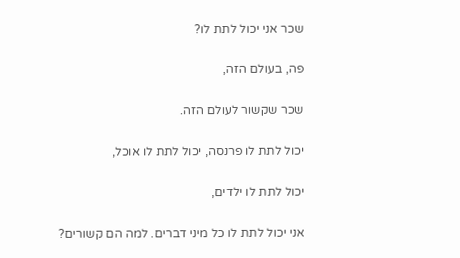שכר אני יכול לתת לו?

פה, בעולם הזה,

שכר שקשור לעולם הזה.

יכול לתת לו פרנסה, יכול לתת לו אוכל,

יכול לתת לו ילדים,

אני יכול לתת לו כל מיני דברים. למה הם קשורים?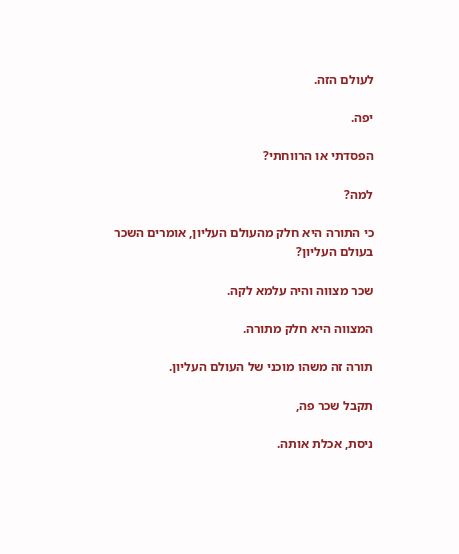לעולם הזה.

יפה.

הפסדתי או הרווחתי?

למה?

כי התורה היא חלק מהעולם העליון, אומרים השכר בעולם העליון?

שכר מצווה והיה עלמא לקה.

המצווה היא חלק מתורה.

תורה זה משהו מוכני של העולם העליון.

תקבל שכר פה,

ניסת, אכלת אותה.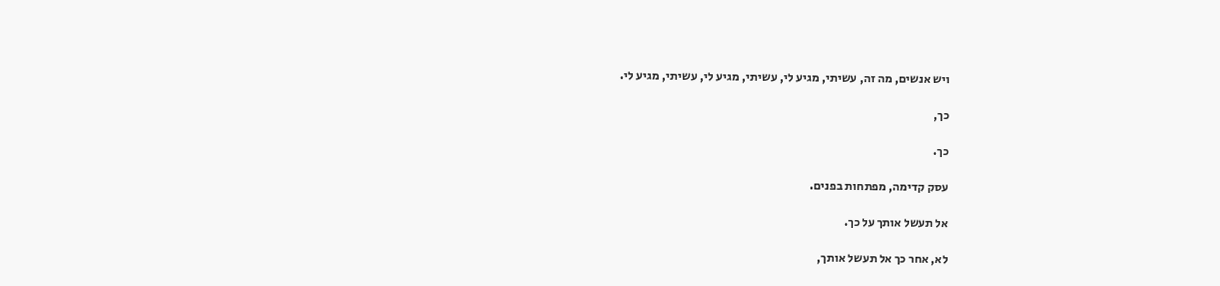ויש אנשים, מה זה, עשיתי, מגיע לי, עשיתי, מגיע לי, עשיתי, מגיע לי.

כך,

כך.

עסק קדימה, מפתחות בפנים.

אל תעשל אותך על כך.

לא, אחר כך אל תעשל אותך,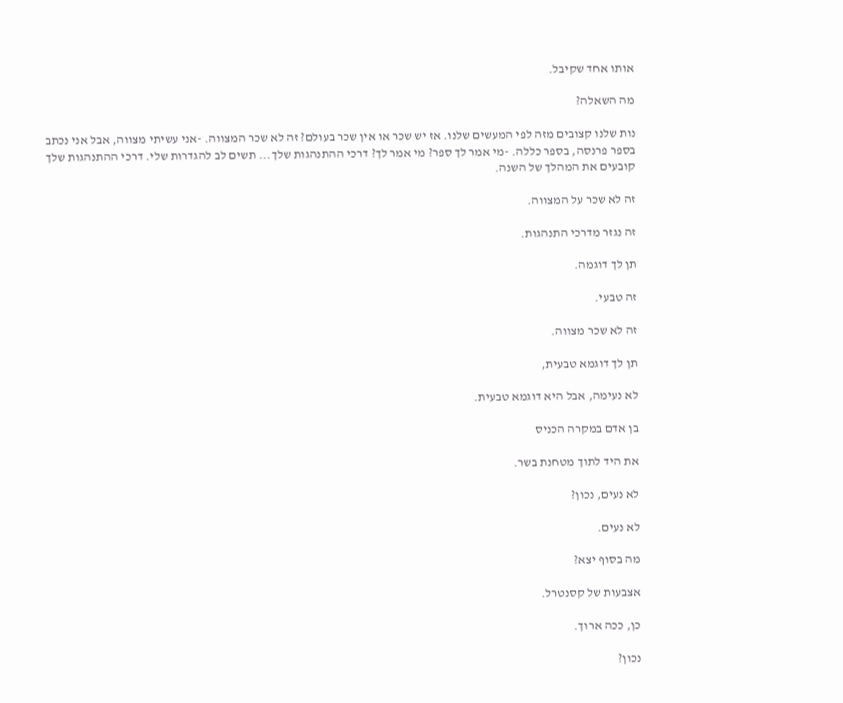אותו אחד שקיבל.

מה השאלה?

נות שלנו קצובים מזה לפי המעשים שלנו. אז יש שכר או אין שכר בעולם? זה לא שכר המצווה. -אני עשיתי מצווה, אבל אני נכתב בספר פרנסה, בספר כללה. -מי אמר לך ספר? מי אמר לך? דרכי ההתנהגות שלך... תשים לב להגדרות שלי. דרכי ההתנהגות שלך קובעים את המהלך של השנה.

זה לא שכר על המצווה.

זה נגזר מדרכי התנהגות.

תן לך דוגמה.

זה טבעי.

זה לא שכר מצווה.

תן לך דוגמא טבעית,

לא נעימה, אבל היא דוגמא טבעית.

בן אדם במקרה הכניס

את היד לתוך מטחנת בשר.

לא נעים, נכון?

לא נעים.

מה בסוף יצא?

אצבעות של קסנטרל.

כן, ככה ארוך.

נכון?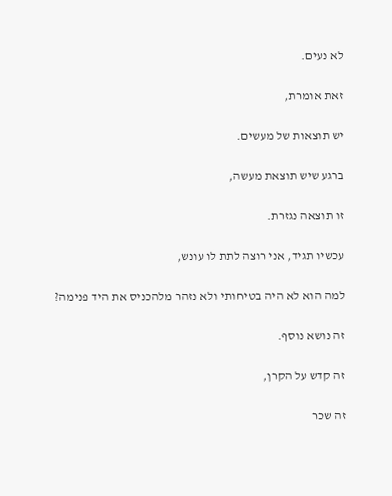לא נעים.

זאת אומרת,

יש תוצאות של מעשים.

ברגע שיש תוצאת מעשה,

זו תוצאה נגזרת.

עכשיו תגיד, אני רוצה לתת לו עונש,

למה הוא לא היה בטיחותי ולא נזהר מלהכניס את היד פנימה?

זה נושא נוסף.

זה קדש על הקרן,

זה שכר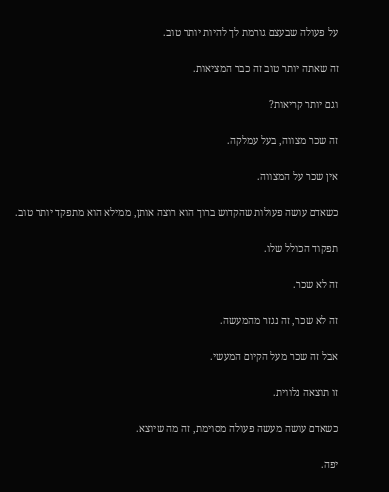על פעולה שבעצם גורמת לך להיות יותר טוב.

זה שאתה יותר טוב זה כבר המציאות.

וגם יותר קריאות?

זה שכר מצווה, בעל עמלקה.

אין שכר על המצווה.

כשאדם עושה פעולות שהקדוש ברוך הוא רוצה אותן, ממילא הוא מתפקד יותר טוב.

תפקוד הכולל שלו.

זה לא שכר.

זה לא שכר, זה נגזר מהמעשה.

אבל זה שכר מעל הקיום המעשי.

זו תוצאה נלווית.

כשאדם עושה מעשה פעולה מסוימת, זה מה שיוצא.

יפה.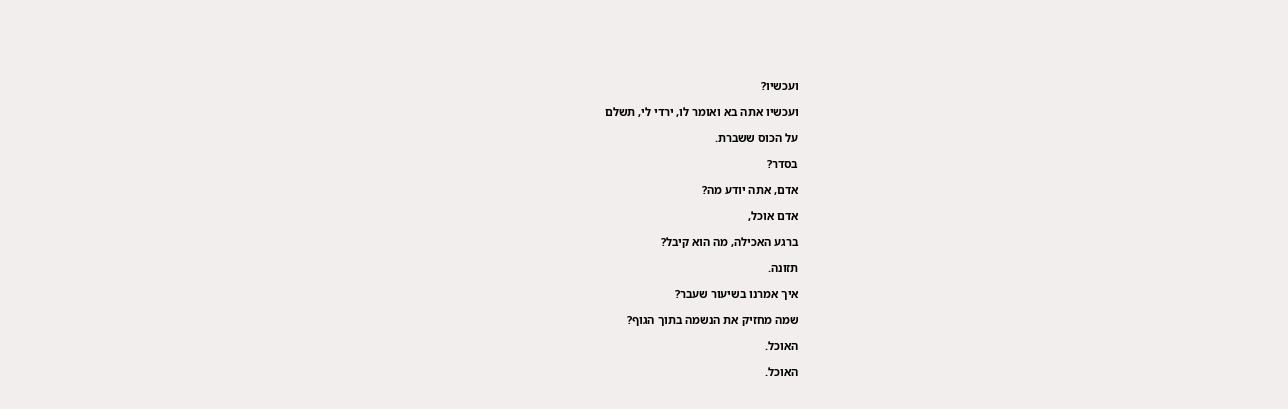ועכשיו?

ועכשיו אתה בא ואומר לו, ירדי לי, תשלם

על הכוס ששברת.

בסדר?

אדם, אתה יודע מה?

אדם אוכל,

ברגע האכילה, מה הוא קיבל?

תזונה.

איך אמרנו בשיעור שעבר?

שמה מחזיק את הנשמה בתוך הגוף?

האוכל.

האוכל.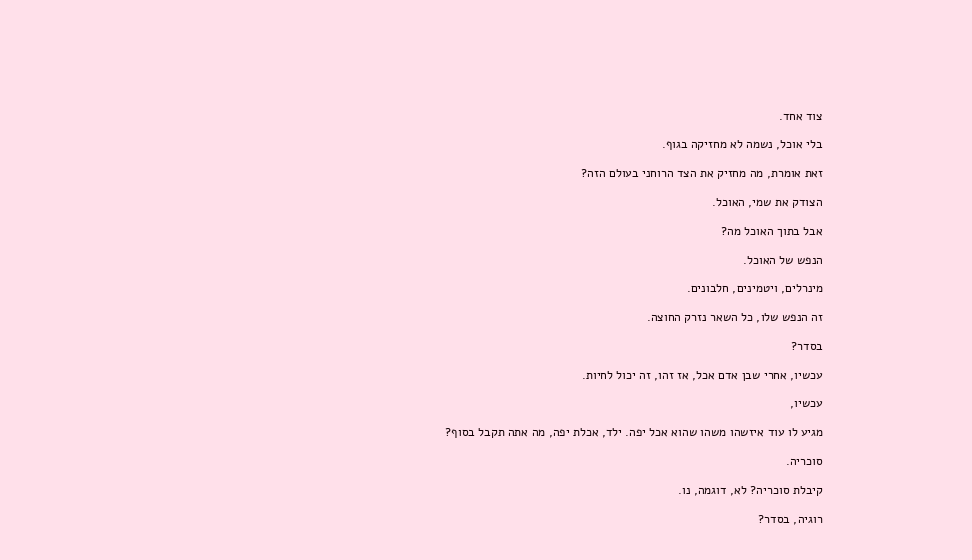צוד אחד.

בלי אוכל, נשמה לא מחזיקה בגוף.

זאת אומרת, מה מחזיק את הצד הרוחני בעולם הזה?

הצודק את שמי, האוכל.

אבל בתוך האוכל מה?

הנפש של האוכל.

מינרלים, ויטמינים, חלבונים.

זה הנפש שלו, כל השאר נזרק החוצה.

בסדר?

עכשיו, אחרי שבן אדם אכל, אז זהו, זה יכול לחיות.

עכשיו,

מגיע לו עוד איזשהו משהו שהוא אכל יפה. ילד, אכלת יפה, מה אתה תקבל בסוף?

סוכריה.

קיבלת סוכריה? לא, דוגמה, נו.

רוגיה, בסדר?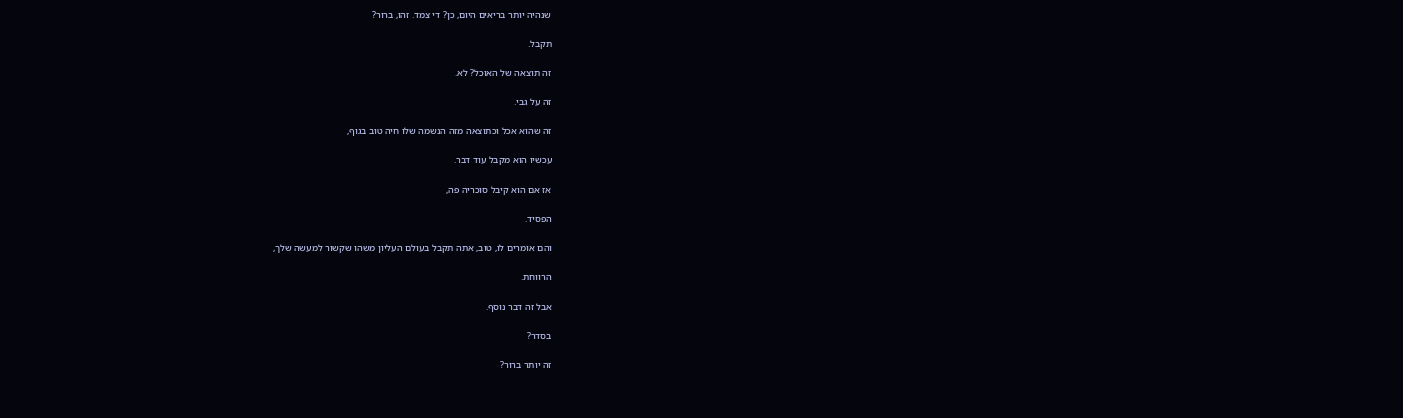שנהיה יותר בריאים היום, כן? די צמד. זהו, ברור?

תקבל.

זה תוצאה של האוכל? לא.

זה על גבי.

זה שהוא אכל וכתוצאה מזה הנשמה שלו חיה טוב בגוף,

עכשיו הוא מקבל עוד דבר.

אז אם הוא קיבל סוכריה פה,

הפסיד.

והם אומרים לו, טוב, אתה תקבל בעולם העליון משהו שקשור למעשה שלך,

הרווחת.

אבל זה דבר נוסף.

בסדר?

זה יותר ברור?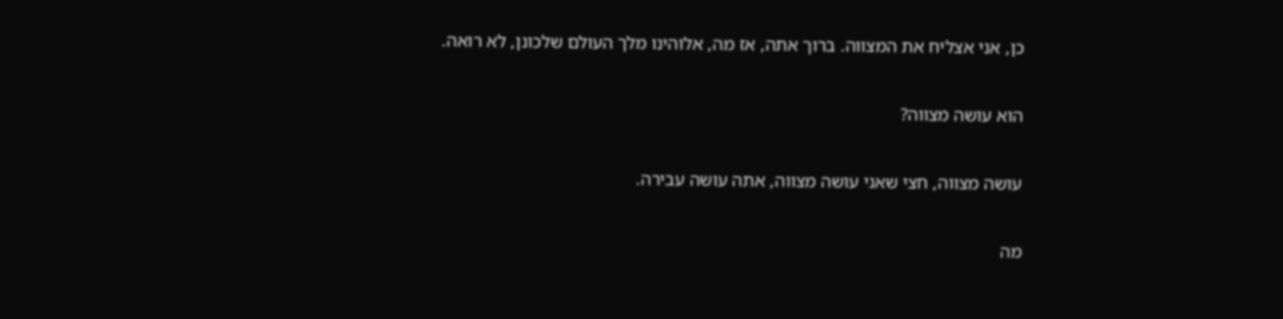כן, אני אצליח את המצווה. ברוך אתה, אז מה, אלוהינו מלך העולם שלכונן, לא רואה.

הוא עושה מצווה?

עושה מצווה, חצי שאני עושה מצווה, אתה עושה עבירה.

מה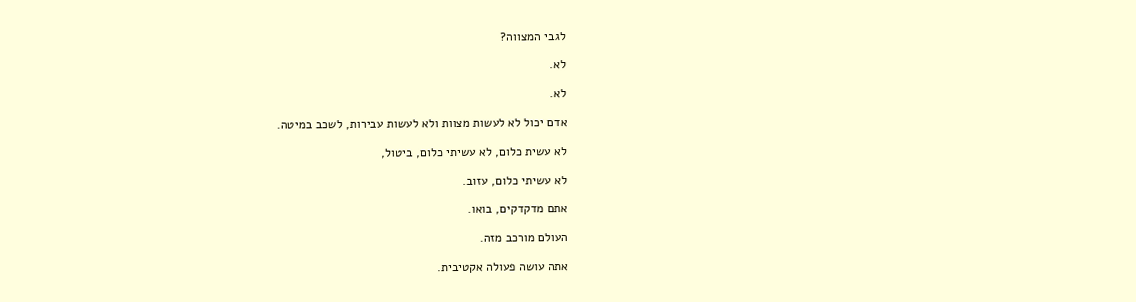לגבי המצווה?

לא.

לא.

אדם יכול לא לעשות מצוות ולא לעשות עבירות, לשכב במיטה.

לא עשית כלום, לא עשיתי כלום, ביטול,

לא עשיתי כלום, עזוב.

אתם מדקדקים, בואו.

העולם מורכב מזה.

אתה עושה פעולה אקטיבית.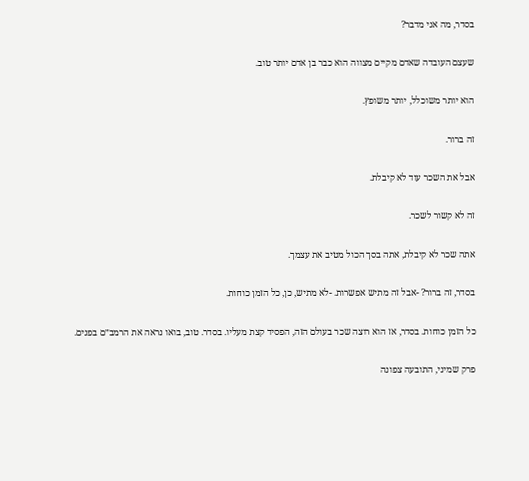בסדר, מה אני מדבר?

שעצם העובדה שאדם מקיים מצווה הוא כבר בן אדם יותר טוב.

הוא יותר משוכלל, יותר משופץ.

זה ברור.

אבל את השכר עוד לא קיבלת.

זה לא קשור לשכר.

אתה שכר לא קיבלת, אתה בסך הכול מטיב את עצמך.

בסדר, זה ברור? -אבל זה מתיש אפשרות. -לא מתיש, כן, כל הזמן כוחות.

כל הזמן כוחות. בסדר, אז הוא רוצה שכר בעולם הזה, הפסיד קצת מעליו. בסדר. טוב, בואו נראה את הרמב״ם בפנים.

פרק שמיני, התובעה צפונה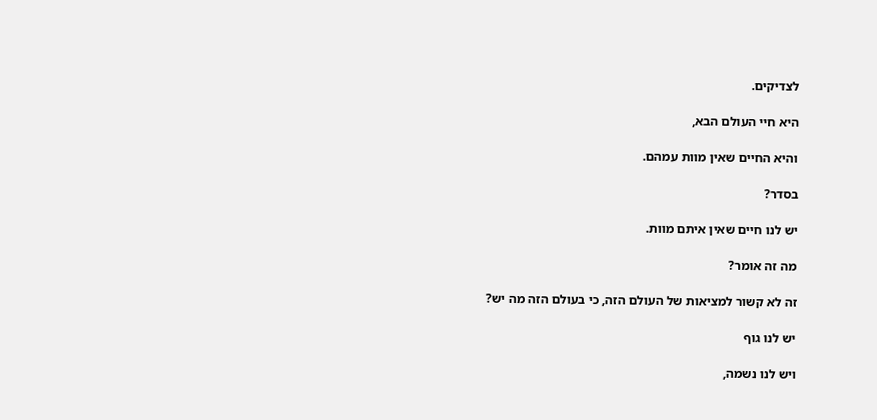לצדיקים.

היא חיי העולם הבא,

והיא החיים שאין מוות עמהם.

בסדר?

יש לנו חיים שאין איתם מוות.

מה זה אומר?

זה לא קשור למציאות של העולם הזה, כי בעולם הזה מה יש?

יש לנו גוף

ויש לנו נשמה,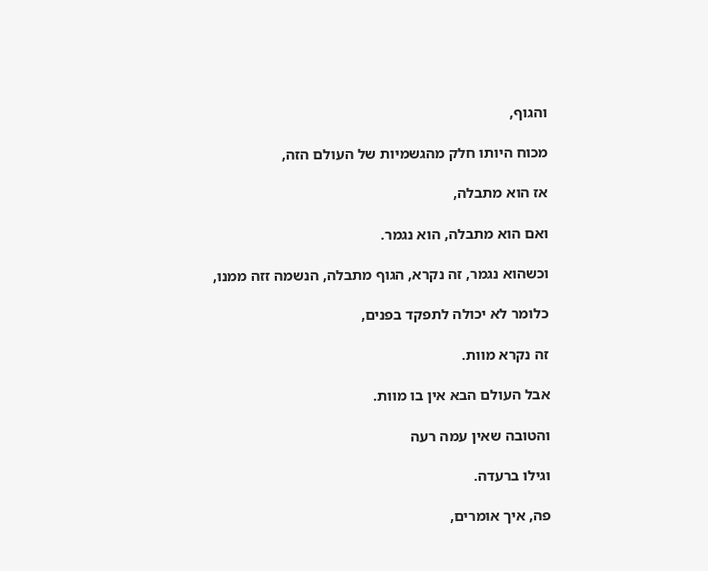והגוף,

מכוח היותו חלק מהגשמיות של העולם הזה,

אז הוא מתבלה,

ואם הוא מתבלה, הוא נגמר.

וכשהוא נגמר, זה נקרא, הגוף מתבלה, הנשמה זזה ממנו,

כלומר לא יכולה לתפקד בפנים,

זה נקרא מוות.

אבל העולם הבא אין בו מוות.

והטובה שאין עמה רעה

וגילו ברעדה.

פה, איך אומרים,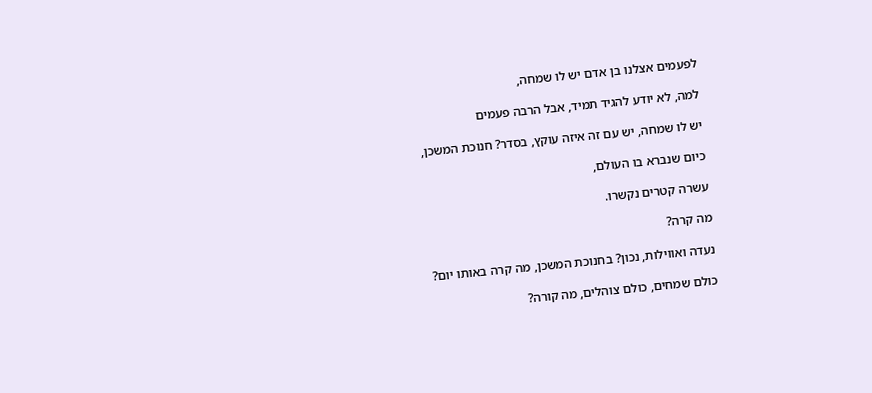לפעמים אצלנו בן אדם יש לו שמחה,

למה, לא יודע להגיד תמיד, אבל הרבה פעמים

יש לו שמחה, יש עם זה איזה עוקץ, בסדר? חנוכת המשכן,

כיום שנברא בו העולם,

עשרה קטרים נקשרו.

מה קרה?

נעדה ואווילות, נכון? בחנוכת המשכן, מה קרה באותו יום?

כולם שמחים, כולם צוהלים, מה קורה?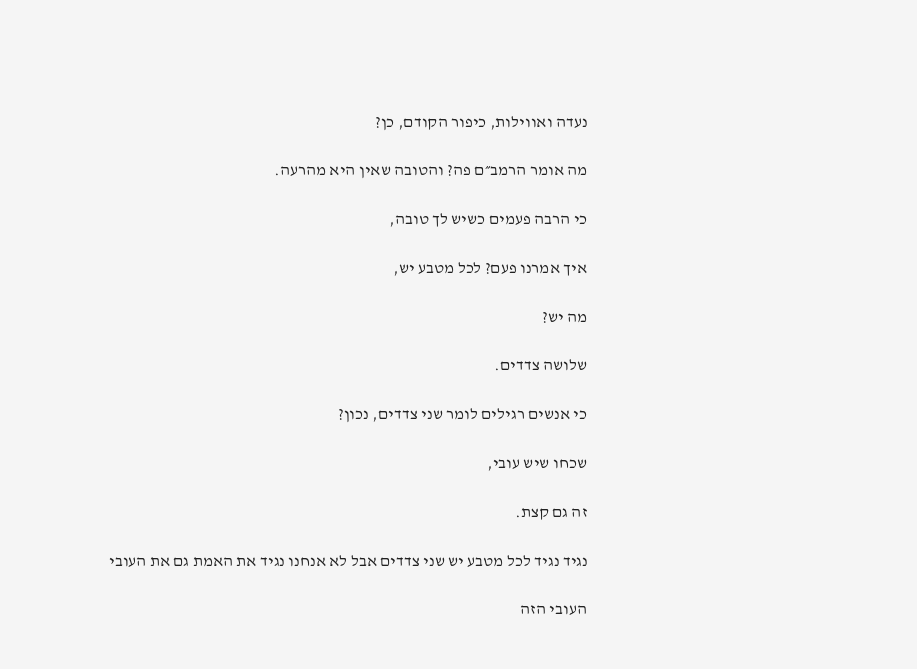נעדה ואווילות, כיפור הקודם, כן?

מה אומר הרמב״ם פה? והטובה שאין היא מהרעה.

כי הרבה פעמים כשיש לך טובה,

איך אמרנו פעם? לכל מטבע יש,

מה יש?

שלושה צדדים.

כי אנשים רגילים לומר שני צדדים, נכון?

שכחו שיש עובי,

זה גם קצת.

נגיד נגיד לכל מטבע יש שני צדדים אבל לא אנחנו נגיד את האמת גם את העובי

העובי הזה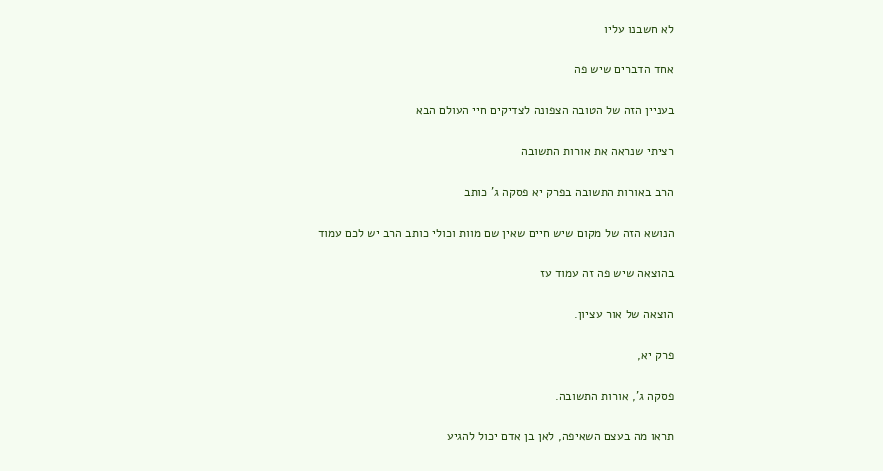לא חשבנו עליו

אחד הדברים שיש פה

בעניין הזה של הטובה הצפונה לצדיקים חיי העולם הבא

רציתי שנראה את אורות התשובה

הרב באורות התשובה בפרק יא פסקה ג' כותב

הנושא הזה של מקום שיש חיים שאין שם מוות וכולי כותב הרב יש לכם עמוד

בהוצאה שיש פה זה עמוד עז

הוצאה של אור עציון.

פרק יא,

פסקה ג', אורות התשובה.

תראו מה בעצם השאיפה, לאן בן אדם יכול להגיע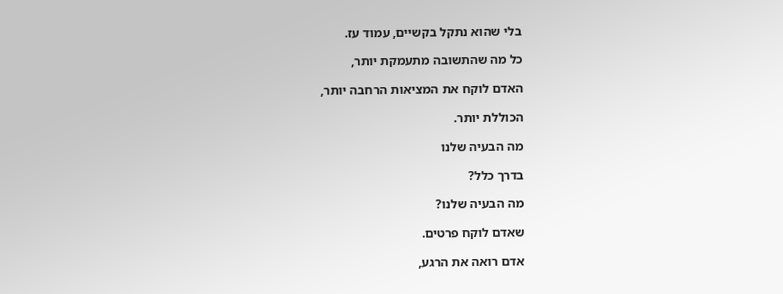בלי שהוא נתקל בקשיים, עמוד עז.

כל מה שהתשובה מתעמקת יותר,

האדם לוקח את המציאות הרחבה יותר,

הכוללת יותר.

מה הבעיה שלנו

בדרך כלל?

מה הבעיה שלנו?

שאדם לוקח פרטים.

אדם רואה את הרגע,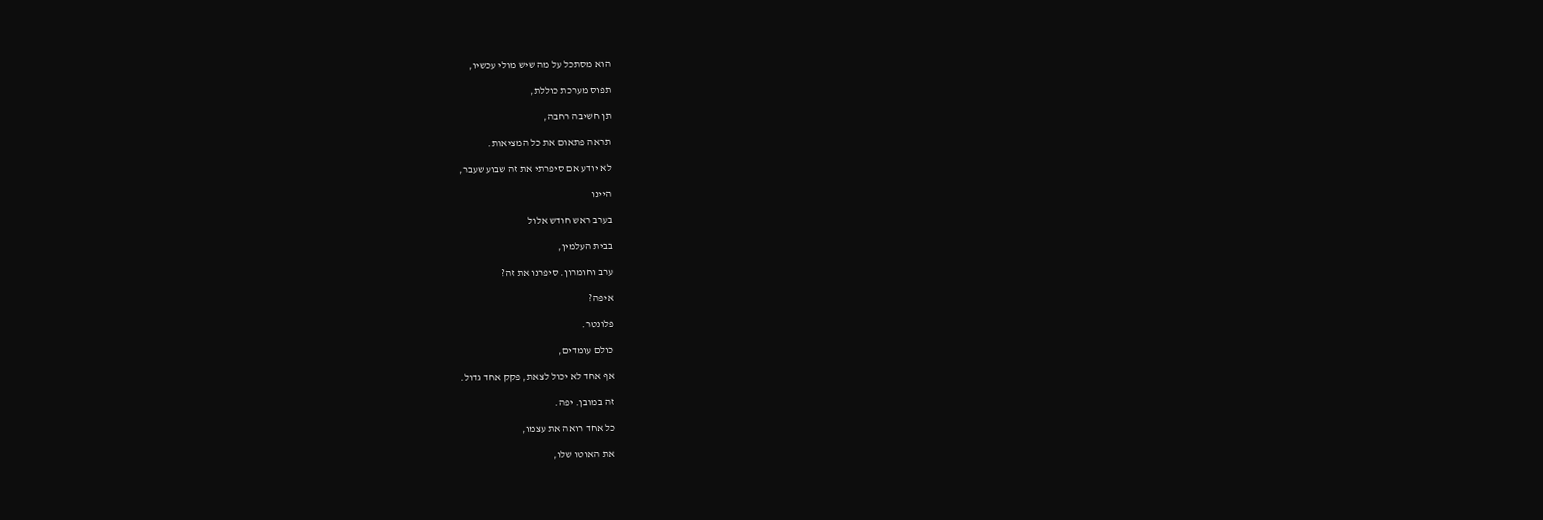הוא מסתכל על מה שיש מולי עכשיו,

תפוס מערכת כוללת,

תן חשיבה רחבה,

תראה פתאום את כל המציאות.

לא יודע אם סיפרתי את זה שבוע שעבר,

היינו

בערב ראש חודש אלול

בבית העלמין,

ערב וחומרון. סיפרנו את זה?

איפה?

פלונטר.

כולם עומדים,

אף אחד לא יכול לצאת, פקק אחד גדול.

זה במובן. יפה.

כל אחד רואה את עצמו,

את האוטו שלו,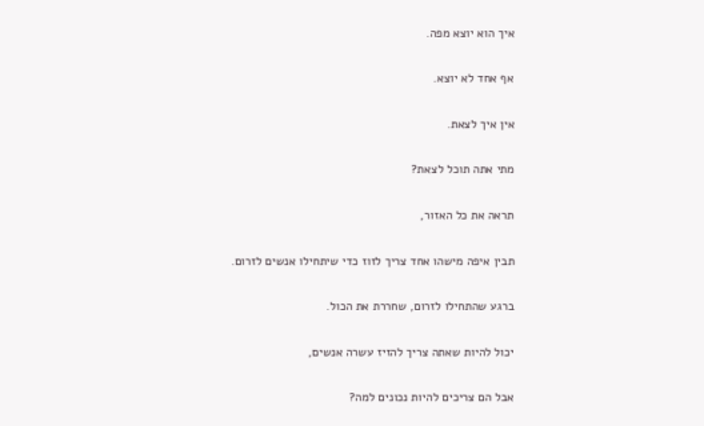איך הוא יוצא מפה.

אף אחד לא יוצא.

אין איך לצאת.

מתי אתה תוכל לצאת?

תראה את כל האזור,

תבין איפה מישהו אחד צריך לזוז כדי שיתחילו אנשים לזרום.

ברגע שהתחילו לזרום, שחררת את הכול.

יכול להיות שאתה צריך להזיז עשרה אנשים,

אבל הם צריכים להיות נכונים למה?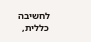לחשיבה כללית,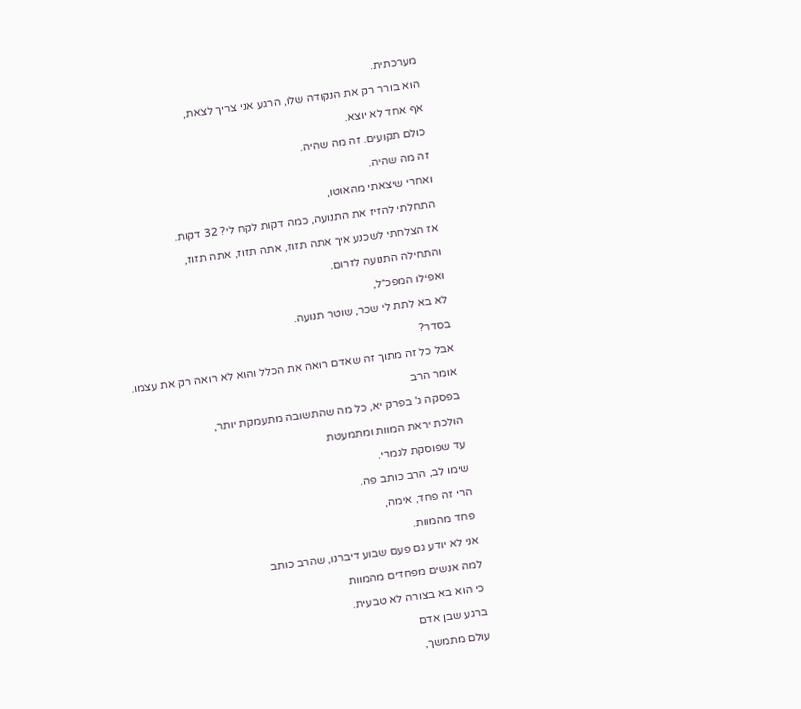מערכתית.

הוא בורר רק את הנקודה שלו, הרגע אני צריך לצאת,

אף אחד לא יוצא.

כולם תקועים. זה מה שהיה.

זה מה שהיה.

ואחרי שיצאתי מהאוטו,

התחלתי להזיז את התנועה, כמה דקות לקח לי? 32 דקות.

אז הצלחתי לשכנע איך אתה תזוז, אתה תזוז, אתה תזוז,

והתחילה התנועה לזרום.

ואפילו המפכ״ל,

לא בא לתת לי שכר, שוטר תנועה.

בסדר?

אבל כל זה מתוך זה שאדם רואה את הכלל והוא לא רואה רק את עצמו.

אומר הרב

בפסקה ג' בפרק יא, כל מה שהתשובה מתעמקת יותר,

הולכת יראת המוות ומתמעטת

עד שפוסקת לגמרי.

שימו לב, הרב כותב פה.

הרי זה פחד, אימה,

פחד מהמוות.

אני לא יודע גם פעם שבוע דיברנו, שהרב כותב

למה אנשים מפחדים מהמוות

כי הוא בא בצורה לא טבעית.

ברגע שבן אדם

עולם מתמשך,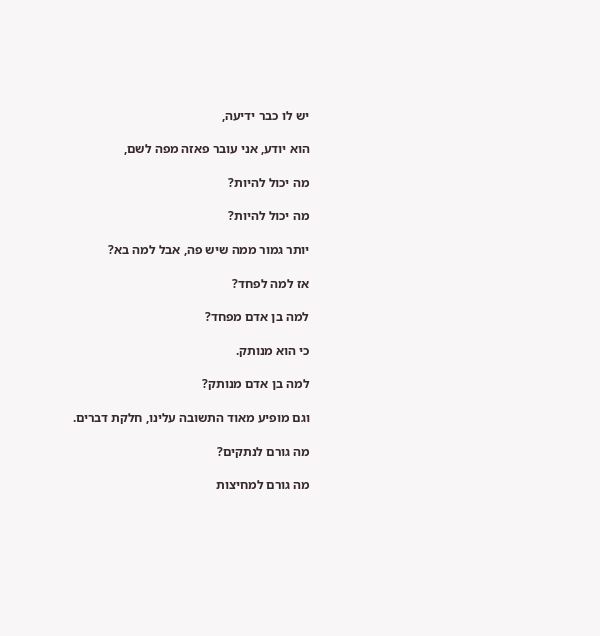יש לו כבר ידיעה,

הוא יודע, אני עובר פאזה מפה לשם,

מה יכול להיות?

מה יכול להיות?

יותר גמור ממה שיש פה, אבל למה בא?

אז למה לפחד?

למה בן אדם מפחד?

כי הוא מנותק.

למה בן אדם מנותק?

וגם מופיע מאוד התשובה עלינו, חלקת דברים.

מה גורם לנתקים?

מה גורם למחיצות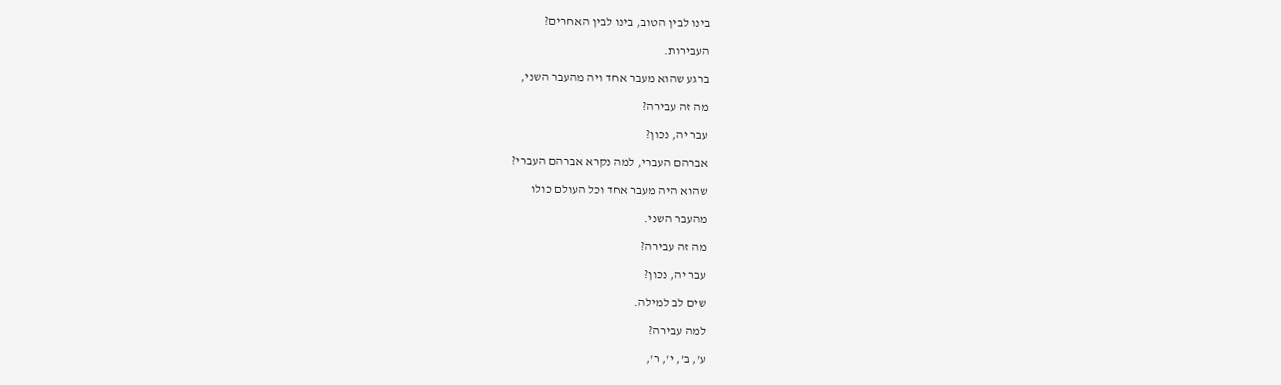בינו לבין הטוב, בינו לבין האחרים?

העבירות.

ברגע שהוא מעבר אחד ויה מהעבר השני,

מה זה עבירה?

עבר יה, נכון?

אברהם העברי, למה נקרא אברהם העברי?

שהוא היה מעבר אחד וכל העולם כולו

מהעבר השני.

מה זה עבירה?

עבר יה, נכון?

שים לב למילה.

למה עבירה?

ע', ב', י', ר',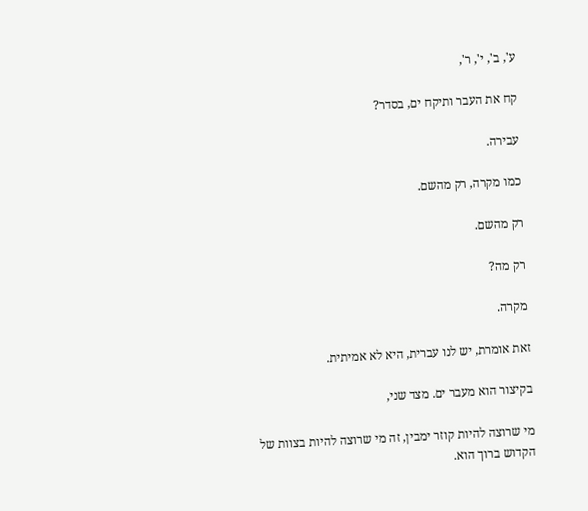ע', ב', י', ר',

קח את העבר ותיקח ים, בסדר?

עבירה.

כמו מקרה, רק מהשם.

רק מהשם.

רק מה?

מקרה.

זאת אומרת, יש לנו עברית, היא לא אמיתית.

בקיצור הוא מעבר ים. מצד שני,

מי שרוצה להיות קוזר ימבין, זה מי שרוצה להיות בצוות של הקדוש ברוך הוא.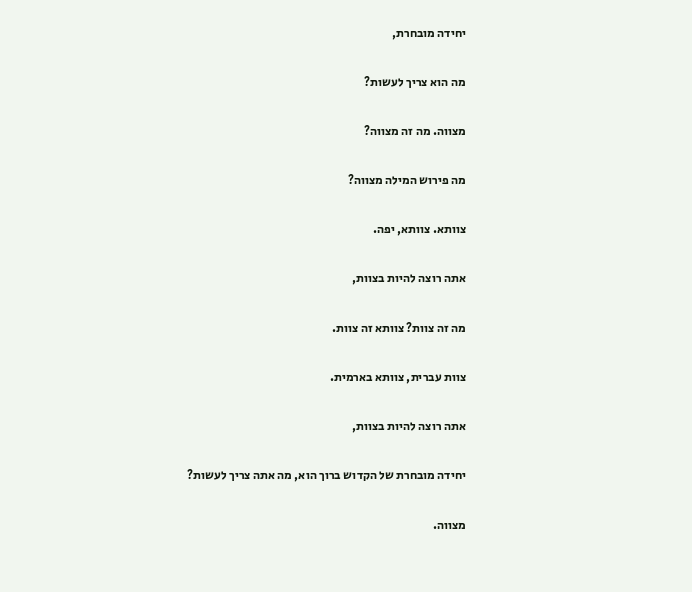יחידה מובחרת,

מה הוא צריך לעשות?

מצווה. מה זה מצווה?

מה פירוש המילה מצווה?

צוותא. צוותא, יפה.

אתה רוצה להיות בצוות,

מה זה צוות? צוותא זה צוות.

צוות עברית, צוותא בארמית.

אתה רוצה להיות בצוות,

יחידה מובחרת של הקדוש ברוך הוא, מה אתה צריך לעשות?

מצווה.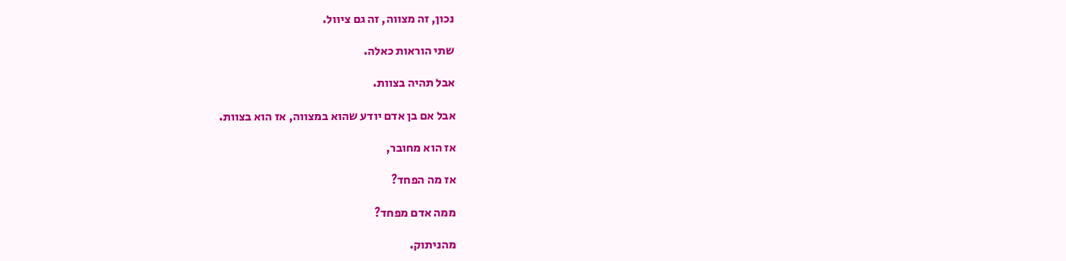נכון, זה מצווה, זה גם ציוול.

שתי הוראות כאלה.

אבל תהיה בצוות.

אבל אם בן אדם יודע שהוא במצווה, אז הוא בצוות.

אז הוא מחובר,

אז מה הפחד?

ממה אדם מפחד?

מהניתוק.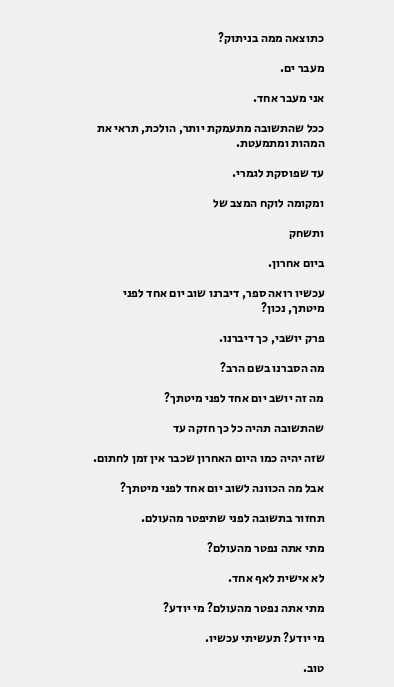כתוצאה ממה בניתוק?

מעבר ים.

אני מעבר אחד.

ככל שהתשובה מתעמקת יותר, הולכת, תראי את המהות ומתמעטת.

עד שפוסקת לגמרי.

ומקומה לוקח המצב של

ותשחק

ביום אחרון.

עכשיו רואה ספר, דיברנו שוב יום אחד לפני מיטתך, נכון?

פרק יושבי, כך דיברנו.

מה הסברנו בשם הרב?

מה זה יושב יום אחד לפני מיטתך?

שהתשובה תהיה כל כך חזקה עד

שזה יהיה כמו היום האחרון שכבר אין זמן לחתום.

אבל מה הכוונה לשוב יום אחד לפני מיטתך?

תחזור בתשובה לפני שתיפטר מהעולם.

מתי אתה נפטר מהעולם?

לא אישית לאף אחד.

מתי אתה נפטר מהעולם? מי יודע?

מי יודע? תעשיתי עכשיו.

טוב.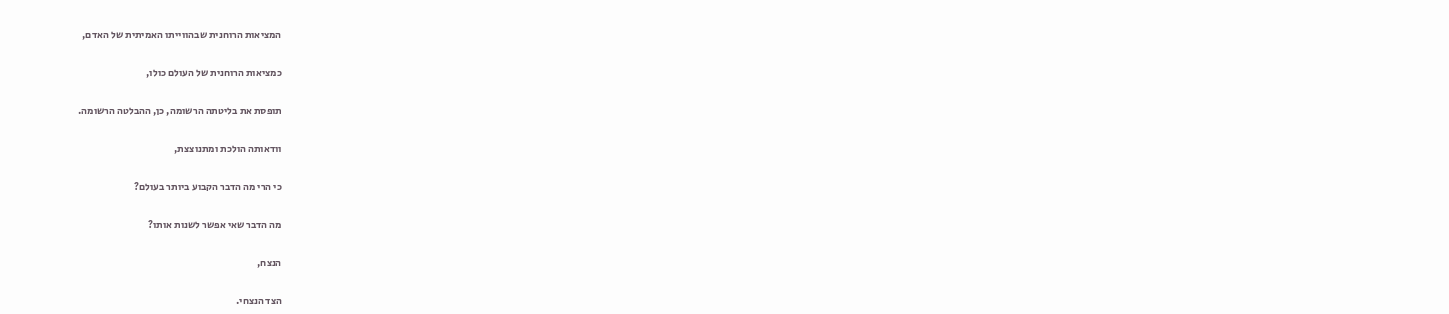המציאות הרוחנית שבהווייתו האמיתית של האדם,

כמציאות הרוחנית של העולם כולו,

תופסת את בליטתה הרשומה, כן, ההבלטה הרשומה.

וודאותה הולכת ומתנוצצת,

כי הרי מה הדבר הקבוע ביותר בעולם?

מה הדבר שאי אפשר לשנות אותו?

הנצח,

הצד הנצחי.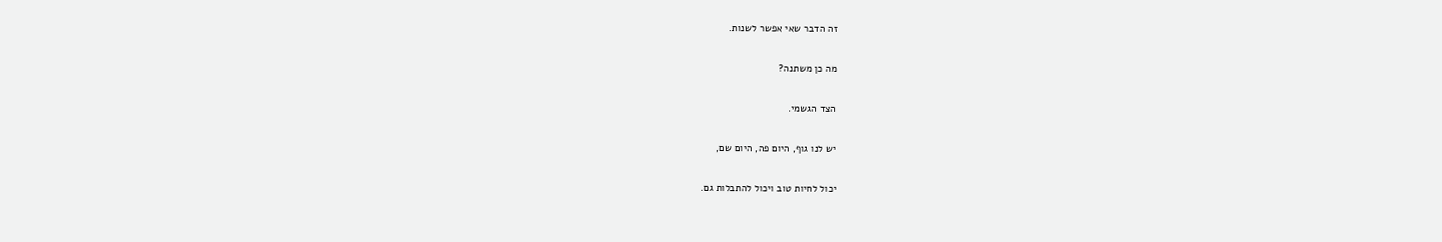זה הדבר שאי אפשר לשנות.

מה כן משתנה?

הצד הגשמי.

יש לנו גוף, היום פה, היום שם,

יכול לחיות טוב ויכול להתבלות גם.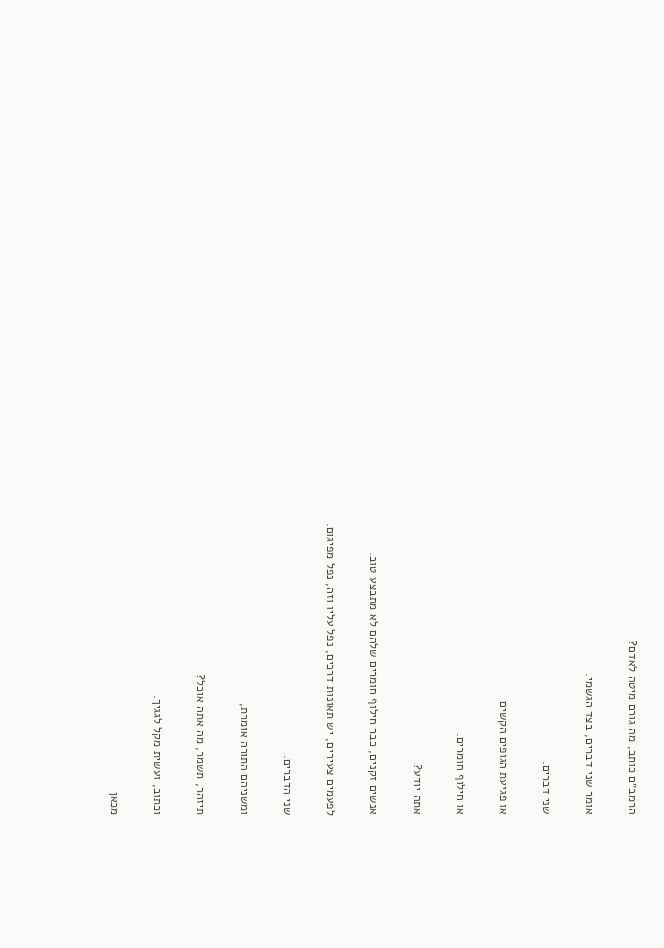הרמב״ם כותב, מה גורם מיטה לאדם?

אומר שני דברים, בצד הגשמי.

שני דברים.

או פגיעת הגופים הקשים

או חילוף חומרים.

אתה יודע?

אנשים זקנים, כבר חילוף חומרים שלהם לא מתבצע טוב.

לפעמים צעירים, יש תאונות דרכים, נפל עליו וזה, נפל מפיגום.

שני הדברים.

ומשניהם התורה אומרת,

תיזהר, תשמר, מה אתה אוכל?

וכתוב, ועשית מקל לגגיך.

מכאן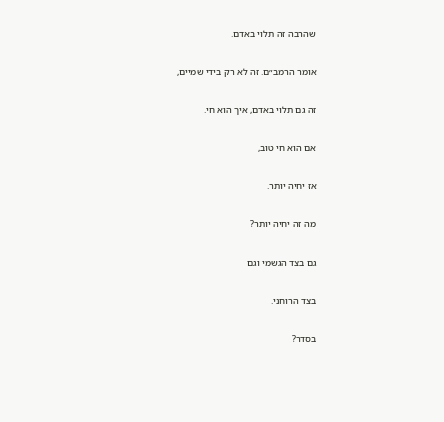שהרבה זה תלוי באדם.

אומר הרמב״ם. זה לא רק בידי שמיים,

זה גם תלוי באדם, איך הוא חי.

אם הוא חי טוב,

אז יחיה יותר.

מה זה יחיה יותר?

גם בצד הגשמי וגם

בצד הרוחני.

בסדר?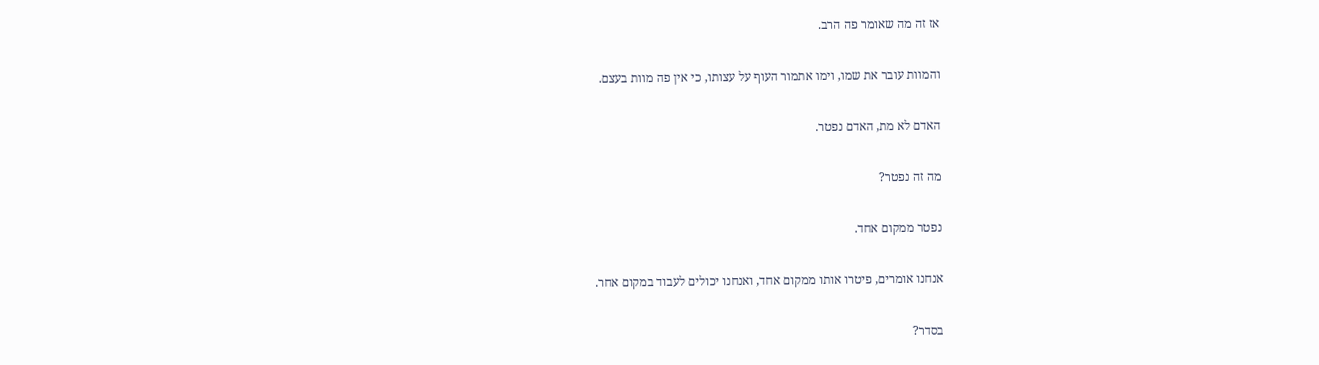אז זה מה שאומר פה הרב.

והמוות עובר את שמו, וימו אתמור העוף על עצותו, כי אין פה מוות בעצם.

האדם לא מת, האדם נפטר.

מה זה נפטר?

נפטר ממקום אחד.

אנחנו אומרים, פיטרו אותו ממקום אחד, ואנחנו יכולים לעבוד במקום אחר.

בסדר?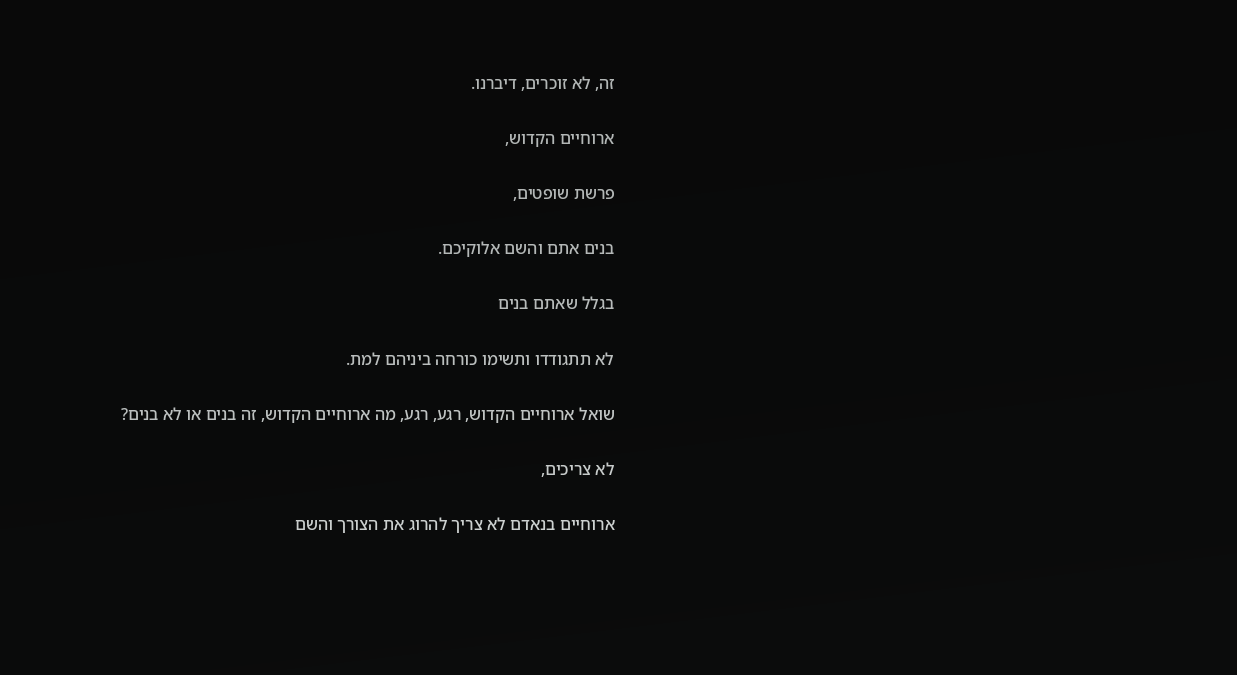זה, לא זוכרים, דיברנו.

ארוחיים הקדוש,

פרשת שופטים,

בנים אתם והשם אלוקיכם.

בגלל שאתם בנים

לא תתגודדו ותשימו כורחה ביניהם למת.

שואל ארוחיים הקדוש, רגע, רגע, מה ארוחיים הקדוש, זה בנים או לא בנים?

לא צריכים,

ארוחיים בנאדם לא צריך להרוג את הצורך והשם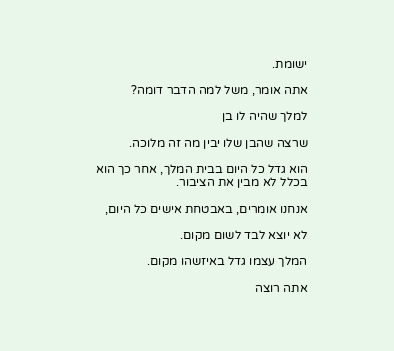ישומת.

אתה אומר, משל למה הדבר דומה?

למלך שהיה לו בן

שרצה שהבן שלו יבין מה זה מלוכה.

הוא גדל כל היום בבית המלך, אחר כך הוא בכלל לא מבין את הציבור.

אנחנו אומרים, באבטחת אישים כל היום,

לא יוצא לבד לשום מקום.

המלך עצמו גדל באיזשהו מקום.

אתה רוצה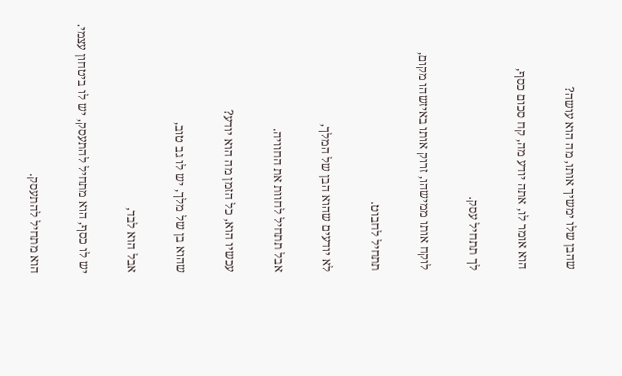שהבן שלו ימשיך אותו, מה הוא עושה?

הוא אומר לו, אתה יודע מה, קח סכום כסף,

לך תתחיל עסק.

לוקח אותו ממישהו, זרוק אותו באיזשהו מקום,

תתחיל לחבוט.

לא יודעים שהוא הבן של המלך,

אבל תתחיל לחוות את החוויה.

עכשיו הוא, כל הזמן מה הוא יודע?

שהוא בן של מלך, יש לו גב טוב,

אבל הוא לבד,

יש לו כסף, הוא מתחיל להתעסק, יש לו ביטחון עצמי.

הוא מתחיל להתעסק.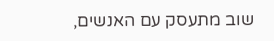שוב מתעסק עם האנשים,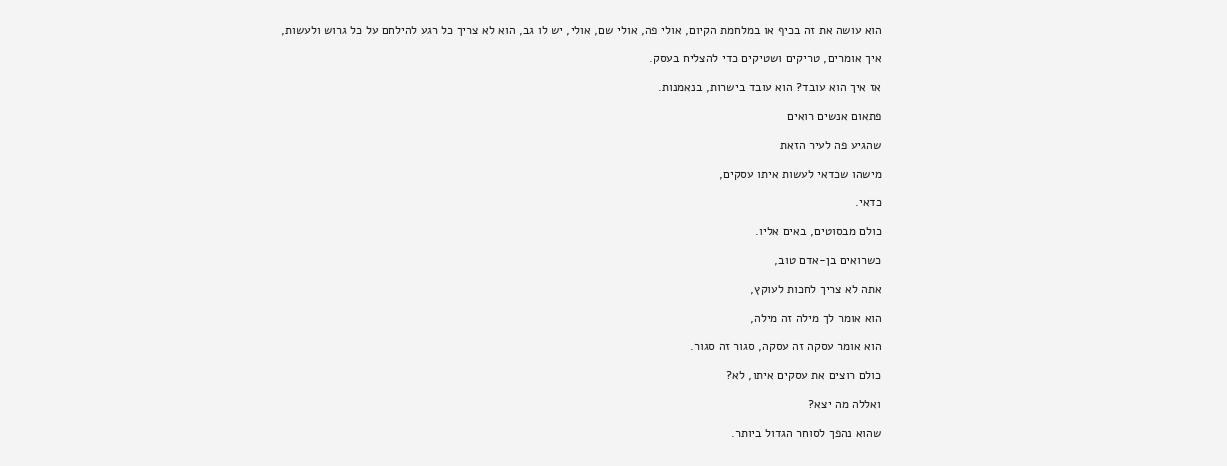הוא עושה את זה בכיף או במלחמת הקיום, אולי פה, אולי שם, אולי, יש לו גב, הוא לא צריך כל רגע להילחם על כל גרוש ולעשות,

איך אומרים, טריקים ושטיקים כדי להצליח בעסק.

אז איך הוא עובד? הוא עובד בישרות, בנאמנות.

פתאום אנשים רואים

שהגיע פה לעיר הזאת

מישהו שכדאי לעשות איתו עסקים,

כדאי.

כולם מבסוטים, באים אליו.

כשרואים בן-אדם טוב,

אתה לא צריך לחכות לעוקץ,

הוא אומר לך מילה זה מילה,

הוא אומר עסקה זה עסקה, סגור זה סגור.

כולם רוצים את עסקים איתו, לא?

ואללה מה יצא?

שהוא נהפך לסוחר הגדול ביותר.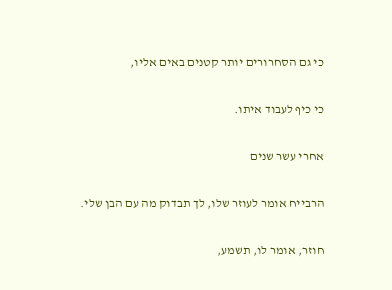כי גם הסחרורים יותר קטנים באים אליו,

כי כיף לעבוד איתו.

אחרי עשר שנים

הרבייח אומר לעוזר שלו, לך תבדוק מה עם הבן שלי.

חוזר, אומר לו, תשמע,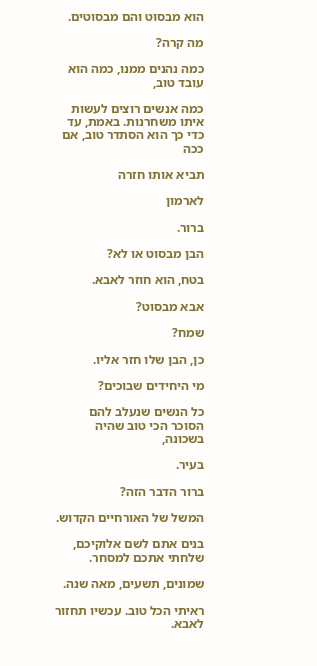הוא מבסוט והם מבסוטים.

מה קרה?

כמה נהנים ממנו, כמה הוא עובד טוב,

כמה אנשים רוצים לעשות איתו משחרנות. באמת, עד כדי כך הוא הסתדר טוב, אם ככה

תביא אותו חזרה

לארמון

ברור.

הבן מבסוט או לא?

בטח, הוא חוזר לאבא.

אבא מבסוט?

שמח?

כן, הבן שלו חזר אליו.

מי היחידים שבוכים?

כל הנשים שנעלב להם הסוכר הכי טוב שהיה בשכונה,

בעיר.

ברור הדבר הזה?

המשל של האורחיים הקדוש.

בנים אתם לשם אלוקיכם, שלחתי אתכם למסחר.

שמונים, תשעים, מאה שנה.

ראיתי הכל טוב. עכשיו תחזור לאבא.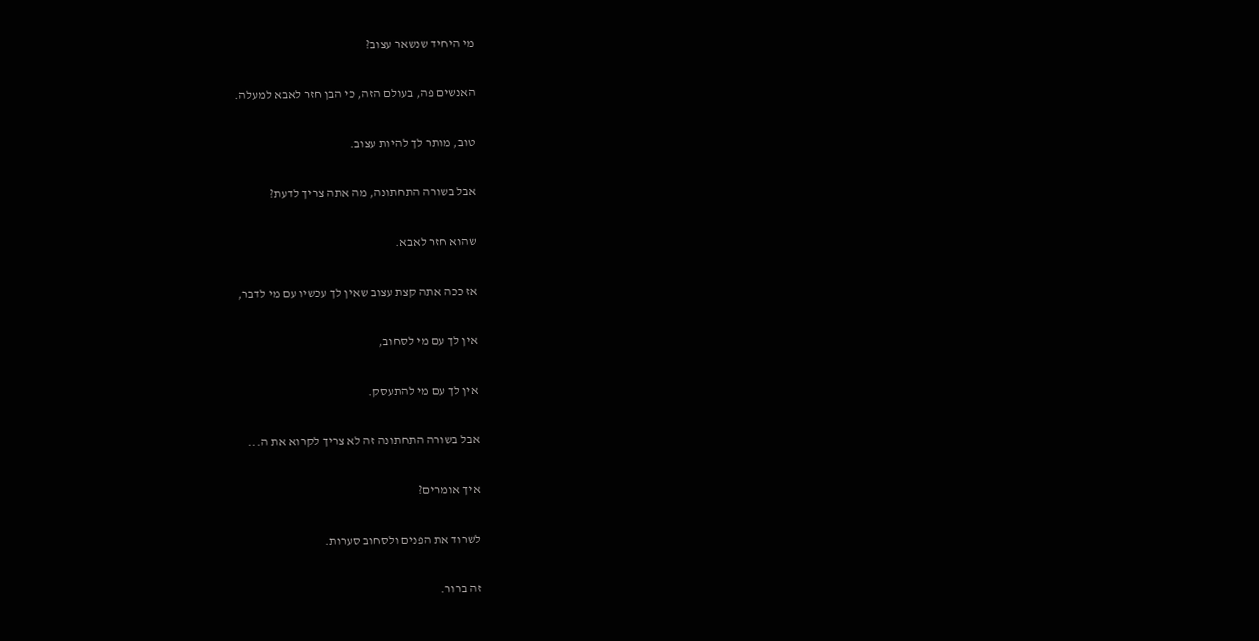מי היחיד שנשאר עצוב?

האנשים פה, בעולם הזה, כי הבן חזר לאבא למעלה.

טוב, מותר לך להיות עצוב.

אבל בשורה התחתונה, מה אתה צריך לדעת?

שהוא חזר לאבא.

אז ככה אתה קצת עצוב שאין לך עכשיו עם מי לדבר,

אין לך עם מי לסחוב,

אין לך עם מי להתעסק.

אבל בשורה התחתונה זה לא צריך לקרוא את ה...

איך אומרים?

לשרוד את הפנים ולסחוב סערות.

זה ברור.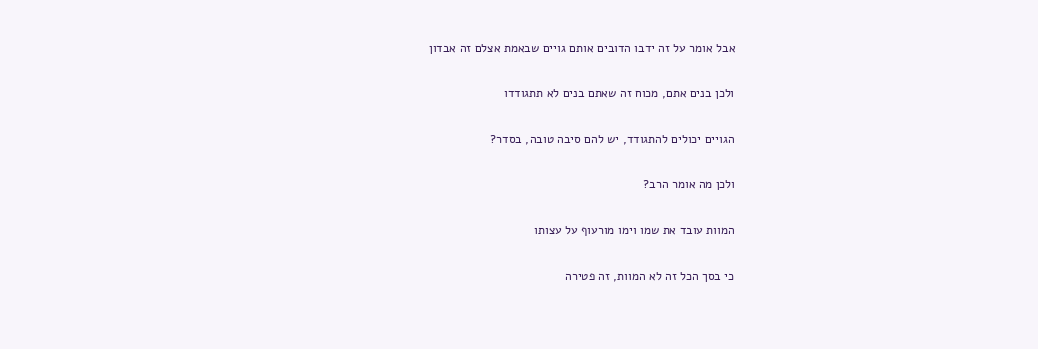אבל אומר על זה ידבו הדובים אותם גויים שבאמת אצלם זה אבדון

ולכן בנים אתם, מכוח זה שאתם בנים לא תתגודדו

הגויים יכולים להתגודד, יש להם סיבה טובה, בסדר?

ולכן מה אומר הרב?

המוות עובד את שמו וימו מורעוף על עצותו

כי בסך הכל זה לא המוות, זה פטירה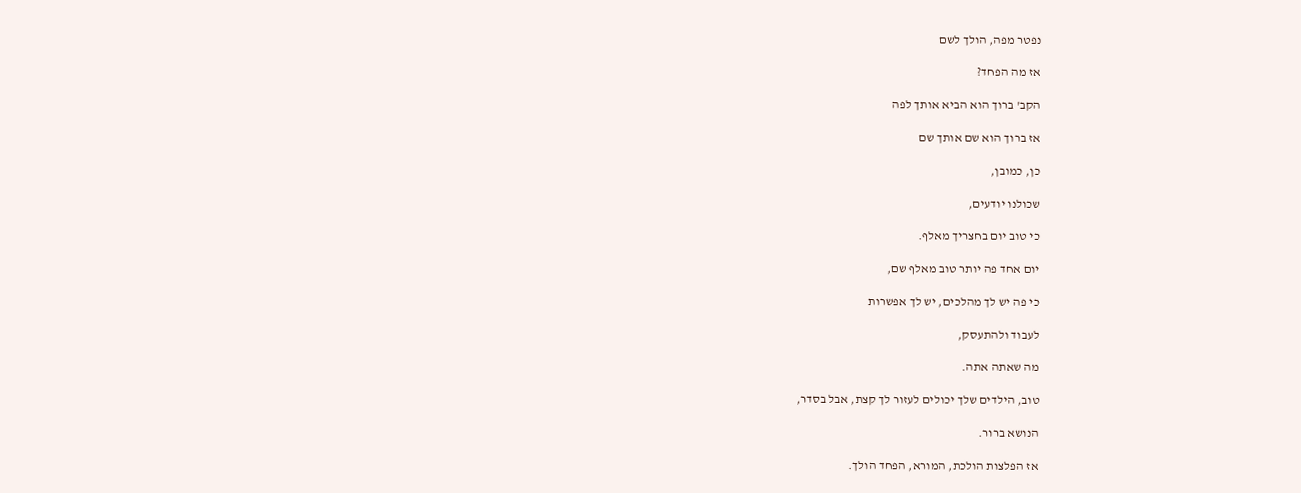נפטר מפה, הולך לשם

אז מה הפחד?

הקב' ברוך הוא הביא אותך לפה

אז ברוך הוא שם אותך שם

כן, כמובן,

שכולנו יודעים,

כי טוב יום בחצריך מאלף.

יום אחד פה יותר טוב מאלף שם,

כי פה יש לך מהלכים, יש לך אפשרות

לעבוד ולהתעסק,

מה שאתה אתה.

טוב, הילדים שלך יכולים לעזור לך קצת, אבל בסדר,

הנושא ברור.

אז הפלצות הולכת, המורא, הפחד הולך.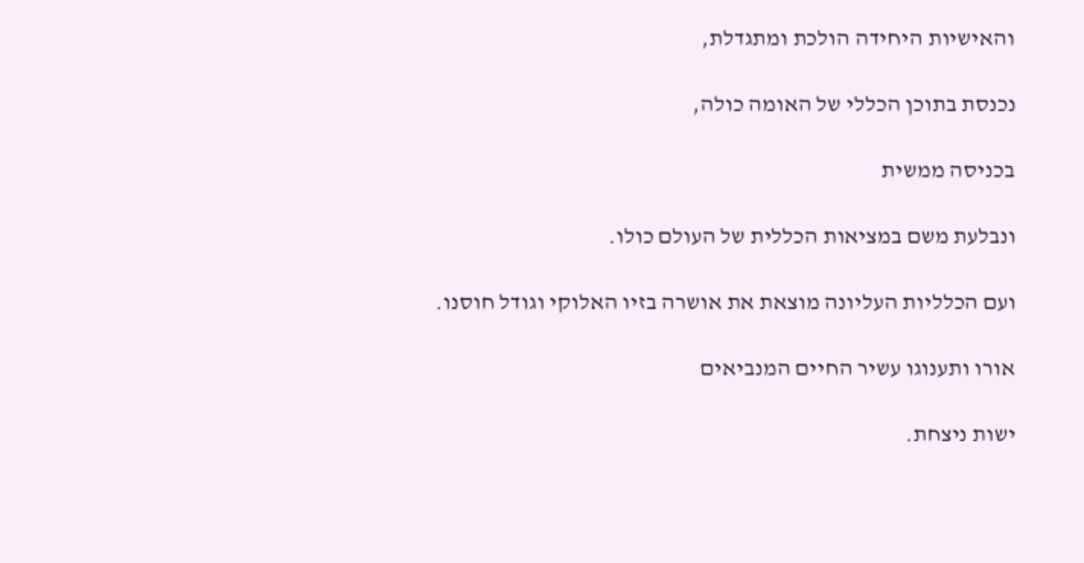והאישיות היחידה הולכת ומתגדלת,

נכנסת בתוכן הכללי של האומה כולה,

בכניסה ממשית

ונבלעת משם במציאות הכללית של העולם כולו.

ועם הכלליות העליונה מוצאת את אושרה בזיו האלוקי וגודל חוסנו.

אורו ותענוגו עשיר החיים המנביאים

ישות ניצחת.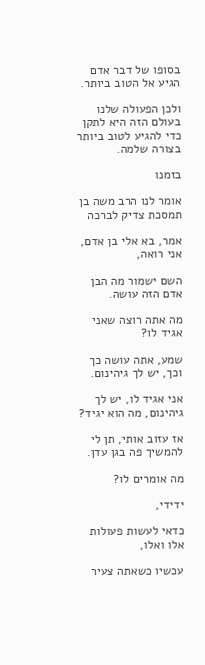בסופו של דבר אדם הגיע אל הטוב ביותר.

ולכן הפעולה שלנו בעולם הזה היא לתקן כדי להגיע לטוב ביותר בצורה שלמה.

בזמנו

אומר לנו הרב משה בן תמסכת צדיק לברכה

אמר, בא אלי בן אדם, אני רואה,

השם ישמור מה הבן אדם הזה עושה.

מה אתה רוצה שאני אגיד לו?

שמע, אתה עושה כך וכך, יש לך גיהינום.

אני אגיד לו, יש לך גיהינום, מה הוא יגיד?

אז עזוב אותי, תן לי להמשיך פה בגן עדן.

מה אומרים לו?

ידידי,

כדאי לעשות פעולות אלו ואלו,

עכשיו כשאתה צעיר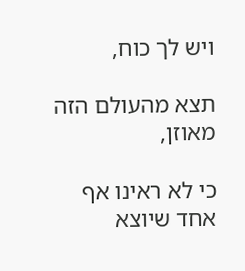ויש לך כוח,

תצא מהעולם הזה מאוזן,

כי לא ראינו אף אחד שיוצא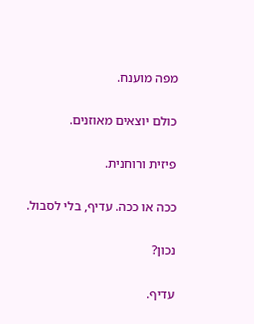מפה מוענח.

כולם יוצאים מאוזנים.

פיזית ורוחנית.

ככה או ככה. עדיף, בלי לסבול.

נכון?

עדיף.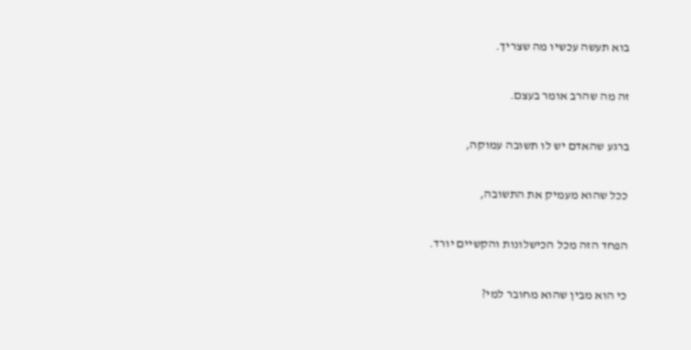בוא תעשה עכשיו מה שצריך.

זה מה שהרב אומר בעצם.

ברגע שהאדם יש לו תשובה עמוקה,

ככל שהוא מעמיק את התשובה,

הפחד הזה מכל הכישלונות והקשיים יורד.

כי הוא מבין שהוא מחובר למי?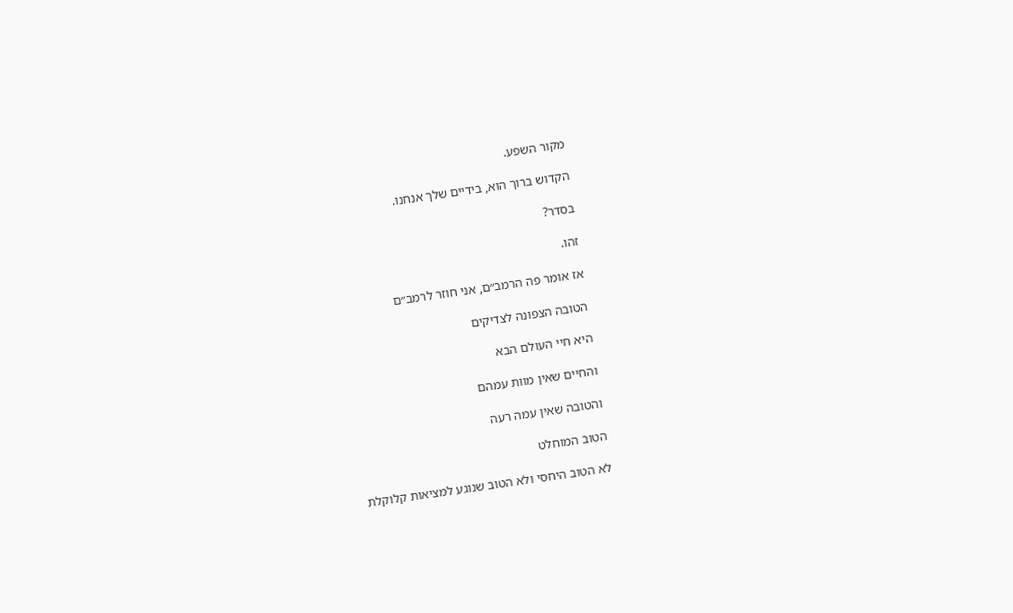מקור השפע.

הקדוש ברוך הוא, בידיים שלך אנחנו.

בסדר?

זהו.

אז אומר פה הרמב״ם, אני חוזר לרמב״ם

הטובה הצפונה לצדיקים

היא חיי העולם הבא

והחיים שאין מוות עמהם

והטובה שאין עמה רעה

הטוב המוחלט

לא הטוב היחסי ולא הטוב שנוגע למציאות קלוקלת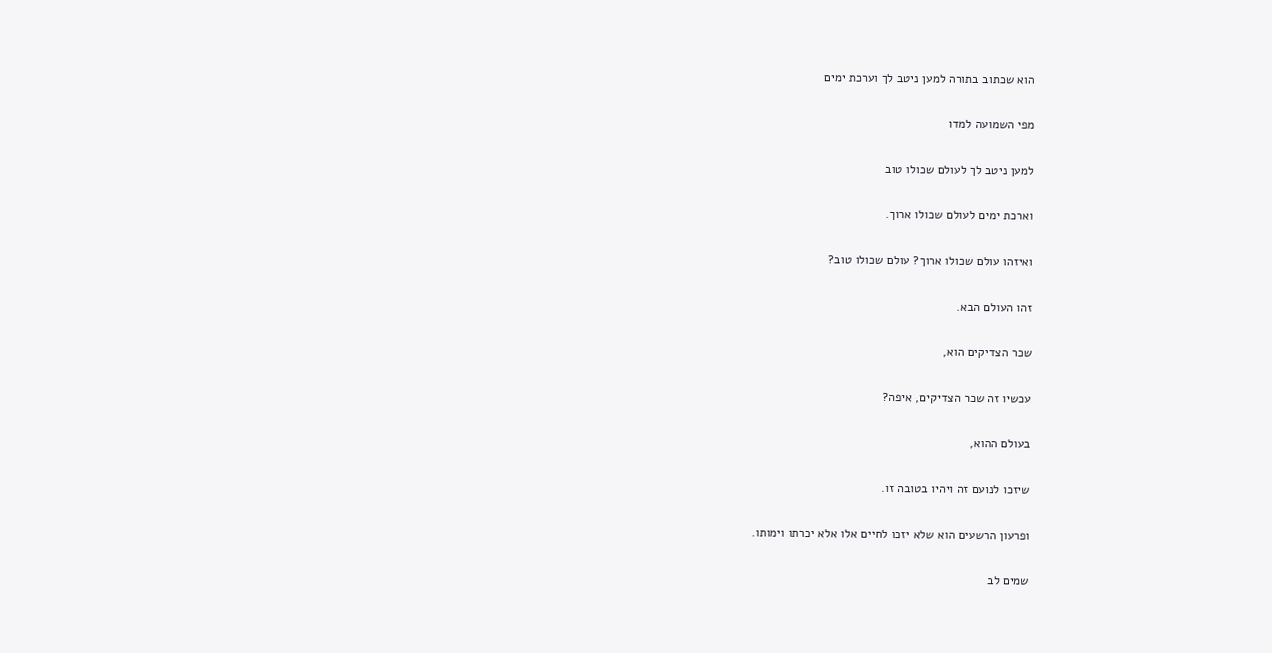הוא שכתוב בתורה למען ניטב לך וערכת ימים

מפי השמועה למדו

למען ניטב לך לעולם שכולו טוב

וארכת ימים לעולם שכולו ארוך.

ואיזהו עולם שכולו ארוך? עולם שכולו טוב?

זהו העולם הבא.

שכר הצדיקים הוא,

עכשיו זה שכר הצדיקים, איפה?

בעולם ההוא,

שיזכו לנועם זה ויהיו בטובה זו.

ופרעון הרשעים הוא שלא יזכו לחיים אלו אלא יכרתו וימותו.

שמים לב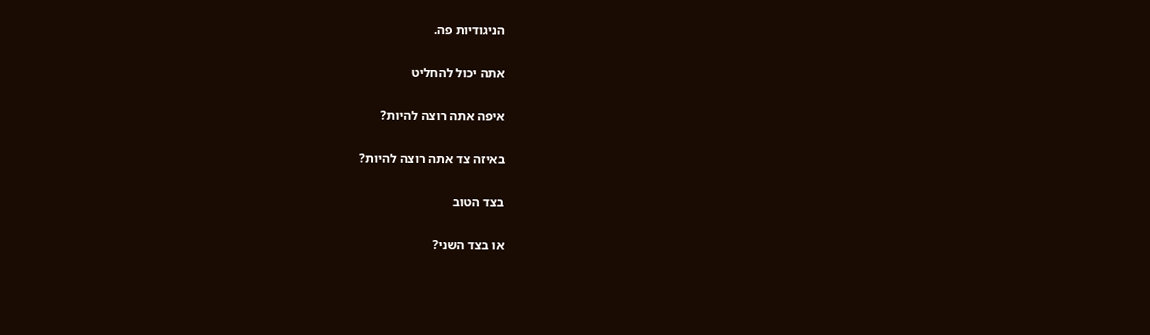הניגודיות פה.

אתה יכול להחליט

איפה אתה רוצה להיות?

באיזה צד אתה רוצה להיות?

בצד הטוב

או בצד השני?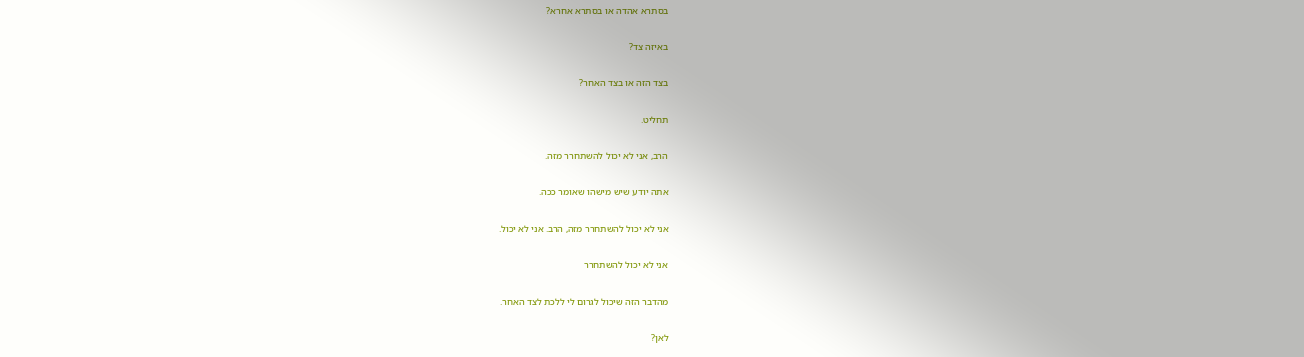בסתרא אהדה או בסתרא אחרא?

באיזה צד?

בצד הזה או בצד האחר?

תחליט.

הרב, אני לא יכול להשתחרר מזה.

אתה יודע שיש מישהו שאומר ככה.

אני לא יכול להשתחרר מזה, הרב. אני לא יכול.

אני לא יכול להשתחרר

מהדבר הזה שיכול לגרום לי ללכת לצד האחר.

לאן?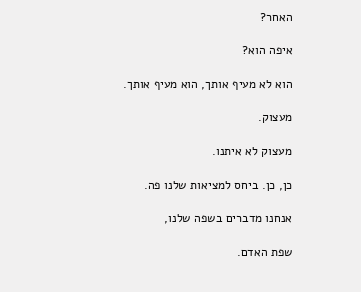האחר?

איפה הוא?

הוא לא מעיף אותך, הוא מעיף אותך.

מעצוק.

מעצוק לא איתנו.

כן, כן. ביחס למציאות שלנו פה.

אנחנו מדברים בשפה שלנו,

שפת האדם.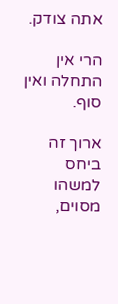אתה צודק.

הרי אין התחלה ואין סוף.

ארוך זה ביחס למשהו מסוים,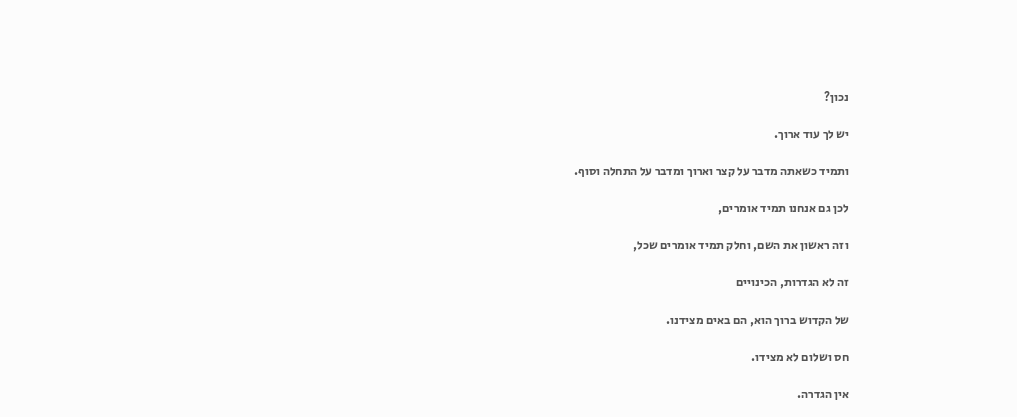נכון?

יש לך עוד ארוך.

ותמיד כשאתה מדבר על קצר וארוך ומדבר על התחלה וסוף.

לכן גם אנחנו תמיד אומרים,

וזה ראשון את השם, וחלק תמיד אומרים שכל,

זה לא הגדרות, הכינויים

של הקדוש ברוך הוא, הם באים מצידנו.

חס ושלום לא מצידו.

אין הגדרה.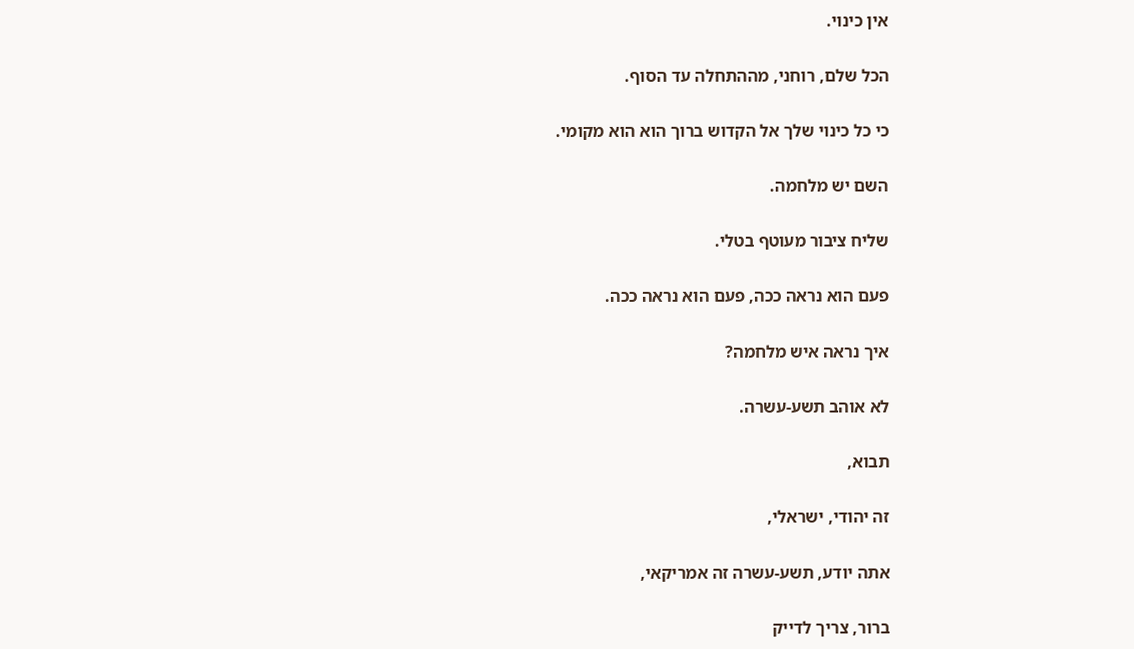אין כינוי.

הכל שלם, רוחני, מההתחלה עד הסוף.

כי כל כינוי שלך אל הקדוש ברוך הוא הוא מקומי.

השם יש מלחמה.

שליח ציבור מעוטף בטלי.

פעם הוא נראה ככה, פעם הוא נראה ככה.

איך נראה איש מלחמה?

לא אוהב תשע-עשרה.

תבוא,

זה יהודי, ישראלי,

אתה יודע, תשע-עשרה זה אמריקאי,

ברור, צריך לדייק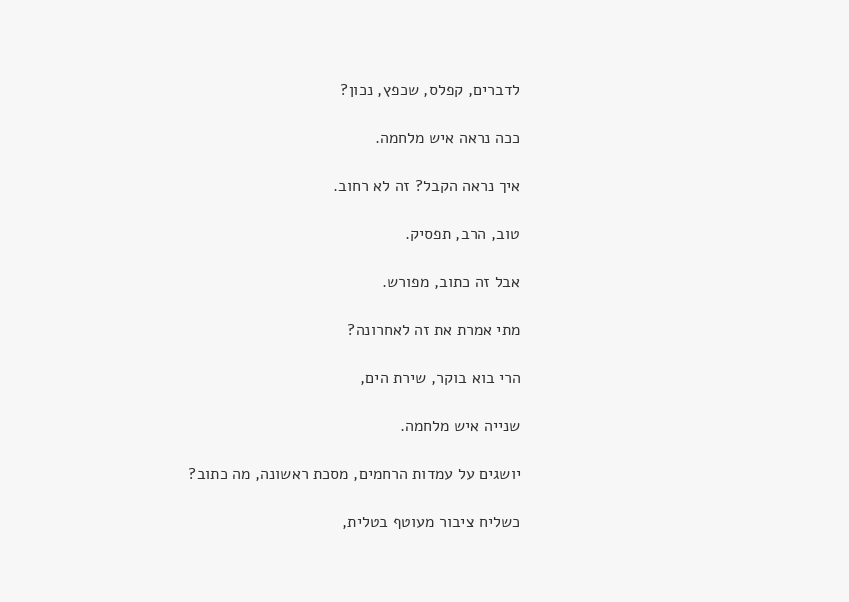לדברים, קפלס, שכפץ, נכון?

ככה נראה איש מלחמה.

איך נראה הקבל? זה לא רחוב.

טוב, הרב, תפסיק.

אבל זה כתוב, מפורש.

מתי אמרת את זה לאחרונה?

הרי בוא בוקר, שירת הים,

שנייה איש מלחמה.

יושגים על עמדות הרחמים, מסכת ראשונה, מה כתוב?

כשליח ציבור מעוטף בטלית,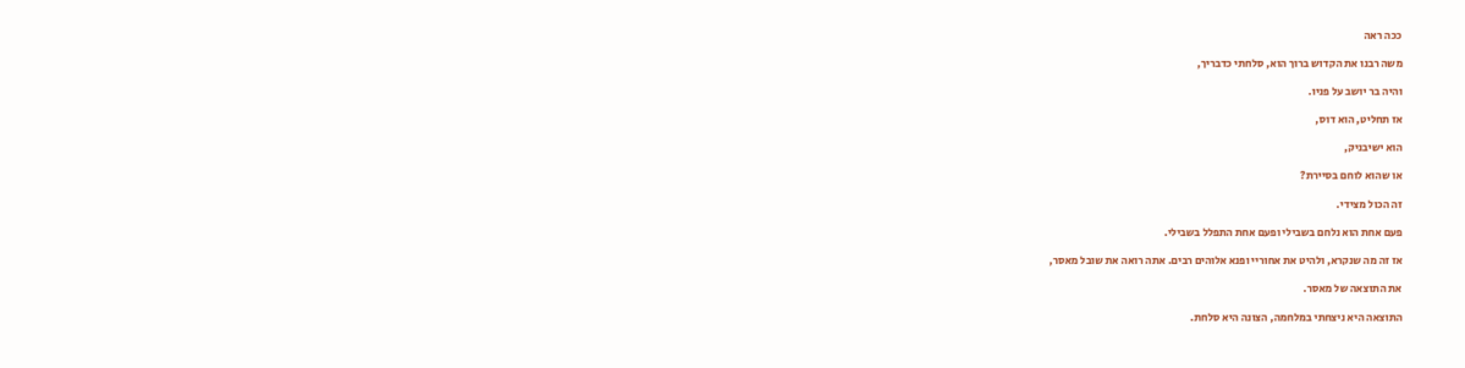ככה ראה

משה רבנו את הקדוש ברוך הוא, סלחתי כדבריך,

והיה בר יושב על פניו.

אז תחליט, הוא דוס,

הוא ישיבניק,

או שהוא לוחם בסיירת?

זה הכול מצידי.

פעם אחת הוא נלחם בשבילי ופעם אחת התפלל בשבילי.

אז זה מה שנקרא, ולהיט את אחוריי ופנא אלוהים רבים. אתה רואה את שובל מאסר,

את התוצאה של מאסר.

התוצאה היא ניצחתי במלחמה, הצונה היא סלחת.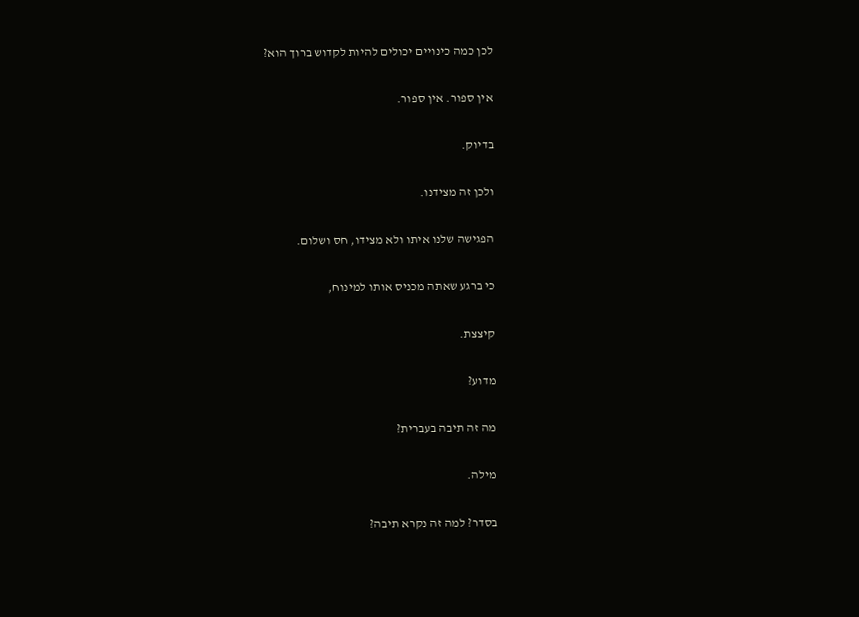לכן כמה כינויים יכולים להיות לקדוש ברוך הוא?

אין ספור. אין ספור.

בדיוק.

ולכן זה מצידנו.

הפגישה שלנו איתו ולא מצידו, חס ושלום.

כי ברגע שאתה מכניס אותו למינוח,

קיצצת.

מדוע?

מה זה תיבה בעברית?

מילה.

בסדר? למה זה נקרא תיבה?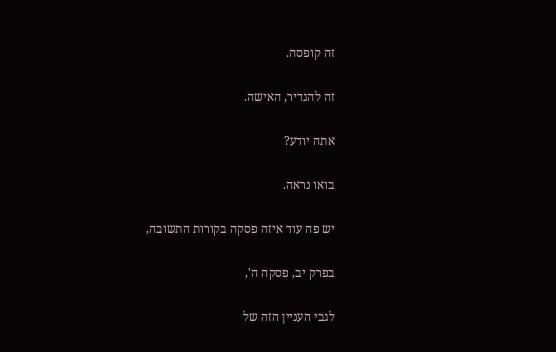זה קופסה.

זה להגדיר, האישה.

אתה יודע?

בואו נראה.

יש פה עוד איזה פסקה בקורות התשובה,

בפרק יב, פסקה ה',

לגבי העניין הזה של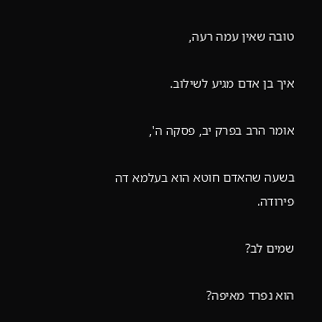טובה שאין עמה רעה,

איך בן אדם מגיע לשילוב.

אומר הרב בפרק יב, פסקה ה',

בשעה שהאדם חוטא הוא בעלמא דה פירודה.

שמים לב?

הוא נפרד מאיפה?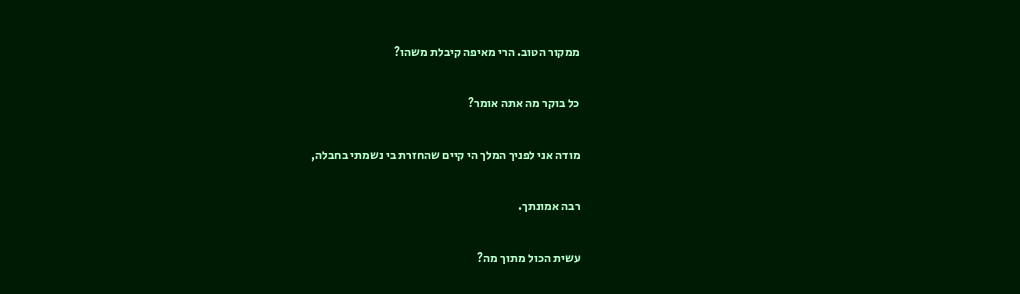ממקור הטוב. הרי מאיפה קיבלת משהו?

כל בוקר מה אתה אומר?

מודה אני לפניך המלך הי קיים שהחזרת בי נשמתי בחבלה,

רבה אמונתך.

עשית הכול מתוך מה?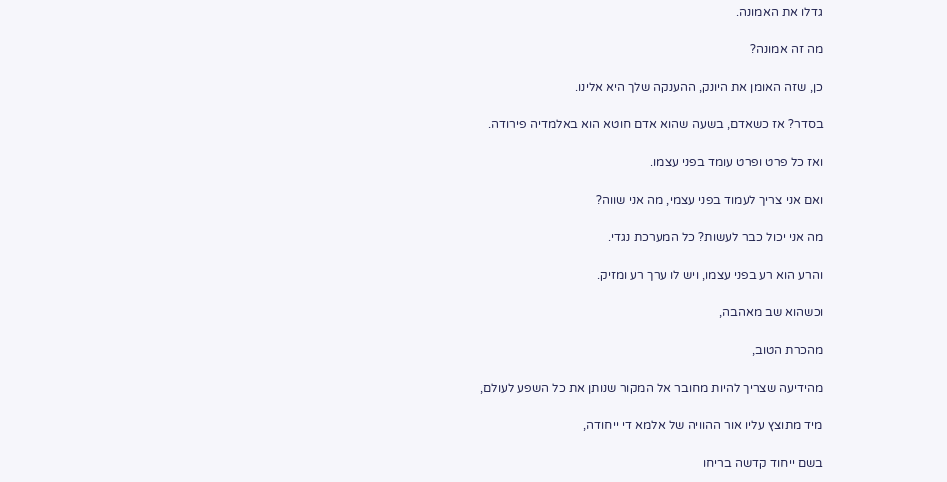גדלו את האמונה.

מה זה אמונה?

כן, שזה האומן את היונק, ההענקה שלך היא אלינו.

בסדר? אז כשאדם, בשעה שהוא אדם חוטא הוא באלמדיה פירודה.

ואז כל פרט ופרט עומד בפני עצמו.

ואם אני צריך לעמוד בפני עצמי, מה אני שווה?

מה אני יכול כבר לעשות? כל המערכת נגדי.

והרע הוא רע בפני עצמו, ויש לו ערך רע ומזיק.

וכשהוא שב מאהבה,

מהכרת הטוב,

מהידיעה שצריך להיות מחובר אל המקור שנותן את כל השפע לעולם,

מיד מתוצץ עליו אור ההוויה של אלמא די ייחודה,

בשם ייחוד קדשה בריחו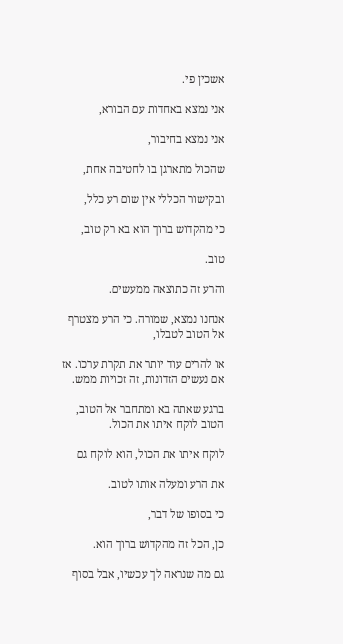אשכין פי.

אני נמצא באחדות עם הבורא,

אני נמצא בחיבור,

שהכול מתארגן בו לחטיבה אחת,

ובקישור הכללי אין שום רע כלל,

כי מהקדוש ברוך הוא בא רק טוב,

טוב.

והרע זה כתוצאה ממעשים.

אנחנו נמצא, שמורה. כי הרע מצטרף אל הטוב לטבלו,

או להרים עוד יותר את תקרת ערכו. אז אם נעשים הזדונות, זה זכויות ממש.

ברגע שאתה בא ומתחבר אל הטוב, הטוב לוקח איתו את הכול.

לוקח איתו את הכול, הוא לוקח גם

את הרע ומעלה אותו לטוב.

כי בסופו של דבר,

כן, הכל זה מהקדוש ברוך הוא.

גם מה שנראה לך עכשיו, אבל בסוף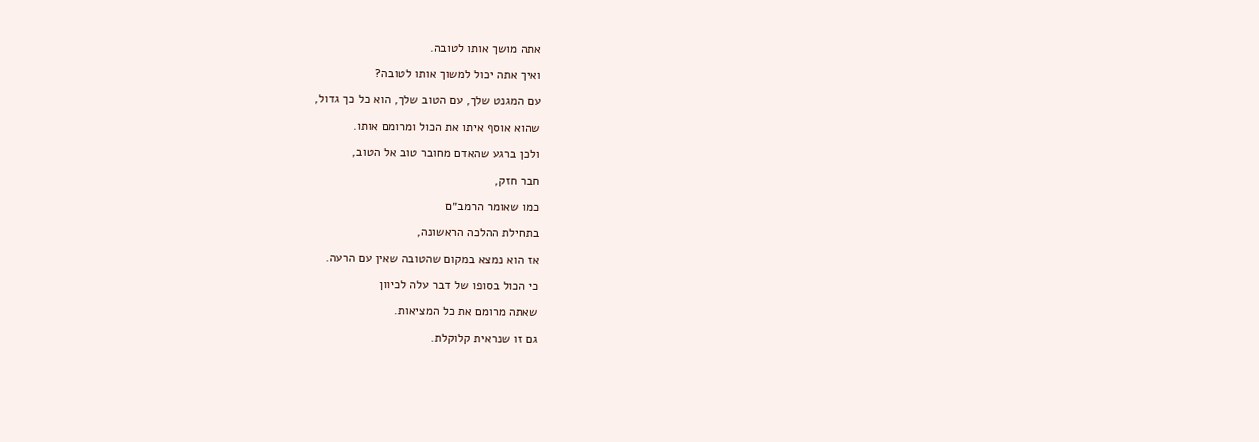אתה מושך אותו לטובה.

ואיך אתה יכול למשוך אותו לטובה?

עם המגנט שלך, עם הטוב שלך, הוא כל כך גדול,

שהוא אוסף איתו את הכול ומרומם אותו.

ולכן ברגע שהאדם מחובר טוב אל הטוב,

חבר חזק,

כמו שאומר הרמב״ם

בתחילת ההלכה הראשונה,

אז הוא נמצא במקום שהטובה שאין עם הרעה.

כי הכול בסופו של דבר עלה לכיוון

שאתה מרומם את כל המציאות.

גם זו שנראית קלוקלת.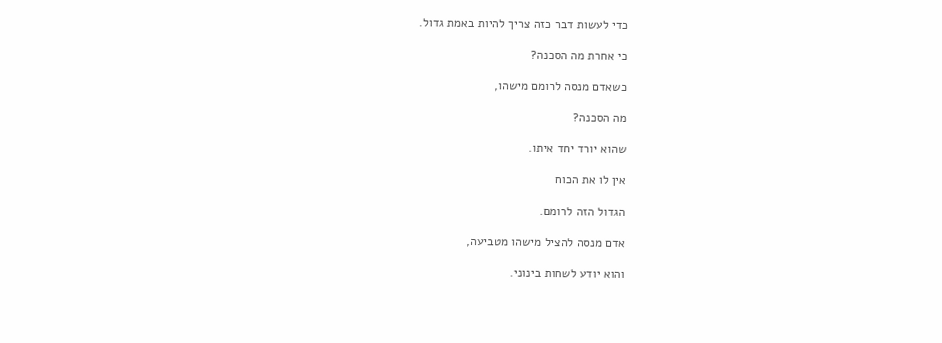כדי לעשות דבר כזה צריך להיות באמת גדול.

כי אחרת מה הסכנה?

כשאדם מנסה לרומם מישהו,

מה הסכנה?

שהוא יורד יחד איתו.

אין לו את הכוח

הגדול הזה לרומם.

אדם מנסה להציל מישהו מטביעה,

והוא יודע לשחות בינוני.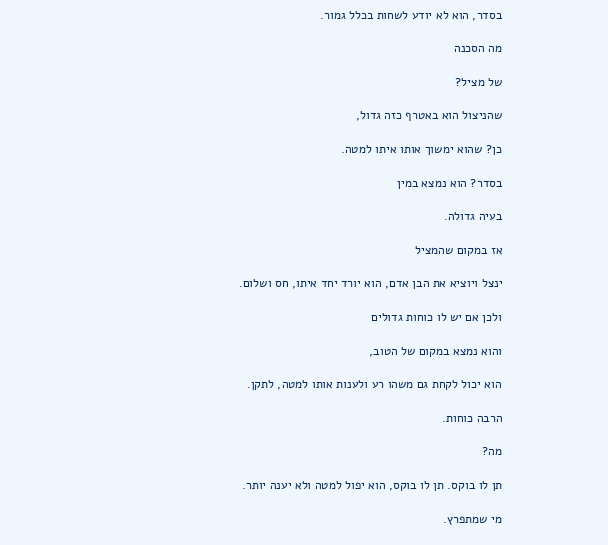בסדר, הוא לא יודע לשחות בכלל גמור.

מה הסכנה

של מציל?

שהניצול הוא באטרף כזה גדול,

כן? שהוא ימשוך אותו איתו למטה.

בסדר? הוא נמצא במין

בעיה גדולה.

אז במקום שהמציל

ינצל ויוציא את הבן אדם, הוא יורד יחד איתו, חס ושלום.

ולכן אם יש לו כוחות גדולים

והוא נמצא במקום של הטוב,

הוא יכול לקחת גם משהו רע ולענות אותו למטה, לתקן.

הרבה כוחות.

מה?

תן לו בוקס. תן לו בוקס, הוא יפול למטה ולא יענה יותר.

מי שמתפרץ.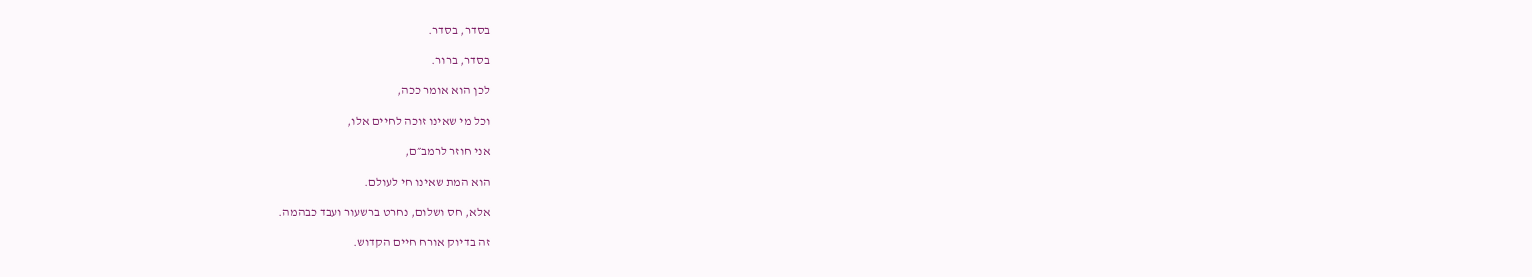בסדר, בסדר.

בסדר, ברור.

לכן הוא אומר ככה,

וכל מי שאינו זוכה לחיים אלו,

אני חוזר לרמב״ם,

הוא המת שאינו חי לעולם.

אלא, חס ושלום, נחרט ברשעור ועבד כבהמה.

זה בדיוק אורח חיים הקדוש.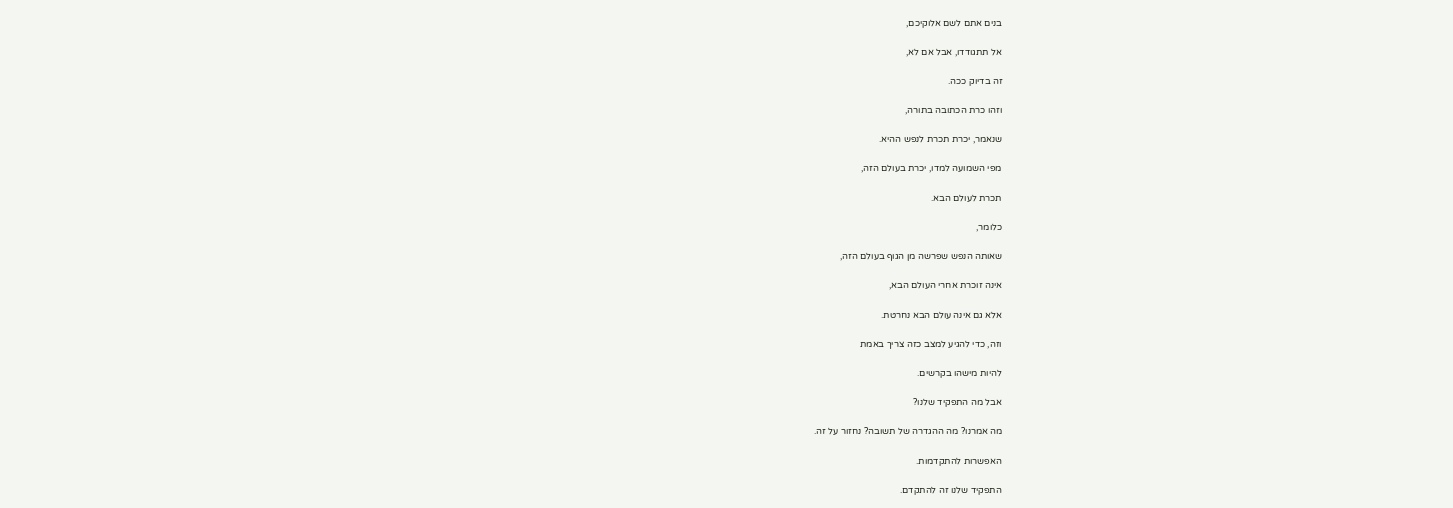בנים אתם לשם אלוקיכם,

אל תתגודדו, אבל אם לא,

זה בדיוק ככה.

וזהו כרת הכתובה בתורה,

שנאמר, יכרת תכרת לנפש ההיא.

מפי השמועה למדו, יכרת בעולם הזה,

תכרת לעולם הבא.

כלומר,

שאותה הנפש שפרשה מן הגוף בעולם הזה,

אינה זוכרת אחרי העולם הבא,

אלא גם אינה עולם הבא נחרטת.

וזה, כדי להגיע למצב כזה צריך באמת

להיות מישהו בקרשים.

אבל מה התפקיד שלנו?

מה אמרנו? מה ההגדרה של תשובה? נחזור על זה.

האפשרות להתקדמות.

התפקיד שלנו זה להתקדם.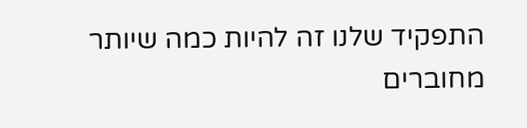התפקיד שלנו זה להיות כמה שיותר מחוברים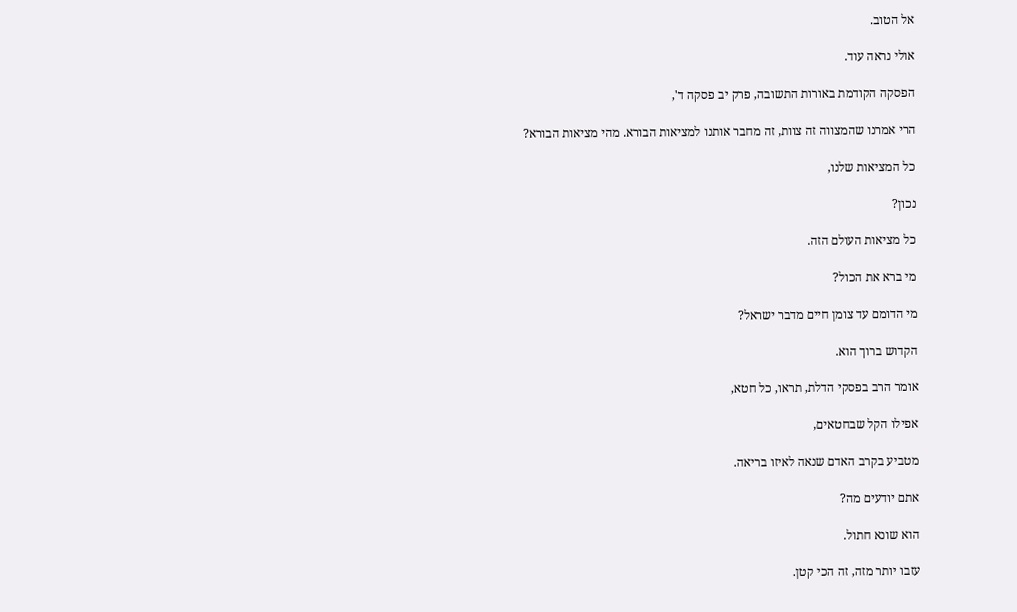אל הטוב.

אולי נראה עוד.

הפסקה הקודמת באורות התשובה, פרק יב פסקה ד',

הרי אמרנו שהמצווה זה צוות, זה מחבר אותנו למציאות הבורא. מהי מציאות הבורא?

כל המציאות שלנו,

נכון?

כל מציאות העולם הזה.

מי ברא את הכול?

מי הדומם עד צומן חיים מדבר ישראל?

הקדוש ברוך הוא.

אומר הרב בפסקי הדלת, תראו, כל חטא,

אפילו הקל שבחטאים,

מטביע בקרב האדם שנאה לאיזו בריאה.

אתם יודעים מה?

הוא שונא חתול.

עזבו יותר מזה, זה הכי קטן.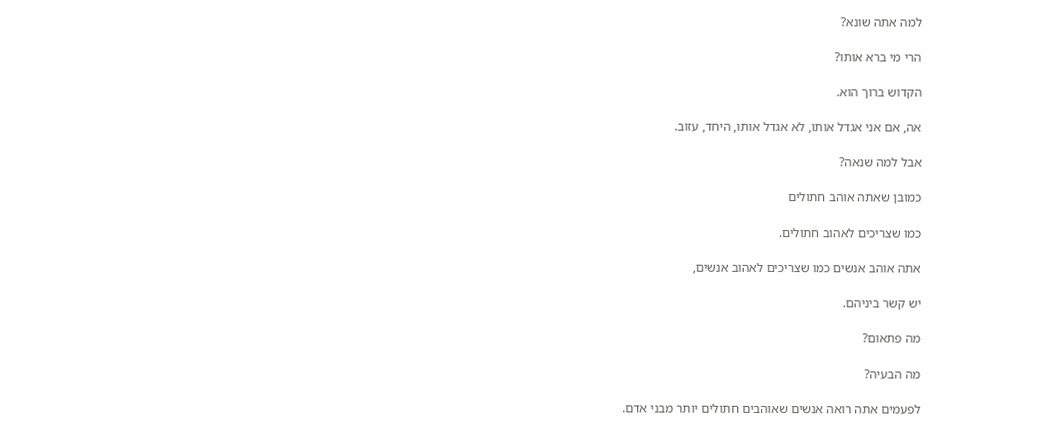למה אתה שונא?

הרי מי ברא אותו?

הקדוש ברוך הוא.

אה, אם אני אגדל אותו, לא אגדל אותו, היחד, עזוב.

אבל למה שנאה?

כמובן שאתה אוהב חתולים

כמו שצריכים לאהוב חתולים.

אתה אוהב אנשים כמו שצריכים לאהוב אנשים,

יש קשר ביניהם.

מה פתאום?

מה הבעיה?

לפעמים אתה רואה אנשים שאוהבים חתולים יותר מבני אדם.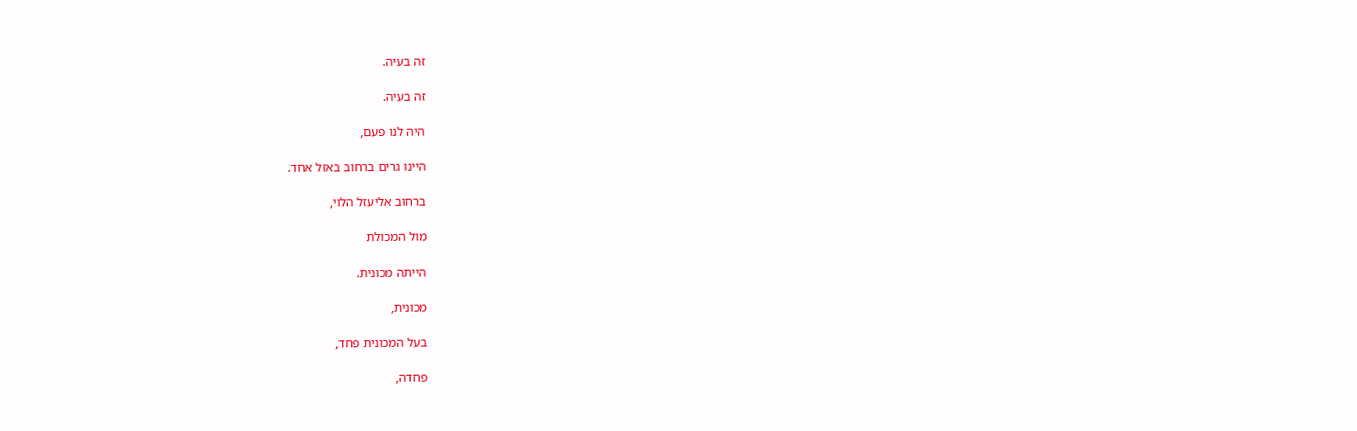זה בעיה.

זה בעיה.

היה לנו פעם,

היינו גרים ברחוב באזל אחד.

ברחוב אליעזל הלוי,

מול המכולת

הייתה מכונית.

מכונית,

בעל המכונית פחד,

פחדה,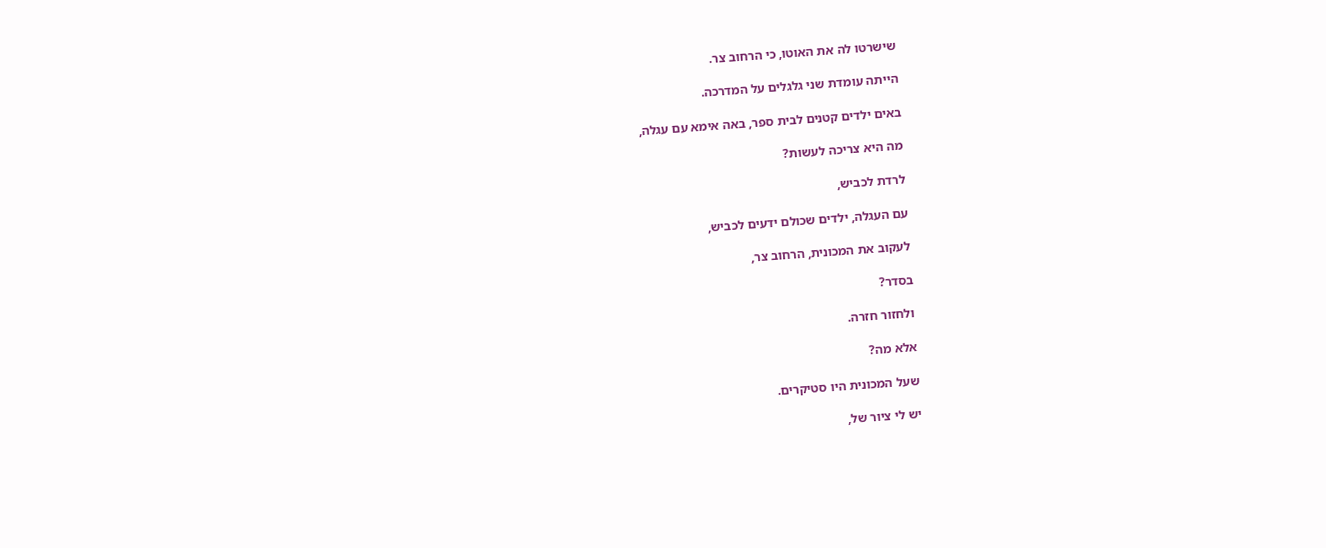שישרטו לה את האוטו, כי הרחוב צר.

הייתה עומדת שני גלגלים על המדרכה.

באים ילדים קטנים לבית ספר, באה אימא עם עגלה,

מה היא צריכה לעשות?

לרדת לכביש,

עם העגלה, ילדים שכולם ידעים לכביש,

לעקוב את המכונית, הרחוב צר,

בסדר?

ולחזור חזרה.

אלא מה?

שעל המכונית היו סטיקרים.

יש לי ציור של,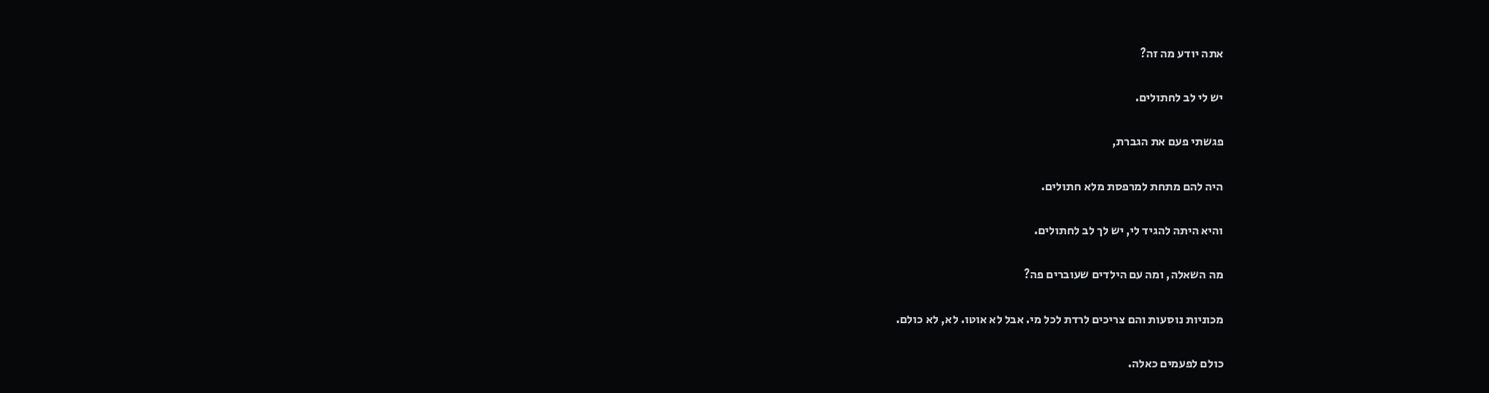אתה יודע מה זה?

יש לי לב לחתולים.

פגשתי פעם את הגברת,

היה להם מתחת למרפסת מלא חתולים.

והיא היתה להגיד לי, יש לך לב לחתולים.

מה השאלה, ומה עם הילדים שעוברים פה?

מכוניות נוסעות והם צריכים לרדת לכל מי. אבל לא אוטו. לא, לא כולם.

כולם לפעמים כאלה.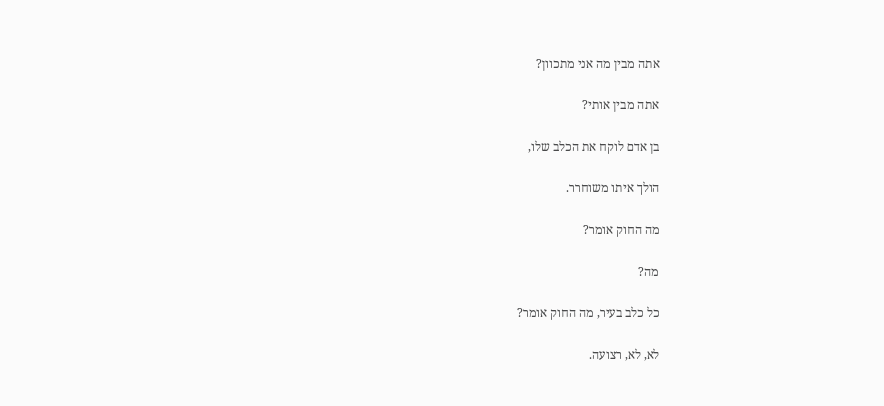אתה מבין מה אני מתכוון?

אתה מבין אותי?

בן אדם לוקח את הכלב שלו,

הולך איתו משוחרר.

מה החוק אומר?

מה?

כל כלב בעיר, מה החוק אומר?

לא, לא, רצועה.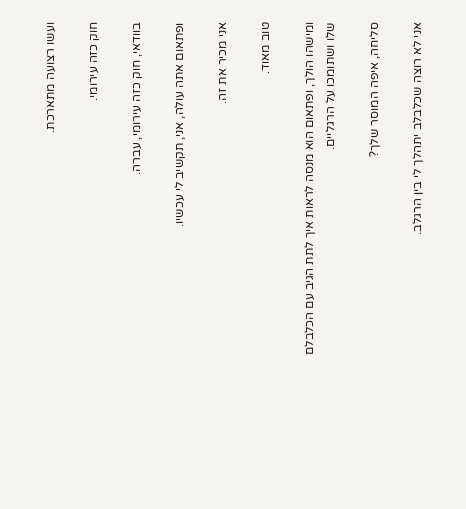ועשו רצועה מתארכת.

חוק כזה עירומי.

בוודאי, חוק כזה עירומי, עברה.

ופתאום אתה עולה, אני, תקשיב לי עכשיו.

אני מכיר את זה.

טוב מאוד.

ומישהו הולך, ופתאום הוא מנסה לראות איך לתת הגיב עם הכלבלם שלו ושתומכו על הרגליים.

סליחה, איפה המוסר שלך?

אני לא רוצה שכלבלב יתהלך לי בין הרגלב.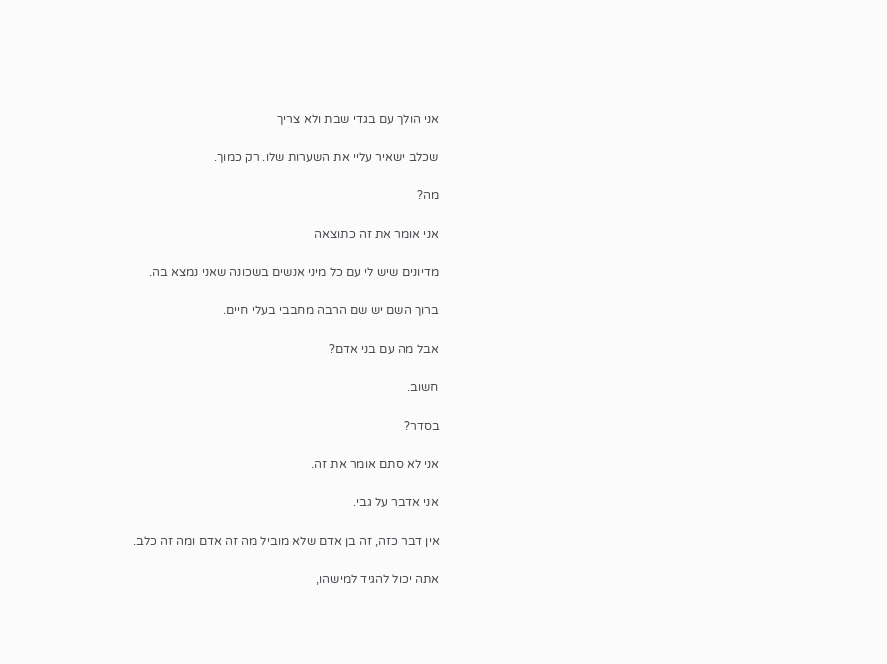אני הולך עם בגדי שבת ולא צריך

שכלב ישאיר עליי את השערות שלו. רק כמוך.

מה?

אני אומר את זה כתוצאה

מדיונים שיש לי עם כל מיני אנשים בשכונה שאני נמצא בה.

ברוך השם יש שם הרבה מחבבי בעלי חיים.

אבל מה עם בני אדם?

חשוב.

בסדר?

אני לא סתם אומר את זה.

אני אדבר על גבי.

אין דבר כזה, זה בן אדם שלא מוביל מה זה אדם ומה זה כלב.

אתה יכול להגיד למישהו,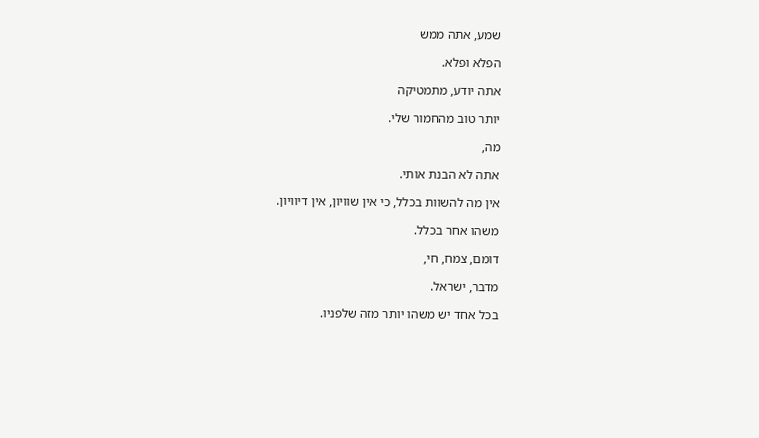שמע, אתה ממש

הפלא ופלא.

אתה יודע, מתמטיקה

יותר טוב מהחמור שלי.

מה,

אתה לא הבנת אותי.

אין מה להשוות בכלל, כי אין שוויון, אין דיוויון.

משהו אחר בכלל.

דומם, צמח, חי,

מדבר, ישראל.

בכל אחד יש משהו יותר מזה שלפניו.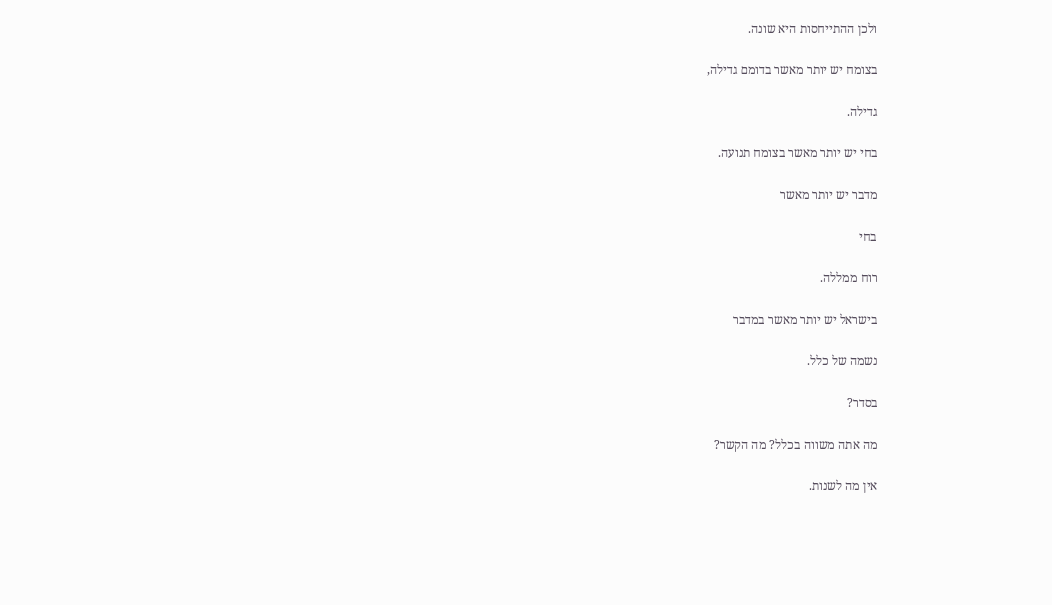ולכן ההתייחסות היא שונה.

בצומח יש יותר מאשר בדומם גדילה,

גדילה.

בחי יש יותר מאשר בצומח תנועה.

מדבר יש יותר מאשר

בחי

רוח ממללה.

בישראל יש יותר מאשר במדבר

נשמה של כלל.

בסדר?

מה אתה משווה בכלל? מה הקשר?

אין מה לשנות.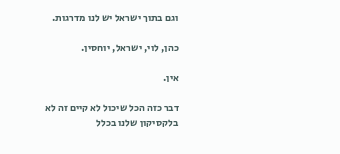וגם בתוך ישראל יש לנו מדרגות.

כהן, לוי, ישראל, יוחסין.

אין.

דבר כזה הכל שיכול לא קיים זה לא בלקסיקון שלנו בכלל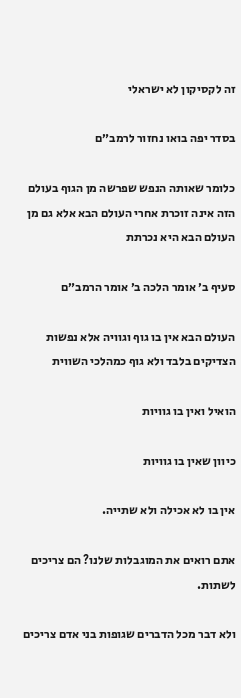זה לקסיקון לא ישראלי

בסדר יפה בואו נחזור לרמב״ם

כלומר שאותה הנפש שפרשה מן הגוף בעולם הזה אינה זוכרת אחרי העולם הבא אלא גם מן העולם הבא היא נכרתת

סעיף ב׳ אומר הלכה ב׳ אומר הרמב״ם

העולם הבא אין בו גוף וגוויה אלא נפשות הצדיקים בלבד ולא גוף כמהלכי השווית

הואיל ואין בו גוויות

כיוון שאין בו גוויות

אין בו לא אכילה ולא שתייה.

אתם רואים את המוגבלות שלנו? הם צריכים לשתות.

ולא דבר מכל הדברים שגופות בני אדם צריכים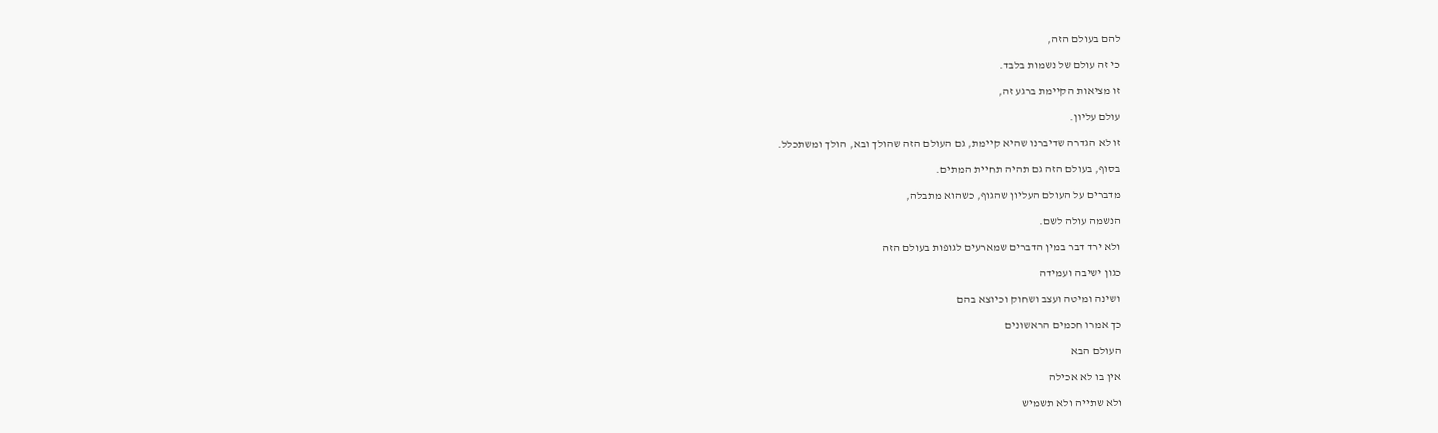להם בעולם הזה,

כי זה עולם של נשמות בלבד.

זו מציאות הקיימת ברגע זה,

עולם עליון.

זו לא הגדרה שדיברנו שהיא קיימת, גם העולם הזה שהולך ובא, הולך ומשתכלל.

בסוף, בעולם הזה גם תהיה תחיית המתים.

מדברים על העולם העליון שהגוף, כשהוא מתבלה,

הנשמה עולה לשם.

ולא ירד דבר במין הדברים שמארעים לגופות בעולם הזה

כגון ישיבה ועמידה

ושינה ומיטה ועצב ושחוק וכיוצא בהם

כך אמרו חכמים הראשונים

העולם הבא

אין בו לא אכילה

ולא שתייה ולא תשמיש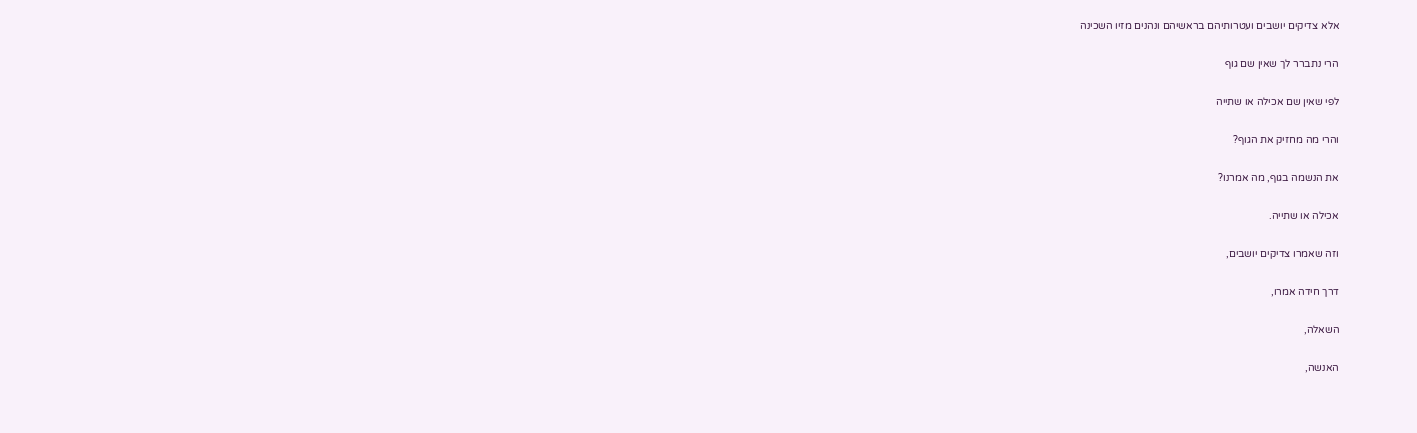אלא צדיקים יושבים ועטרותיהם בראשיהם ונהנים מזיו השכינה

הרי נתברר לך שאין שם גוף

לפי שאין שם אכילה או שתייה

והרי מה מחזיק את הגוף?

את הנשמה בגוף, מה אמרנו?

אכילה או שתייה.

וזה שאמרו צדיקים יושבים,

דרך חידה אמרו,

השאלה,

האנשה,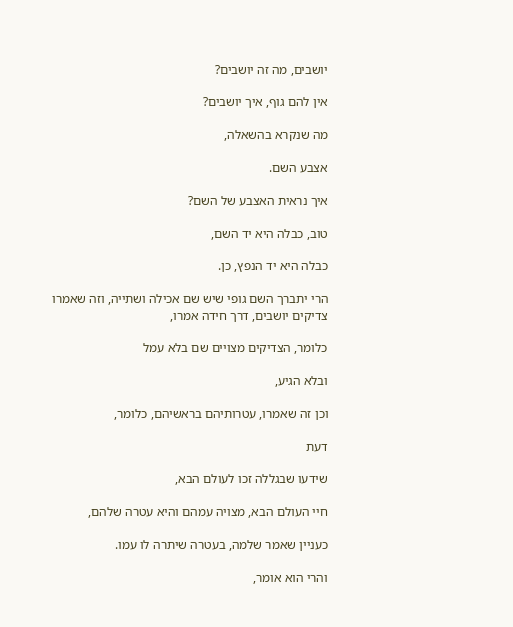יושבים, מה זה יושבים?

אין להם גוף, איך יושבים?

מה שנקרא בהשאלה,

אצבע השם.

איך נראית האצבע של השם?

טוב, כבלה היא יד השם,

כבלה היא יד הנפץ, כן.

הרי יתברך השם גופי שיש שם אכילה ושתייה, וזה שאמרו צדיקים יושבים, דרך חידה אמרו,

כלומר, הצדיקים מצויים שם בלא עמל

ובלא הגיע,

וכן זה שאמרו, עטרותיהם בראשיהם, כלומר,

דעת

שידעו שבגללה זכו לעולם הבא,

חיי העולם הבא, מצויה עמהם והיא עטרה שלהם,

כעניין שאמר שלמה, בעטרה שיתרה לו עמו.

והרי הוא אומר,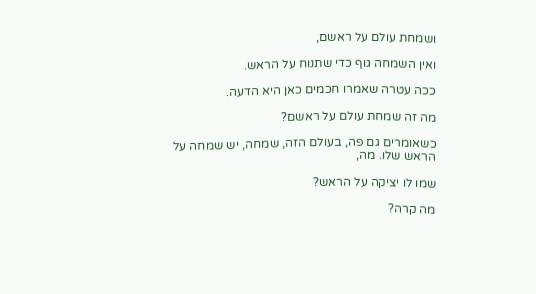ושמחת עולם על ראשם,

ואין השמחה גוף כדי שתנוח על הראש.

ככה עטרה שאמרו חכמים כאן היא הדעה.

מה זה שמחת עולם על ראשם?

כשאומרים גם פה, בעולם הזה, שמחה, יש שמחה על הראש שלו. מה,

שמו לו יציקה על הראש?

מה קרה?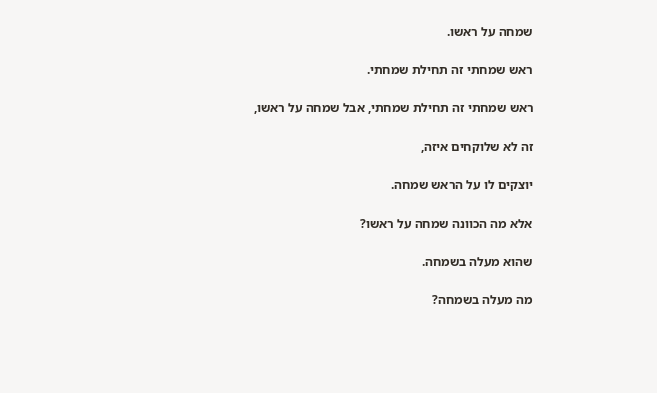שמחה על ראשו.

ראש שמחתי זה תחילת שמחתי.

ראש שמחתי זה תחילת שמחתי, אבל שמחה על ראשו,

זה לא שלוקחים איזה,

יוצקים לו על הראש שמחה.

אלא מה הכוונה שמחה על ראשו?

שהוא מעלה בשמחה.

מה מעלה בשמחה?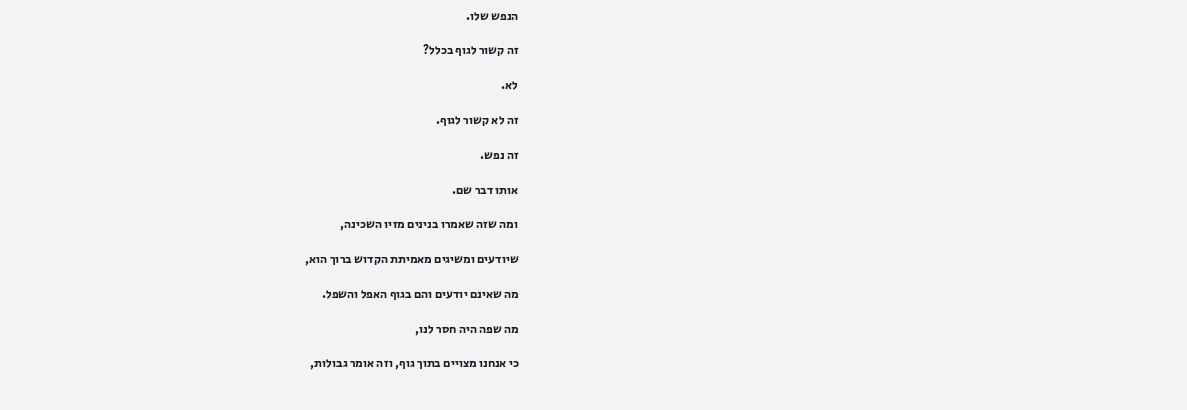הנפש שלו.

זה קשור לגוף בכלל?

לא.

זה לא קשור לגוף.

זה נפש.

אותו דבר שם.

ומה שזה שאמרו בנינים מזיו השכינה,

שיודעים ומשיגים מאמיתת הקדוש ברוך הוא,

מה שאינם יודעים והם בגוף האפל והשפל.

מה שפה היה חסר לנו,

כי אנחנו מצויים בתוך גוף, וזה אומר גבולות,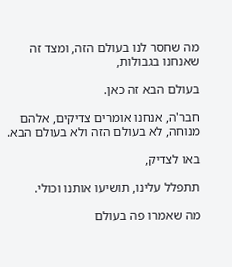מה שחסר לנו בעולם הזה, ומצד זה שאנחנו בגבולות,

בעולם הבא זה כאן.

חבר'ה, אנחנו אומרים צדיקים, אלהם מנוחה, לא בעולם הזה ולא בעולם הבא.

באו לצדיק,

תתפלל עלינו, תושיעו אותנו וכולי.

מה שאמרו פה בעולם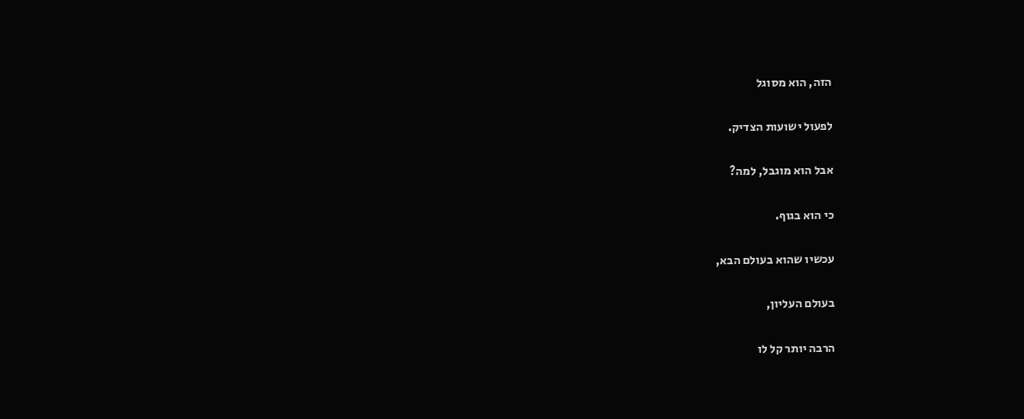הזה, הוא מסוגל

לפעול ישועות הצדיק.

אבל הוא מוגבל, למה?

כי הוא בגוף.

עכשיו שהוא בעולם הבא,

בעולם העליון,

הרבה יותר קל לו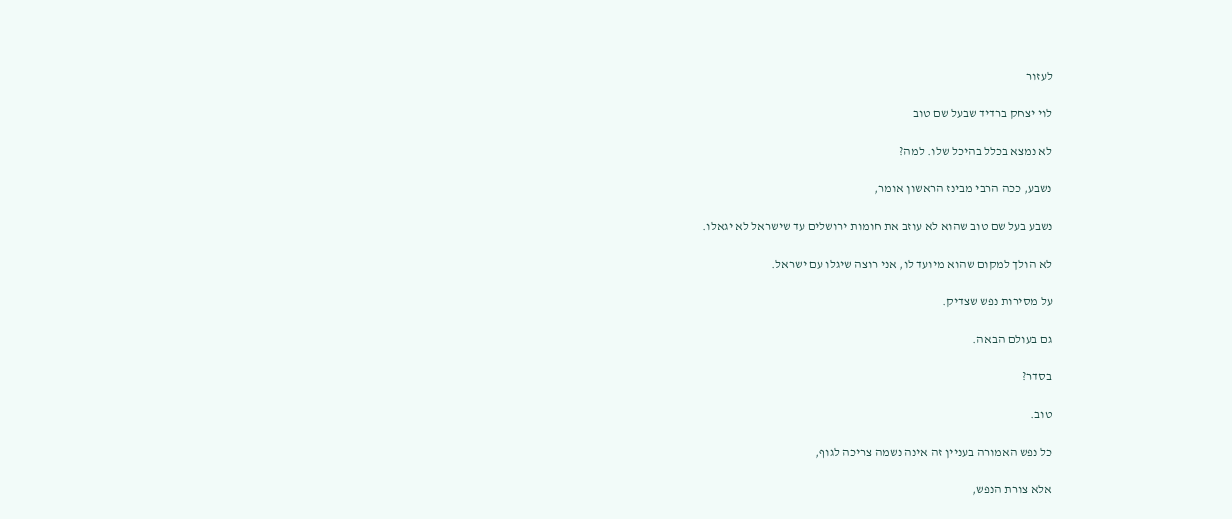לעזור

לוי יצחק ברדיד שבעל שם טוב

לא נמצא בכלל בהיכל שלו. למה?

נשבע, ככה הרבי מבינז הראשון אומר,

נשבע בעל שם טוב שהוא לא עוזב את חומות ירושלים עד שישראל לא יגאלו.

לא הולך למקום שהוא מיועד לו, אני רוצה שיגלו עם ישראל.

על מסירות נפש שצדיק.

גם בעולם הבאה.

בסדר?

טוב.

כל נפש האמורה בעניין זה אינה נשמה צריכה לגוף,

אלא צורת הנפש,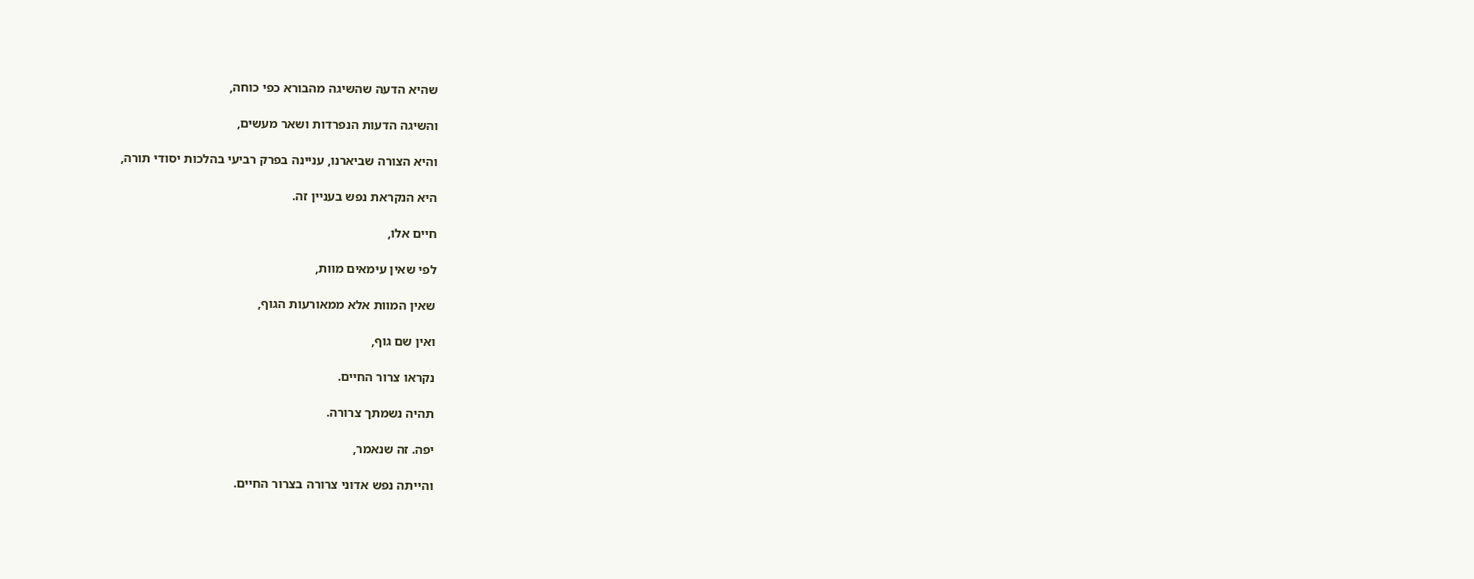שהיא הדעה שהשיגה מהבורא כפי כוחה,

והשיגה הדעות הנפרדות ושאר מעשים,

והיא הצורה שביארנו, עניינה בפרק רביעי בהלכות יסודי תורה,

היא הנקראת נפש בעניין זה.

חיים אלו,

לפי שאין עימאים מוות,

שאין המוות אלא ממאורעות הגוף,

ואין שם גוף,

נקראו צרור החיים.

תהיה נשמתך צרורה.

יפה. זה שנאמר,

והייתה נפש אדוני צרורה בצרור החיים.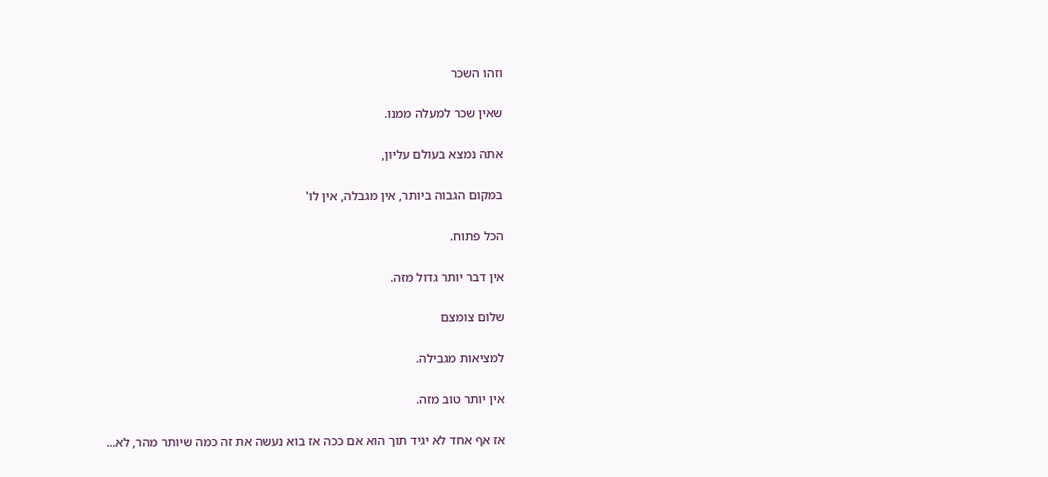וזהו השכר

שאין שכר למעלה ממנו.

אתה נמצא בעולם עליון,

במקום הגבוה ביותר, אין מגבלה, אין לו'

הכל פתוח.

אין דבר יותר גדול מזה.

שלום צומצם

למציאות מגבילה.

אין יותר טוב מזה.

אז אף אחד לא יגיד תוך הוא אם ככה אז בוא נעשה את זה כמה שיותר מהר, לא...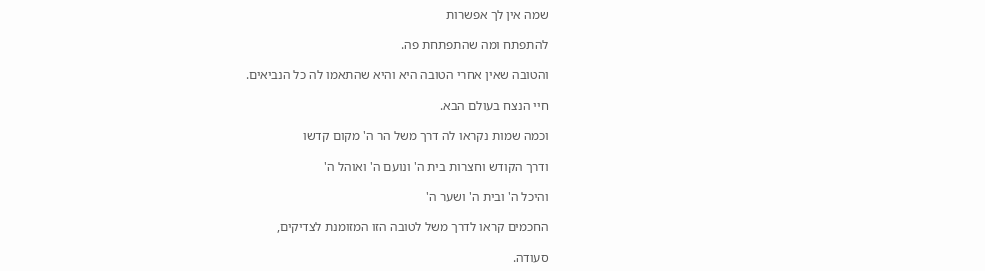שמה אין לך אפשרות

להתפתח ומה שהתפתחת פה.

והטובה שאין אחרי הטובה היא והיא שהתאמו לה כל הנביאים.

חיי הנצח בעולם הבא.

וכמה שמות נקראו לה דרך משל הר ה' מקום קדשו

ודרך הקודש וחצרות בית ה' ונועם ה' ואוהל ה'

והיכל ה' ובית ה' ושער ה'

החכמים קראו לדרך משל לטובה הזו המזומנת לצדיקים,

סעודה.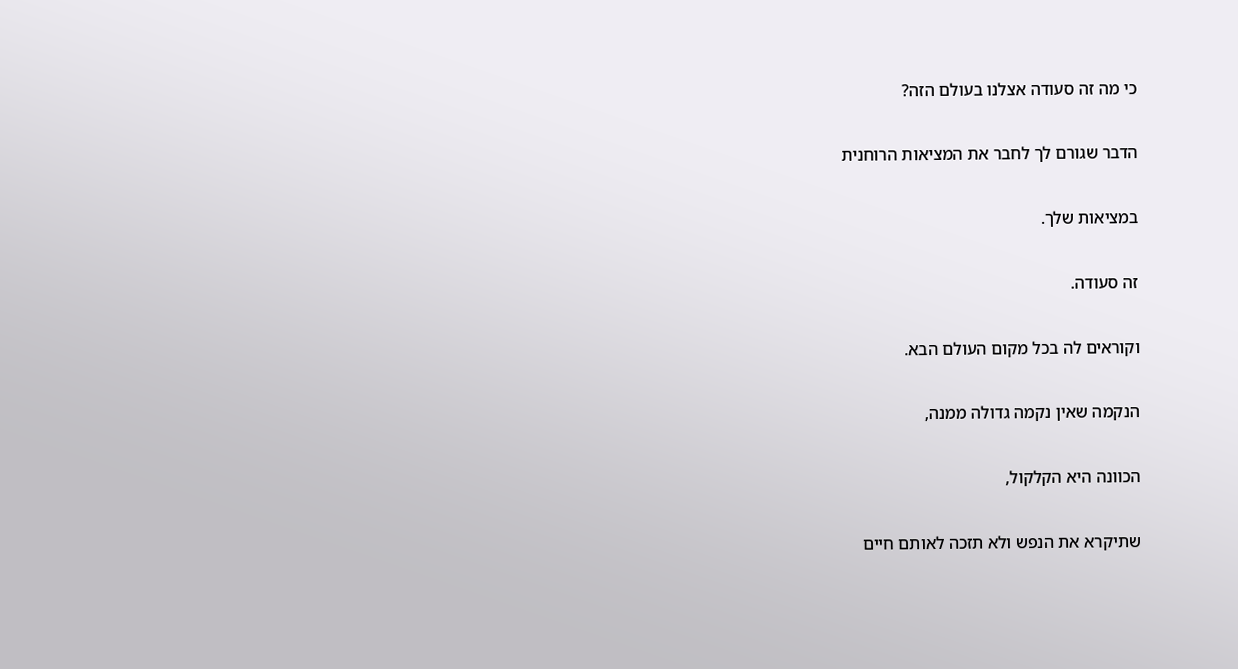כי מה זה סעודה אצלנו בעולם הזה?

הדבר שגורם לך לחבר את המציאות הרוחנית

במציאות שלך.

זה סעודה.

וקוראים לה בכל מקום העולם הבא.

הנקמה שאין נקמה גדולה ממנה,

הכוונה היא הקלקול,

שתיקרא את הנפש ולא תזכה לאותם חיים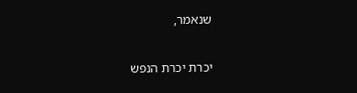שנאמר,

יכרת יכרת הנפש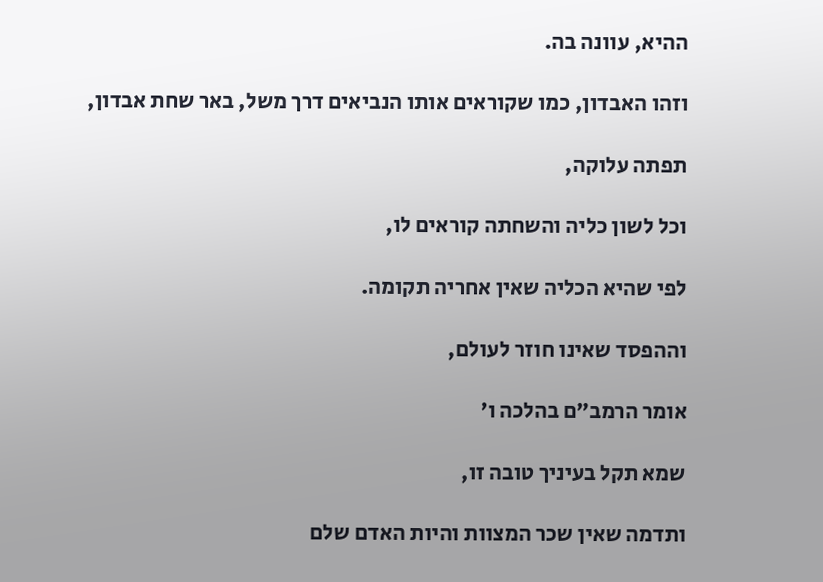ההיא, עוונה בה.

וזהו האבדון, כמו שקוראים אותו הנביאים דרך משל, באר שחת אבדון,

תפתה עלוקה,

וכל לשון כליה והשחתה קוראים לו,

לפי שהיא הכליה שאין אחריה תקומה.

וההפסד שאינו חוזר לעולם,

אומר הרמב״ם בהלכה ו'

שמא תקל בעיניך טובה זו,

ותדמה שאין שכר המצוות והיות האדם שלם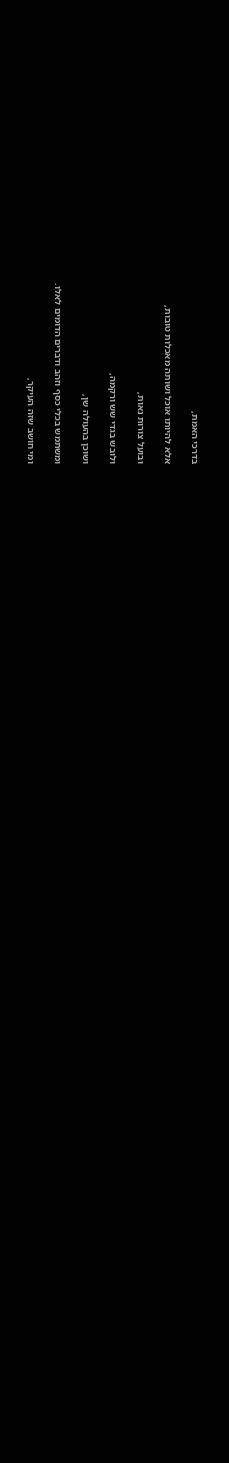בדרכי האמת,

אלא להיותו אוכל ושותה מאכלות טובות,

ובועל צורות נאות,

ולובש בגדי שש ורקמה,

ושוכן בהעולה שן,

ומשתמש בכלי כסף וזהב ודברים הדומים לאלו.

ומי חושב שזה העיקר,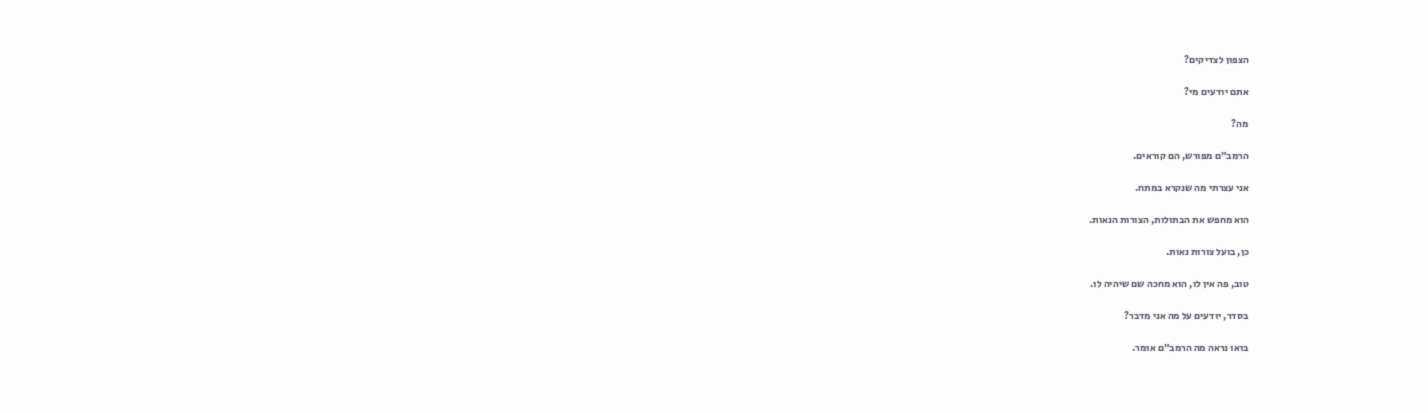הצפון לצדיקים?

אתם יודעים מי?

מה?

הרמב״ם מפורש, הם קוראים.

אני עצרתי מה שנקרא במתח.

הוא מחפש את הבתולות, הצורות הנאות.

כן, בועל צורות נאות.

טוב, פה אין לו, הוא מחכה שם שיהיה לו.

בסדר, יודעים על מה אני מדבר?

בואו נראה מה הרמב״ם אומר.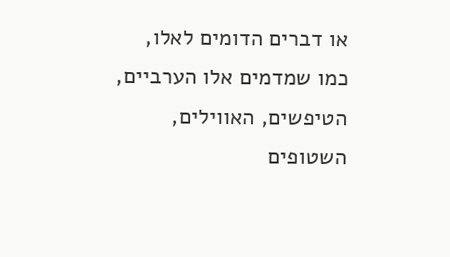או דברים הדומים לאלו, כמו שמדמים אלו הערביים, הטיפשים, האווילים, השטופים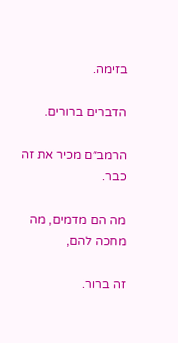בזימה.

הדברים ברורים.

הרמב״ם מכיר את זה כבר.

מה הם מדמים, מה מחכה להם,

זה ברור.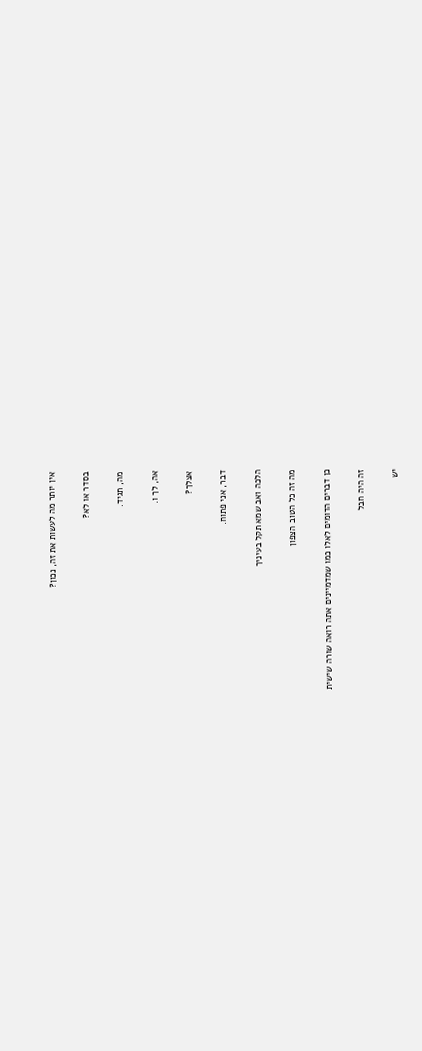אין יותר מה לעשות את זה, נכון?

בסדר או לא?

מה, תגיד.

אה, לך ו.

אצלך?

דבר, אני פתוח.

הלכה ואב שמא תקל בעיניך

מה זה כל הטוב הצפון

כן דברים הדומים לאלו כמו שמדמיינים אתה רואה שורה שישית

זה היה חבל

יש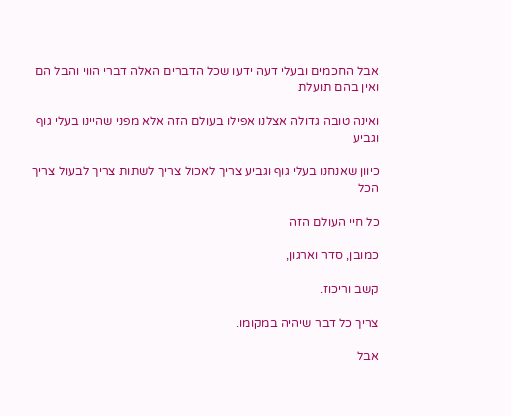אבל החכמים ובעלי דעה ידעו שכל הדברים האלה דברי הווי והבל הם ואין בהם תועלת

ואינה טובה גדולה אצלנו אפילו בעולם הזה אלא מפני שהיינו בעלי גוף וגביע

כיוון שאנחנו בעלי גוף וגביע צריך לאכול צריך לשתות צריך לבעול צריך הכל

כל חיי העולם הזה

כמובן, סדר וארגון,

קשב וריכוז.

צריך כל דבר שיהיה במקומו.

אבל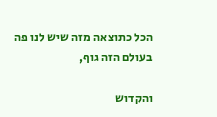הכל כתוצאה מזה שיש לנו פה בעולם הזה גוף,

והקדוש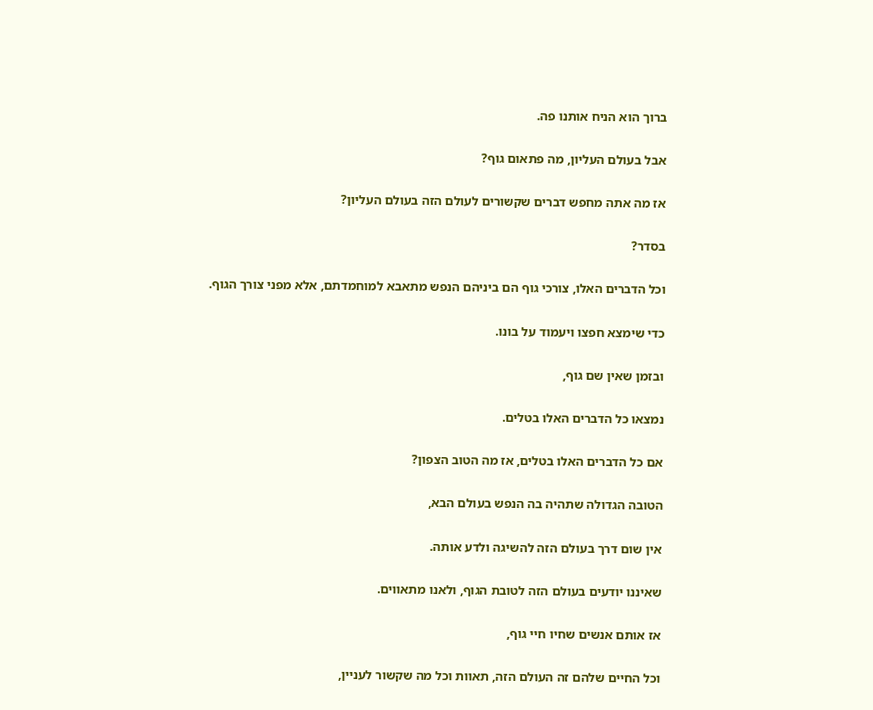ברוך הוא הניח אותנו פה.

אבל בעולם העליון, מה פתאום גוף?

אז מה אתה מחפש דברים שקשורים לעולם הזה בעולם העליון?

בסדר?

וכל הדברים האלו, צורכי גוף הם ביניהם הנפש מתאבא למוחמדתם, אלא מפני צורך הגוף.

כדי שימצא חפצו ויעמוד על בונו.

ובזמן שאין שם גוף,

נמצאו כל הדברים האלו בטלים.

אם כל הדברים האלו בטלים, אז מה הטוב הצפון?

הטובה הגדולה שתהיה בה הנפש בעולם הבא,

אין שום דרך בעולם הזה להשיגה ולדע אותה.

שאיננו יודעים בעולם הזה לטובת הגוף, ולאנו מתאווים.

אז אותם אנשים שחיו חיי גוף,

וכל החיים שלהם זה העולם הזה, תאוות וכל מה שקשור לעניין,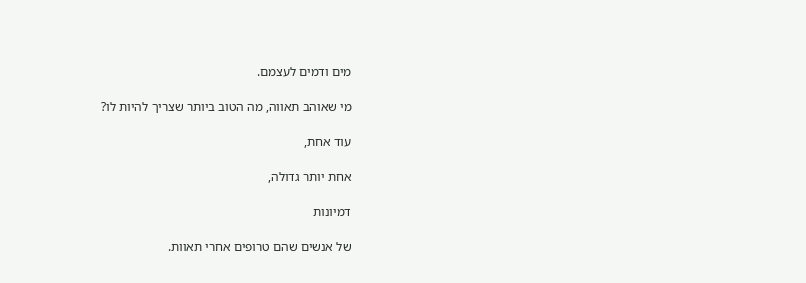מים ודמים לעצמם.

מי שאוהב תאווה, מה הטוב ביותר שצריך להיות לו?

עוד אחת,

אחת יותר גדולה,

דמיונות

של אנשים שהם טרופים אחרי תאוות.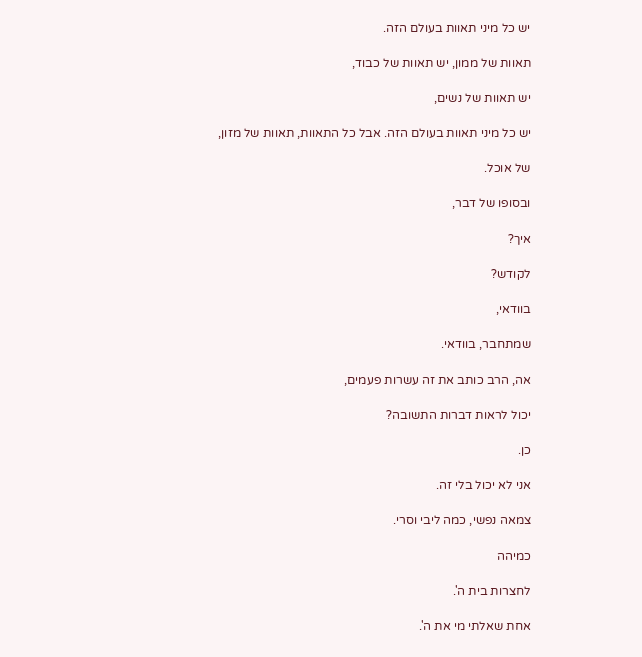יש כל מיני תאוות בעולם הזה.

תאוות של ממון, יש תאוות של כבוד,

יש תאוות של נשים,

יש כל מיני תאוות בעולם הזה. אבל כל התאוות, תאוות של מזון,

של אוכל.

ובסופו של דבר,

איך?

לקודש?

בוודאי,

שמתחבר, בוודאי.

אה, הרב כותב את זה עשרות פעמים,

יכול לראות דברות התשובה?

כן.

אני לא יכול בלי זה.

צמאה נפשי, כמה ליבי וסרי.

כמיהה

לחצרות בית ה'.

אחת שאלתי מי את ה'.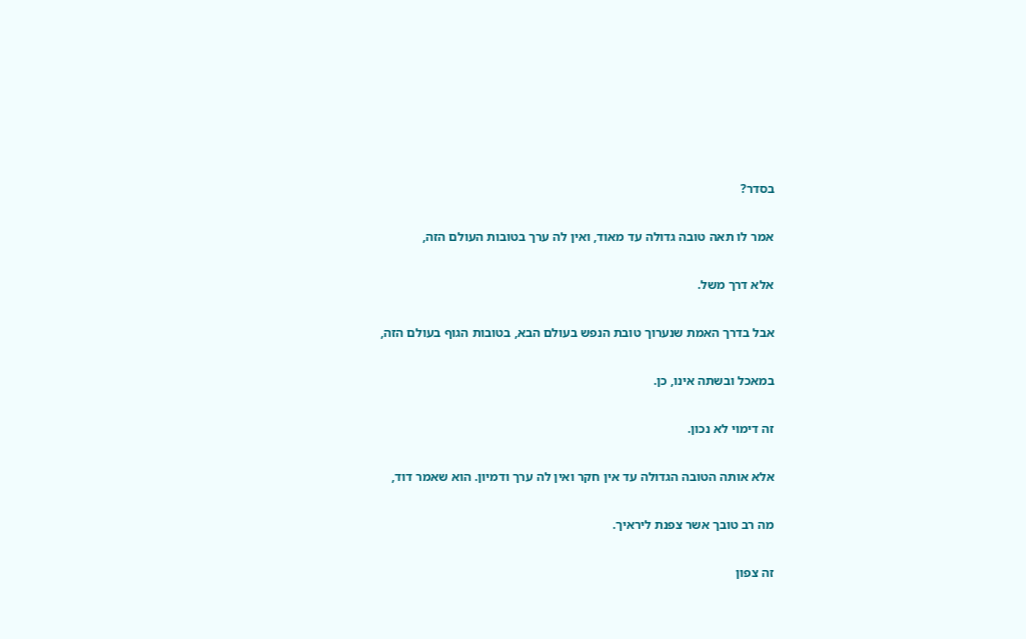בסדר?

אמר לו תאה טובה גדולה עד מאוד, ואין לה ערך בטובות העולם הזה,

אלא דרך משל.

אבל בדרך האמת שנערוך טובת הנפש בעולם הבא, בטובות הגוף בעולם הזה,

במאכל ובשתה אינו, כן.

זה דימוי לא נכון.

אלא אותה הטובה הגדולה עד אין חקר ואין לה ערך ודמיון. הוא שאמר דוד,

מה רב טובך אשר צפנת ליראיך.

זה צפון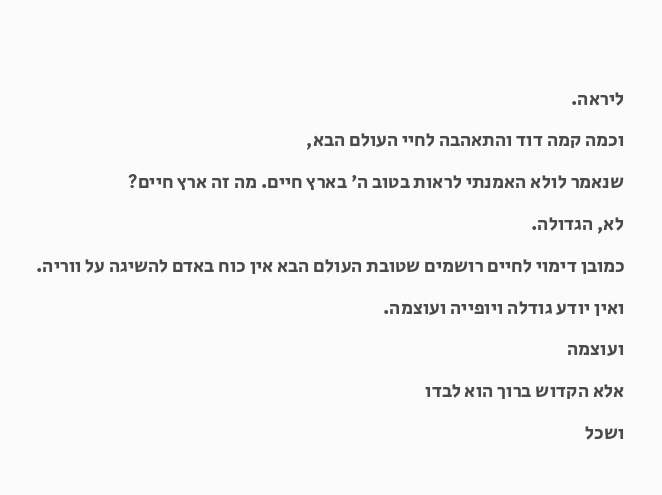ליראה.

וכמה קמה דוד והתאהבה לחיי העולם הבא,

שנאמר לולא האמנתי לראות בטוב ה' בארץ חיים. מה זה ארץ חיים?

לא, הגדולה.

כמובן דימוי לחיים רושמים שטובת העולם הבא אין כוח באדם להשיגה על ווריה.

ואין יודע גודלה ויופייה ועוצמה.

ועוצמה

אלא הקדוש ברוך הוא לבדו

ושכל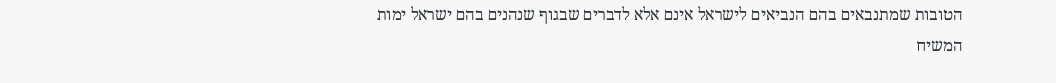הטובות שמתנבאים בהם הנביאים לישראל אינם אלא לדברים שבגוף שנהנים בהם ישראל ימות המשיח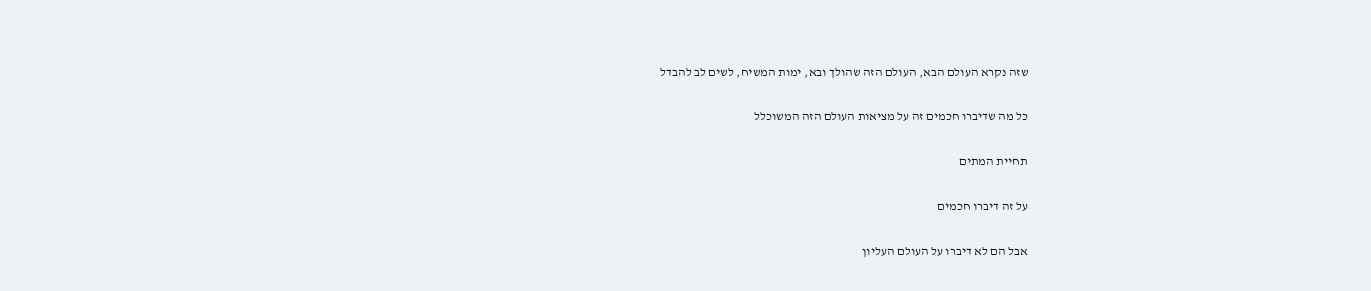שזה נקרא העולם הבא, העולם הזה שהולך ובא, ימות המשיח, לשים לב להבדל

כל מה שדיברו חכמים זה על מציאות העולם הזה המשוכלל

תחיית המתים

על זה דיברו חכמים

אבל הם לא דיברו על העולם העליון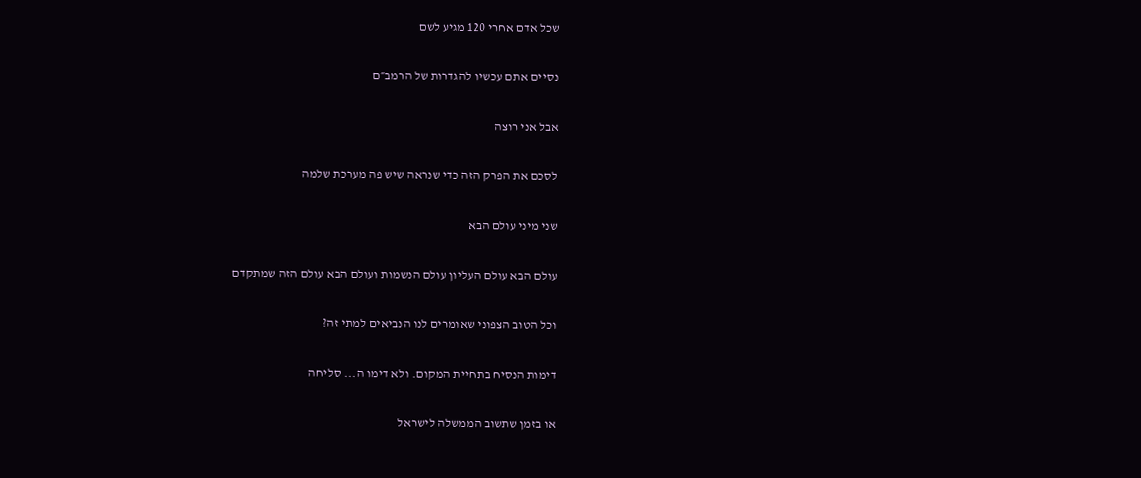שכל אדם אחרי 120 מגיע לשם

נסיים אתם עכשיו להגדרות של הרמב״ם

אבל אני רוצה

לסכם את הפרק הזה כדי שנראה שיש פה מערכת שלמה

שני מיני עולם הבא

עולם הבא עולם העליון עולם הנשמות ועולם הבא עולם הזה שמתקדם

וכל הטוב הצפוני שאומרים לנו הנביאים למתי זה?

דימות הנסיח בתחיית המקום. ולא דימו ה... סליחה

או בזמן שתשוב הממשלה לישראל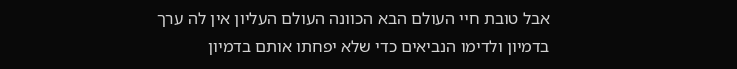אבל טובת חיי העולם הבא הכוונה העולם העליון אין לה ערך בדמיון ולדימו הנביאים כדי שלא יפחתו אותם בדמיון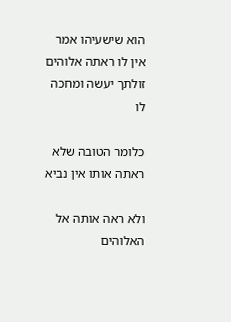הוא שישעיהו אמר אין לו ראתה אלוהים זולתך יעשה ומחכה לו

כלומר הטובה שלא ראתה אותו אין נביא

ולא ראה אותה אל האלוהים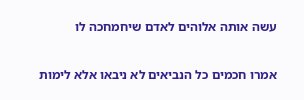עשה אותה אלוהים לאדם שיחמחכה לו

אמרו חכמים כל הנביאים לא ניבאו אלא לימות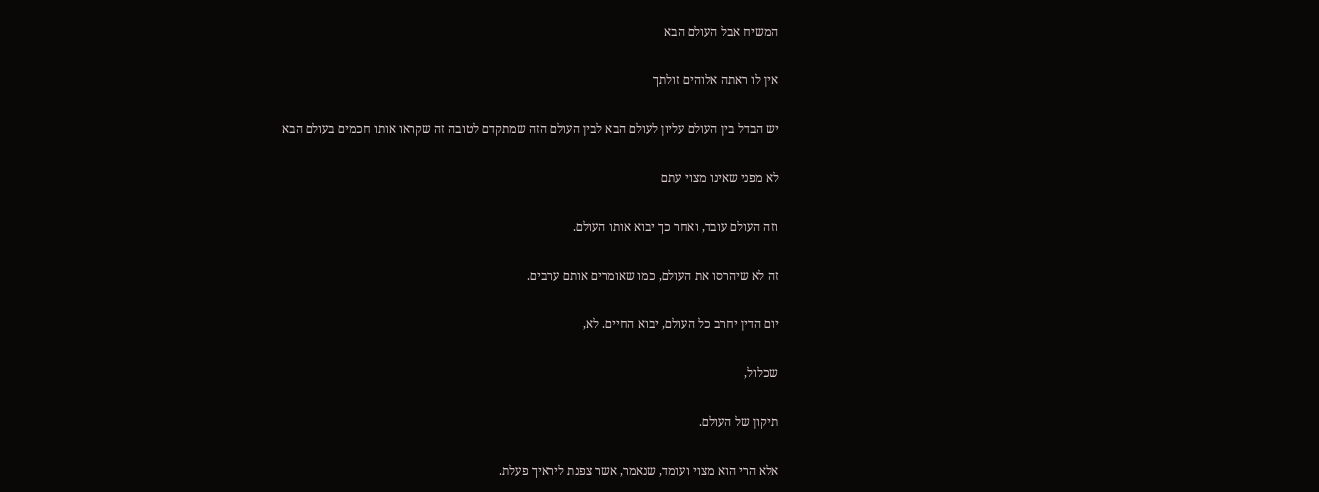המשיח אבל העולם הבא

אין לו ראתה אלוהים זולתך

יש הבדל בין העולם עליון לעולם הבא לבין העולם הזה שמתקדם לטובה זה שקראו אותו חכמים בעולם הבא

לא מפני שאינו מצוי עתם

וזה העולם עובד, ואחר כך יבוא אותו העולם.

זה לא שיהרסו את העולם, כמו שאומרים אותם ערבים.

יום הדין יחרב כל העולם, יבוא החיים. לא,

שכלול,

תיקון של העולם.

אלא הרי הוא מצוי ועומד, שנאמר, אשר צפנת ליראיך פעלת.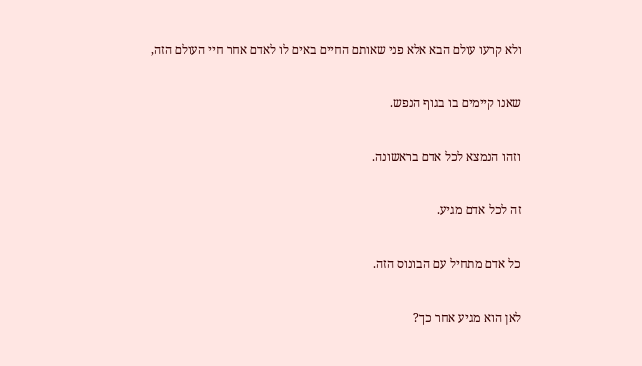ולא קרעו עולם הבא אלא פני שאותם החיים באים לו לאדם אחר חיי העולם הזה,

שאנו קיימים בו בגוף הנפש.

וזהו הנמצא לכל אדם בראשונה.

זה לכל אדם מגיע.

כל אדם מתחיל עם הבונוס הזה.

לאן הוא מגיע אחר כך?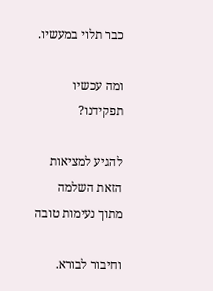כבר תלוי במעשיו.

ומה עכשיו תפקידנו?

להגיע למציאות הזאת השלמה מתוך נעימות טובה

וחיבור לבורא.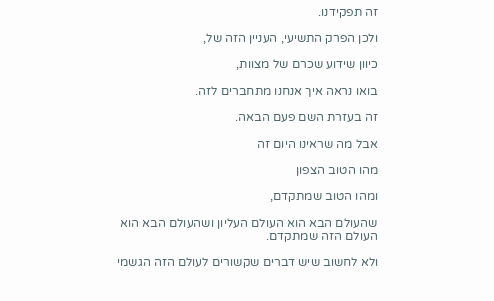זה תפקידנו.

ולכן הפרק התשיעי, העניין הזה של,

כיוון שידוע שכרם של מצוות,

בואו נראה איך אנחנו מתחברים לזה.

זה בעזרת השם פעם הבאה.

אבל מה שראינו היום זה

מהו הטוב הצפון

ומהו הטוב שמתקדם,

שהעולם הבא הוא העולם העליון ושהעולם הבא הוא העולם הזה שמתקדם.

ולא לחשוב שיש דברים שקשורים לעולם הזה הגשמי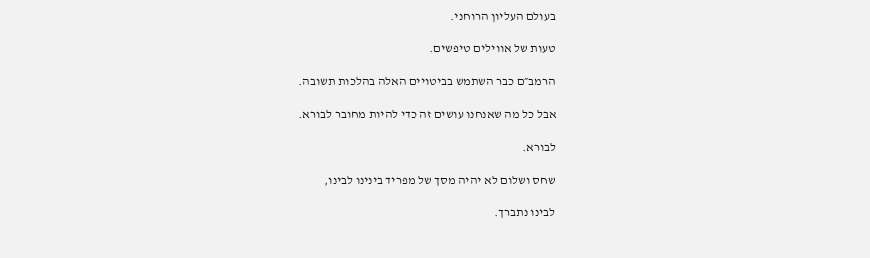בעולם העליון הרוחני.

טעות של אווילים טיפשים.

הרמב״ם כבר השתמש בביטויים האלה בהלכות תשובה.

אבל כל מה שאנחנו עושים זה כדי להיות מחובר לבורא.

לבורא.

שחס ושלום לא יהיה מסך של מפריד בינינו לבינו,

לבינו נתברך.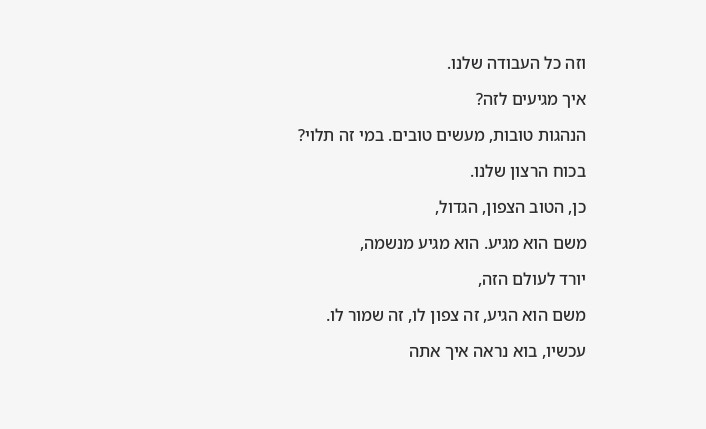וזה כל העבודה שלנו.

איך מגיעים לזה?

הנהגות טובות, מעשים טובים. במי זה תלוי?

בכוח הרצון שלנו.

כן, הטוב הצפון, הגדול,

משם הוא מגיע. הוא מגיע מנשמה,

יורד לעולם הזה,

משם הוא הגיע, זה צפון לו, זה שמור לו.

עכשיו, בוא נראה איך אתה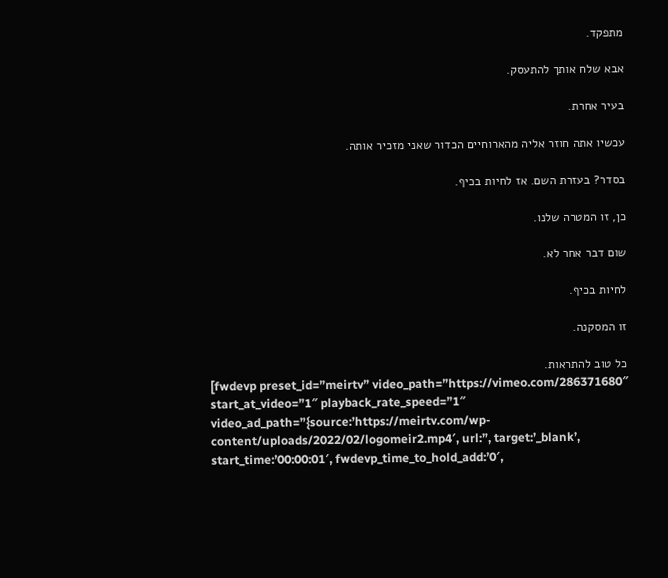מתפקד.

אבא שלח אותך להתעסק.

בעיר אחרת.

עכשיו אתה חוזר אליה מהארוחיים הכדור שאני מזכיר אותה.

בסדר? בעזרת השם. אז לחיות בכיף.

כן, זו המטרה שלנו.

שום דבר אחר לא.

לחיות בכיף.

זו המסקנה.

כל טוב להתראות.
[fwdevp preset_id=”meirtv” video_path=”https://vimeo.com/286371680″ start_at_video=”1″ playback_rate_speed=”1″ video_ad_path=”{source:’https://meirtv.com/wp-content/uploads/2022/02/logomeir2.mp4′, url:”, target:’_blank’, start_time:’00:00:01′, fwdevp_time_to_hold_add:’0′,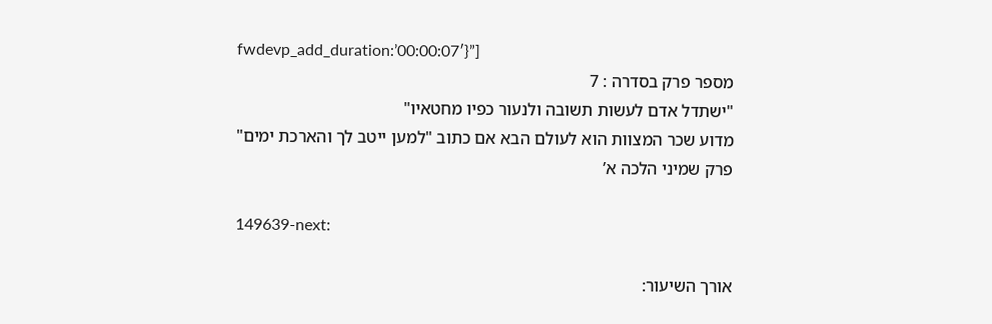fwdevp_add_duration:’00:00:07′}”]
מספר פרק בסדרה : 7
"ישתדל אדם לעשות תשובה ולנעור כפיו מחטאיו"
מדוע שכר המצוות הוא לעולם הבא אם כתוב "למען ייטב לך והארכת ימים"
פרק שמיני הלכה א’

149639-next:

אורך השיעור: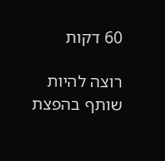60 דקות

רוצה להיות שותף בהפצת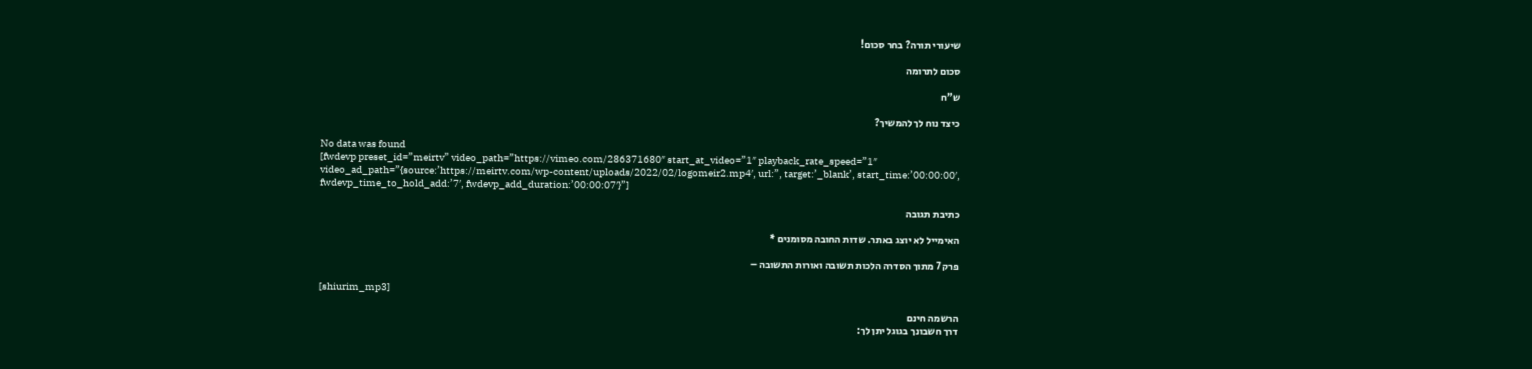שיעורי תורה? בחר סכום!

סכום לתרומה

ש”ח

כיצד נוח לך להמשיך?

No data was found
[fwdevp preset_id=”meirtv” video_path=”https://vimeo.com/286371680″ start_at_video=”1″ playback_rate_speed=”1″ video_ad_path=”{source:’https://meirtv.com/wp-content/uploads/2022/02/logomeir2.mp4′, url:”, target:’_blank’, start_time:’00:00:00′, fwdevp_time_to_hold_add:’7′, fwdevp_add_duration:’00:00:07′}”]

כתיבת תגובה

האימייל לא יוצג באתר. שדות החובה מסומנים *

פרק 7 מתוך הסדרה הלכות תשובה ואורות התשובה –

[shiurim_mp3]

הרשמה חינם
דרך חשבונך בגוגל יתן לך: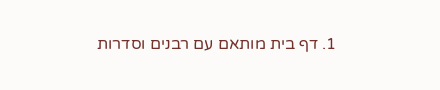1. דף בית מותאם עם רבנים וסדרות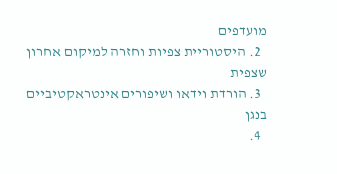מועדפים
  2. היסטוריית צפיות וחזרה למיקום אחרון שצפית
  3. הורדת וידאו ושיפורים אינטראקטיביים בנגן
  4.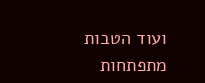ועוד הטבות מתפתחות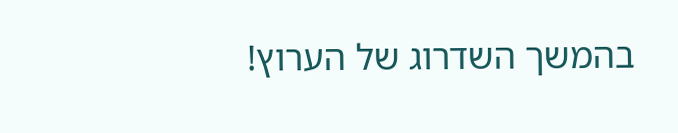בהמשך השדרוג של הערוץ!